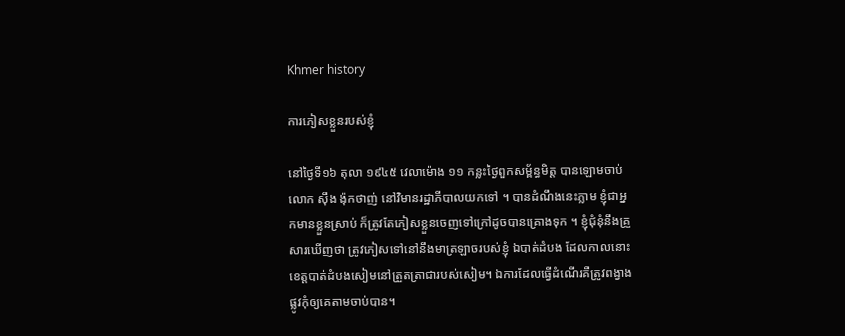Khmer history

ការភៀសខ្លួនរបស់ខ្ញុំ

នៅថ្ងៃទី១៦ តុលា ១៩៤៥ វេលាម៉ោង ១១ កន្លះថ្ងៃពួកសម្ព័ន្ធមិត្ត បានឡោមចាប់លោក ស៊ឹង ង៉ុកថាញ់ នៅវិមានរដ្ឋាភីបាលយកទៅ ។ បានដំណឹងនេះភ្លាម ខ្ញុំជាអ្នកមានខ្លួនស្រាប់ ក៏ត្រូវតែភៀសខ្លួនចេញទៅក្រៅដូចបានគ្រោងទុក ។ ខ្ញុំជុំនុំនឹងគ្រួសារឃើញថា ត្រូវភៀសទៅនៅនឹងមាត្រឡាចរបស់ខ្ញុំ ឯបាត់ដំបង ដែលកាលនោះ ខេត្តបាត់ដំបងសៀមនៅត្រួតត្រាជារបស់សៀម។ ឯការដែលធ្វើដំណើរគឺត្រូវពង្វាងផ្លូវកុំឲ្យគេតាមចាប់បាន។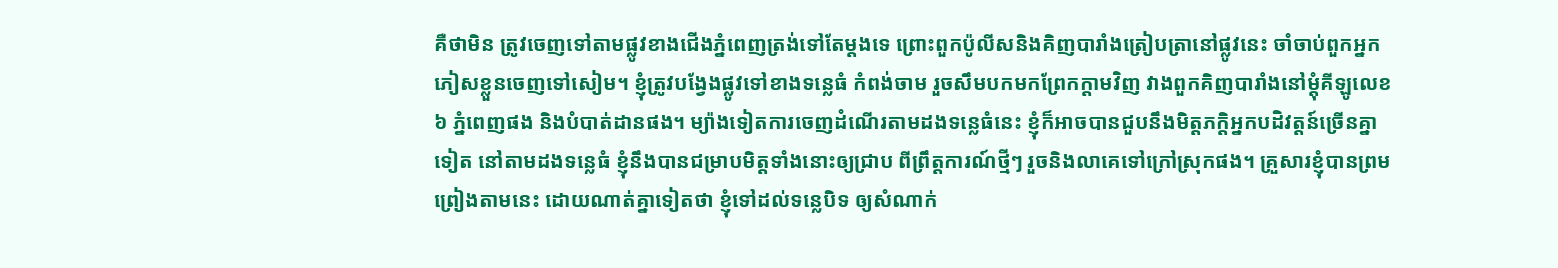គឺថាមិន ត្រូវចេញទៅតាមផ្លូវខាងជើងភ្នំពេញត្រង់ទៅតែម្តងទេ ព្រោះពួកប៉ូលីសនិងគិញបារាំងត្រៀបត្រានៅផ្លូវនេះ ចាំចាប់ពួកអ្នកភៀសខ្លួនចេញទៅសៀម។ ខ្ញុំត្រូវបង្វែងផ្លូវទៅខាងទន្លេធំ កំពង់ចាម រួចសឹមបកមកព្រែកក្តាមវិញ វាងពួកគិញបារាំងនៅម្តុំគីឡូលេខ ៦ ភ្នំពេញផង និងបំបាត់ដានផង។ ម្យ៉ាងទៀតការចេញដំណើរតាមដងទន្លេធំនេះ ខ្ញុំក៏អាចបានជួបនឹងមិត្តភក្តិអ្នកបដិវត្តន៍ច្រើនគ្នាទៀត នៅតាមដងទន្លេធំ ខ្ញុំនឹងបានជម្រាបមិត្តទាំងនោះឲ្យជ្រាប ពីព្រឹត្តការណ៍ថ្មីៗ រួចនិងលាគេទៅក្រៅស្រុកផង។ គ្រួសារខ្ញុំបានព្រមព្រៀងតាមនេះ ដោយណាត់គ្នាទៀតថា ខ្ញុំទៅដល់ទន្លេបិទ ឲ្យសំណាក់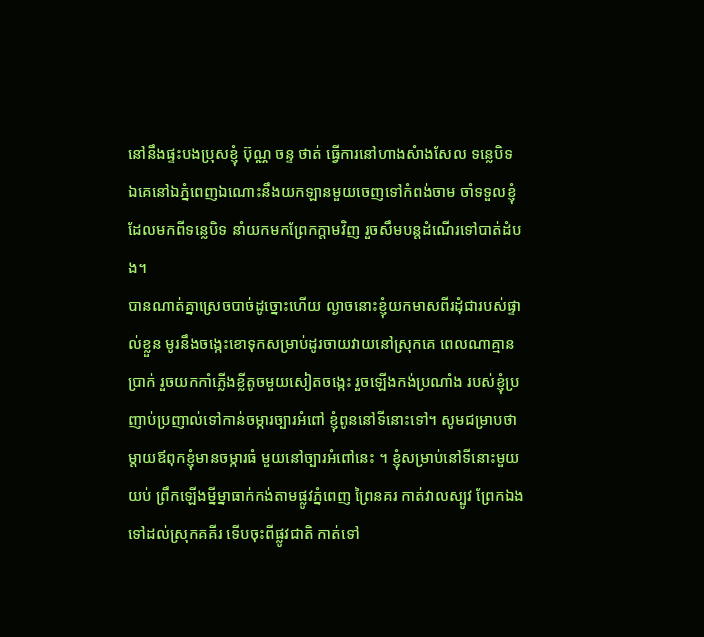នៅនឹងផ្ទះបងប្រុសខ្ញុំ ប៊ុណ្ណ ចន្ទ ថាត់ ធ្វើការនៅហាងសំាងសែល ទន្លេបិទ ឯគេនៅឯភ្នំពេញឯណោះនឹងយកឡានមួយចេញទៅកំពង់ចាម ចាំទទួលខ្ញុំដែលមកពីទន្លេបិទ នាំយកមកព្រែកក្តាមវិញ រួចសឹមបន្តដំណើរទៅបាត់ដំបង។
បានណាត់គ្នាស្រេចបាច់ដូច្នោះហើយ ល្ងាចនោះខ្ញុំយកមាសពីរដុំជារបស់ផ្ទាល់ខ្លួន មូរនឹងចង្កេះខោទុកសម្រាប់ដូរចាយវាយនៅស្រុកគេ ពេលណាគ្មានប្រាក់ រួចយកកាំភ្លើងខ្លីតូចមួយសៀតចង្កេះ រួចឡើងកង់ប្រណាំង របស់ខ្ញុំប្រញាប់ប្រញាល់ទៅកាន់ចម្ការច្បារអំពៅ ខ្ញុំពូននៅទីនោះទៅ។ សូមជម្រាបថា ម្តាយឪពុកខ្ញុំមានចម្ការធំ មួយនៅច្បារអំពៅនេះ ។ ខ្ញុំសម្រាប់នៅទីនោះមួយយប់ ព្រឹកឡើងម្នីម្នាធាក់កង់តាមផ្លូវភ្នំពេញ ព្រៃនគរ កាត់វាលស្បូវ ព្រែកឯងទៅដល់ស្រុកគគីរ ទើបចុះពីផ្លូវជាតិ កាត់ទៅ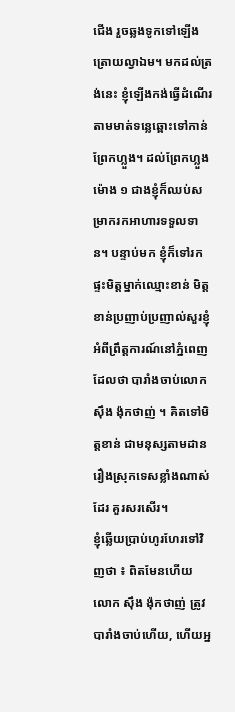ជើង រួចឆ្លងទូកទៅឡើងត្រោយល្វាឯម។ មកដល់ត្រង់នេះ ខ្ញុំឡើងកង់ធ្វើដំណើរតាមមាត់ទន្លេឆ្ពោះទៅកាន់ព្រែកហ្លួង។ ដល់ព្រែកហ្លួងម៉ោង ១ ជាងខ្ញុំក៏ឈប់សម្រាករកអាហារទទួលទាន។ បន្ទាប់មក ខ្ញុំក៏ទៅរកផ្ទះមិត្តម្នាក់ឈ្មោះខាន់ មិត្តខាន់ប្រញាប់ប្រញាល់សួរខ្ញុំអំពីព្រឹត្តការណ៍នៅភ្នំពេញ ដែលថា បារាំងចាប់លោក ស៊ឹង ង៉ុកថាញ់ ។ គិតទៅមិត្តខាន់ ជាមនុស្សតាមដានរឿងស្រុកទេសខ្លាំងណាស់ដែរ គួរសរសើរ។
ខ្ញុំឆ្លើយប្រាប់ហូរហែរទៅវិញថា ៖ ពិតមែនហើយ លោក ស៊ឹង ង៉ុកថាញ់ ត្រូវបារាំងចាប់ហើយ, ហើយអ្ន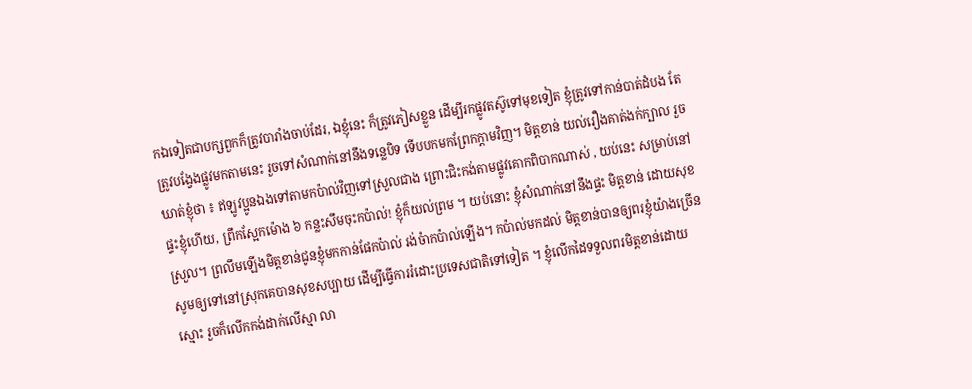កឯទៀតជាបក្សពួកក៏ត្រូវបារាំងចាប់ដែរ, ឯខ្ញុំនេះ ក៏ត្រូវភៀសខ្លួន ដើម្បីរកផ្លូវតស៊ូទៅមុខទៀត ខ្ញុំត្រូវទៅកាន់បាត់ដំបង តែត្រូវបង្វែងផ្លូវមកតាមនេះ រួចទៅសំណាក់នៅនឹងទន្លេបិទ ទើបបកមកព្រែកក្តាមវិញ។ មិត្តខាន់ យល់រឿងគាត់ងក់ក្បាល រួចឃាត់ខ្ញុំថា ៖ ឥឡូវប្អូនឯងទៅតាមកប៉ាល់វិញទៅស្រួលជាង ព្រោះជិះកង់តាមផ្លូវគោកពិបាកណាស់ , យប់នេះ សម្រាប់នៅផ្ទះខ្ញុំហើយ, ព្រឹកស្អែកម៉ោង ៦ កន្លះសឹមចុះកប៉ាល់! ខ្ញុំក៏យល់ព្រម ។ យប់នោះ ខ្ញុំសំណាក់នៅនឹងផ្ទះ មិត្តខាន់ ដោយសុខស្រួល។ ព្រលឹមឡើងមិត្តខាន់ជូនខ្ញុំមកកាន់ផែកប៉ាល់ រង់ចំាកប៉ាល់ឡើង។ កប៉ាល់មកដល់ មិត្តខាន់បានឲ្យពរខ្ញុំយ៉ាងច្រើនសូមឲ្យទៅនៅស្រុកគេបានសុខសប្បាយ ដើម្បីធ្វើការរំដោះប្រទេសជាតិទៅទៀត ។ ខ្ញុំលើកដៃទទួលពរមិត្តខាន់ដោយស្មោះ រួចក៏លើកកង់ដាក់លើស្មា លា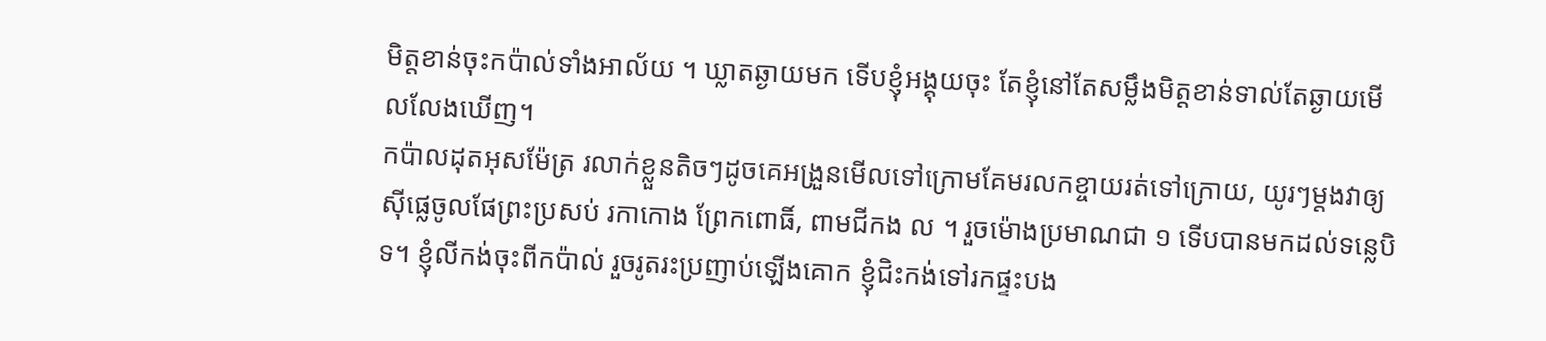មិត្តខាន់ចុះកប៉ាល់ទាំងអាល័យ ។ ឃ្លាតឆ្ងាយមក ទើបខ្ញុំអង្គុយចុះ តែខ្ញុំនៅតែសម្លឹងមិត្តខាន់ទាល់តែឆ្ងាយមើលលែងឃើញ។
កប៉ាលដុតអុសម៉ែត្រ រលាក់ខ្លួនតិចៗដូចគេអង្រួនមើលទៅក្រោមគែមរលកខ្ចាយរត់ទៅក្រោយ, យូរៗម្តងវាឲ្យស៊ីផ្លេចូលផែព្រះប្រសប់ រកាកោង ព្រែកពោធិ៍, ពាមជីកង ល ។ រួចម៉ោងប្រមាណជា ១ ទើបបានមកដល់ទន្លេបិទ។ ខ្ញុំលីកង់ចុះពីកប៉ាល់ រួចរូតរះប្រញាប់ឡើងគោក ខ្ញុំជិះកង់ទៅរកផ្ទះបង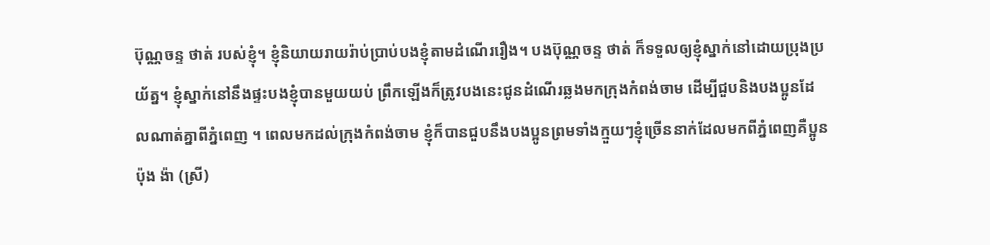ប៊ុណ្ណចន្ទ ថាត់ របស់ខ្ញុំ។ ខ្ញុំនិយាយរាយរ៉ាប់ប្រាប់បងខ្ញុំតាមដំណើររឿង។ បងប៊ុណ្ណចន្ទ ថាត់ ក៏ទទួលឲ្យខ្ញុំស្នាក់នៅដោយប្រុងប្រយ័ត្ន។ ខ្ញុំស្នាក់នៅនឹងផ្ទះបងខ្ញុំបានមួយយប់ ព្រឹកឡើងក៏ត្រូវបងនេះជូនដំណើរឆ្លងមកក្រុងកំពង់ចាម ដើម្បីជួបនិងបងប្អូនដែលណាត់គ្នាពីភ្នំពេញ ។ ពេលមកដល់ក្រុងកំពង់ចាម ខ្ញុំក៏បានជួបនឹងបងប្អូនព្រមទាំងក្មួយៗខ្ញុំច្រើននាក់ដែលមកពីភ្នំពេញគឺប្អូន ប៉ុង ង៉ា (ស្រី)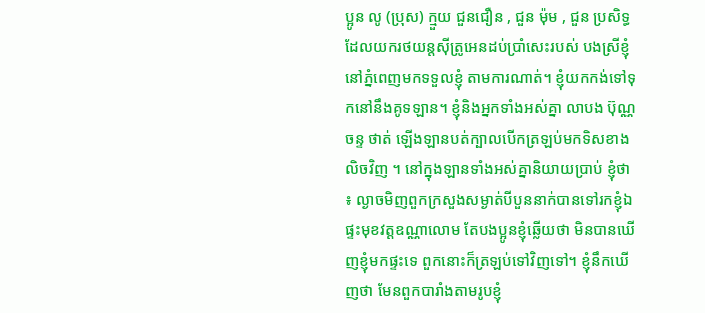ប្អូន លូ (ប្រុស) ក្មួយ ជួនជឿន , ជួន ម៉ុម , ជួន ប្រសិទ្ធ ដែលយករថយន្តស៊ីត្រូអេនដប់ប្រាំសេះរបស់ បងស្រីខ្ញុំនៅភ្នំពេញមកទទួលខ្ញុំ តាមការណាត់។ ខ្ញុំយកកង់ទៅទុកនៅនឹងគូទឡាន។ ខ្ញុំនិងអ្នកទាំងអស់គ្នា លាបង ប៊ុណ្ណចន្ទ ថាត់ ឡើងឡានបត់ក្បាលបើកត្រឡប់មកទិសខាងលិចវិញ ។ នៅក្នុងឡានទាំងអស់គ្នានិយាយប្រាប់ ខ្ញុំថា ៖ ល្ងាចមិញពួកក្រសួងសម្ងាត់បីបួននាក់បានទៅរកខ្ញុំឯផ្ទះមុខវត្តឧណ្ណាលោម តែបងប្អូនខ្ញុំឆ្លើយថា មិនបានឃើញខ្ញុំមកផ្ទះទេ ពួកនោះក៏ត្រឡប់ទៅវិញទៅ។ ខ្ញុំនឹកឃើញថា មែនពួកបារាំងតាមរូបខ្ញុំ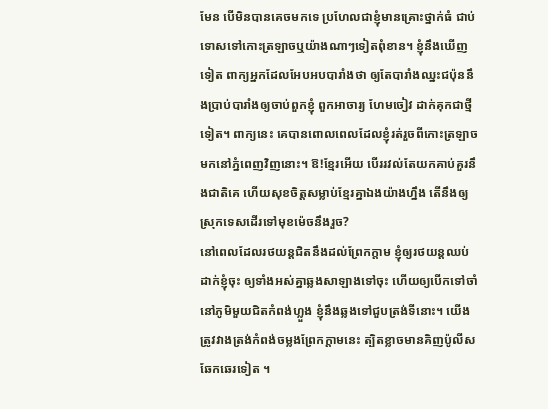មែន បើមិនបានគេចមកទេ ប្រហែលជាខ្ញុំមានគ្រោះថ្នាក់ធំ ជាប់ទោសទៅកោះត្រឡាចឬយ៉ាងណាៗទៀតពុំខាន។ ខ្ញុំនឹងឃើញទៀត ពាក្យអ្នកដែលអែបអបបារាំងថា ឲ្យតែបារាំងឈ្នះជប៉ុននឹងប្រាប់បារាំងឲ្យចាប់ពួកខ្ញុំ ពួកអាចារ្យ ហែមចៀវ ដាក់គុកជាថ្មីទៀត។ ពាក្យនេះ គេបានពោលពេលដែលខ្ញុំរត់រួចពីកោះត្រឡាចមកនៅភ្នំពេញវិញនោះ។ ឱ!ខ្មែរអើយ បើររវល់តែយកគាប់គួរនឹងជាតិគេ ហើយសុខចិត្តសម្លាប់ខ្មែរគ្នាឯងយ៉ាងហ្នឹង តើនឹងឲ្យស្រុកទេសដើរទៅមុខម៉េចនឹងរួច?
នៅពេលដែលរថយន្តជិតនឹងដល់ព្រែកក្តាម ខ្ញុំឲ្យរថយន្តឈប់ដាក់ខ្ញុំចុះ ឲ្យទាំងអស់គ្នាឆ្លងសាឡាងទៅចុះ ហើយឲ្យបើកទៅចាំនៅភូមិមួយជិតកំពង់ហ្លួង ខ្ញុំនឹងឆ្លងទៅជួបត្រង់ទីនោះ។ យើងត្រូវវាងត្រង់កំពង់ចម្លងព្រែកក្តាមនេះ ត្បិតខ្លាចមានគិញប៉ូលីស ឆែកឆេរទៀត ។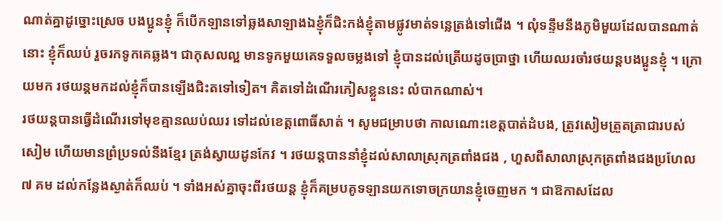ណាត់គ្នាដូច្នោះស្រេច បងប្អូនខ្ញុំ ក៏បើកឡានទៅឆ្លងសាឡាងឯខ្ញុំក៏ជិះកង់ខ្ញុំតាមផ្លូវមាត់ទន្លេត្រង់ទៅជើង ។ លុំទន្ទឹមនឹងភូមិមួយដែលបានណាត់នោះ ខ្ញុំក៏ឈប់ រួចរកទូកគេឆ្លង។ ជាកុសលល្អ មានទូកមួយគេទទួលចម្លងទៅ ខ្ញុំបានដល់ត្រើយដូចប្រាថ្នា ហើយឈរចាំរថយន្តបងប្អូនខ្ញុំ ។ ក្រោយមក រថយន្តមកដល់ខ្ញុំក៏បានឡើងជិះតទៅទៀត។ គិតទៅដំណើរភៀសខ្លួននេះ លំបាកណាស់។
រថយន្តបានធ្វើដំណើរទៅមុខគ្មានឈប់ឈរ ទៅដល់ខេត្តពោធិ៍សាត់ ។ សូមជម្រាបថា កាលណោះខេត្តបាត់ដំបង, ត្រូវសៀមត្រួតត្រាជារបស់សៀម ហើយមានព្រំប្រទល់នឹងខ្មែរ ត្រង់ស្វាយដូនកែវ ។ រថយន្តបាននាំខ្ញុំដល់សាលាស្រុកត្រពាំងជង , ហួសពីសាលាស្រុកត្រពាំងជងប្រហែល ៧ គម ដល់កន្លែងស្ងាត់ក៏ឈប់ ។ ទាំងអស់គ្នាចុះពីរថយន្ត ខ្ញុំក៏គម្របគូទឡានយកទោចក្រយានខ្ញុំចេញមក ។ ជាឱកាសដែល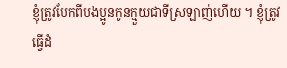ខ្ញុំត្រូវបែកពីបងប្អូនកូនក្មួយជាទីស្រឡាញ់ហើយ ។ ខ្ញុំត្រូវធ្វើដំ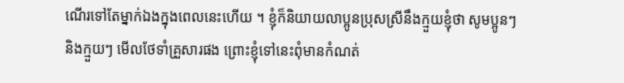ណើរទៅតែម្នាក់ឯងក្នុងពេលនេះហើយ ។ ខ្ញុំក៏និយាយលាប្អូនប្រុសស្រីនឹងក្មួយខ្ញុំថា សូមប្អូនៗនិងក្មួយៗ មើលថែទាំគ្រួសារផង ព្រោះខ្ញុំទៅនេះពុំមានកំណត់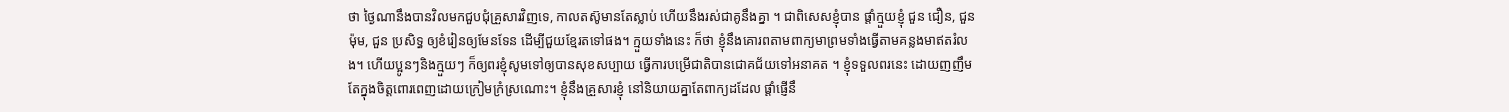ថា ថ្ងៃណានឹងបានវិលមកជួបជុំគ្រួសារវិញទេ, កាលតស៊ូមានតែស្លាប់ ហើយនឹងរស់ជាគូនឹងគ្នា ។ ជាពិសេសខ្ញុំបាន ផ្តាំក្មួយខ្ញុំ ជួន ជឿន, ជួន ម៉ុម, ជួន ប្រសិទ្ធ ឲ្យខំរៀនឲ្យមែនទែន ដើម្បីជួយខ្មែរតទៅផង។ ក្មួយទាំងនេះ ក៏ថា ខ្ញុំនឹងគោរពតាមពាក្យមាព្រមទាំងធ្វើតាមគន្លងមាឥតរំលង។ ហើយប្អូនៗនិងក្មួយៗ ក៏ឲ្យពរខ្ញុំសូមទៅឲ្យបានសុខសប្បាយ ធ្វើការបម្រើជាតិបានជោគជ័យទៅអនាគត ។ ខ្ញុំទទួលពរនេះ ដោយញញឹម តែក្នុងចិត្តពោរពេញដោយក្រៀមក្រំស្រណោះ។ ខ្ញុំនឹងគ្រួសារខ្ញុំ នៅនិយាយគ្នាតែពាក្យដដែល ផ្តាំផ្ញើនឹ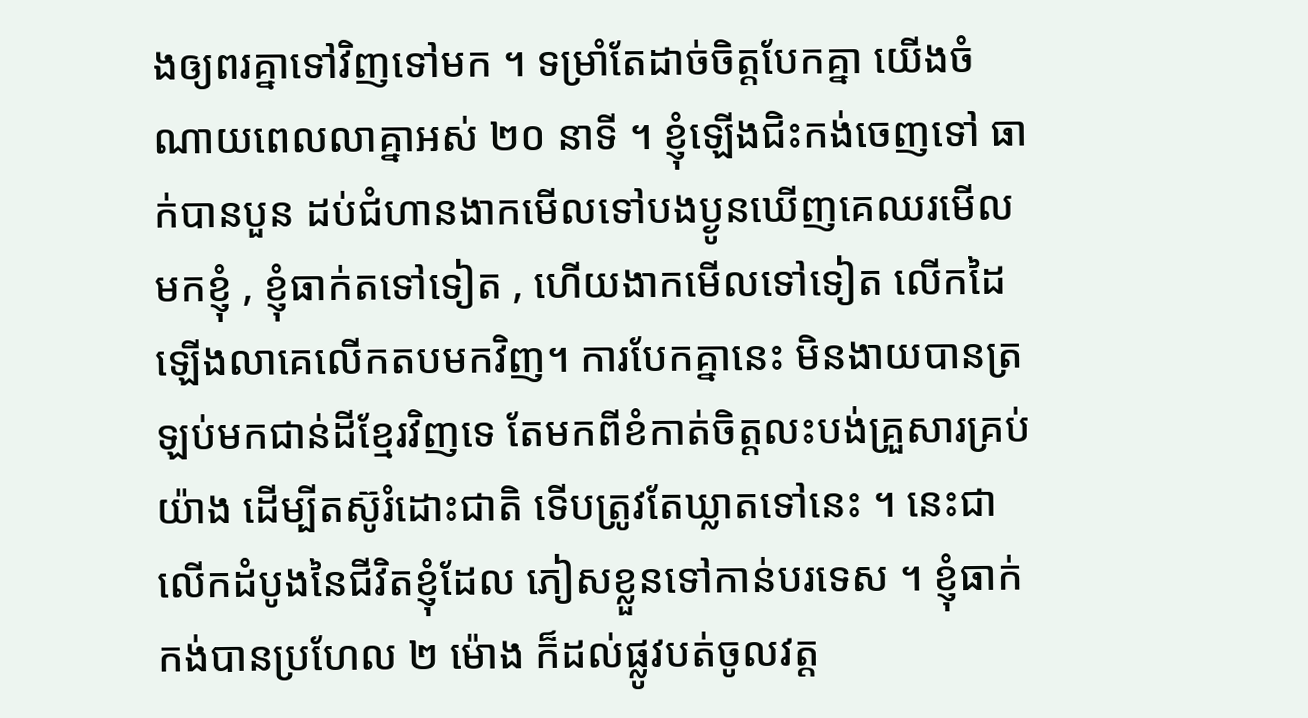ងឲ្យពរគ្នាទៅវិញទៅមក ។ ទម្រាំតែដាច់ចិត្តបែកគ្នា យើងចំណាយពេលលាគ្នាអស់ ២០ នាទី ។ ខ្ញុំឡើងជិះកង់ចេញទៅ ធាក់បានបួន ដប់ជំហានងាកមើលទៅបងប្ងូនឃើញគេឈរមើលមកខ្ញុំ , ខ្ញុំធាក់តទៅទៀត , ហើយងាកមើលទៅទៀត លើកដៃឡើងលាគេលើកតបមកវិញ។ ការបែកគ្នានេះ មិនងាយបានត្រឡប់មកជាន់ដីខ្មែរវិញទេ តែមកពីខំកាត់ចិត្តលះបង់គ្រួសារគ្រប់យ៉ាង ដើម្បីតស៊ូរំដោះជាតិ ទើបត្រូវតែឃ្លាតទៅនេះ ។ នេះជាលើកដំបូងនៃជីវិតខ្ញុំដែល ភៀសខ្លួនទៅកាន់បរទេស ។ ខ្ញុំធាក់កង់បានប្រហែល ២ ម៉ោង ក៏ដល់ផ្លូវបត់ចូលវត្ត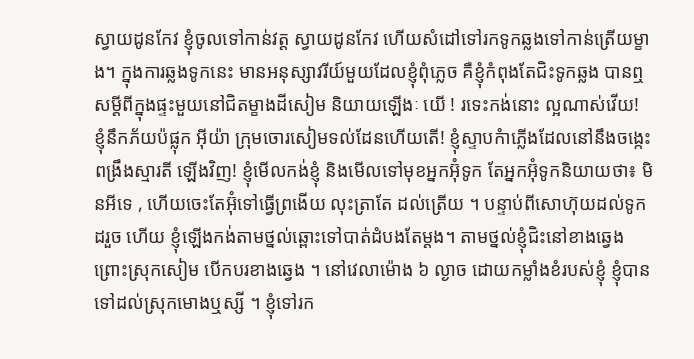ស្វាយដូនកែវ ខ្ញុំចូលទៅកាន់វត្ត ស្វាយដូនកែវ ហើយសំដៅទៅរកទូកឆ្លងទៅកាន់ត្រើយម្ខាង។ ក្នុងការឆ្លងទូកនេះ មានអនុស្សាវរីយ៍មួយដែលខ្ញុំពុំភ្លេច គឺខ្ញុំកំពុងតែជិះទូកឆ្លង បានឮសម្តីពីក្នុងផ្ទះមួយនៅជិតម្ខាងដីសៀម និយាយឡើងៈ យើ ! រទេះកង់នោះ ល្អណាស់វើយ! ខ្ញុំនឹកភ័យប៉ផ្លុក អ៊ីយ៉ា ក្រុមចោរសៀមទល់ដែនហើយតើ! ខ្ញុំស្ទាបកំាភ្លើងដែលនៅនឹងចង្កេះពង្រឹងស្មារតី ឡើងវិញ! ខ្ញុំមើលកង់ខ្ញុំ និងមើលទៅមុខអ្នកអ៊ុំទូក តែអ្នកអ៊ុំទូកនិយាយថា៖ មិនអីទេ , ហើយចេះតែអ៊ុំទៅធ្វើព្រងើយ លុះត្រាតែ ដល់ត្រើយ ។ បន្ទាប់ពីសោហ៊ុយដល់ទូកដរួច ហើយ ខ្ញុំឡើងកង់តាមថ្នល់ឆ្ពោះទៅបាត់ដំបងតែម្តង។ តាមថ្នល់ខ្ញុំជិះនៅខាងឆ្វេង ព្រោះស្រុកសៀម បើកបរខាងឆ្វេង ។ នៅវេលាម៉ោង ៦ ល្ងាច ដោយកម្លាំងខំរបស់ខ្ញុំ ខ្ញុំបានទៅដល់ស្រុកមោងឬស្សី ។ ខ្ញុំទៅរក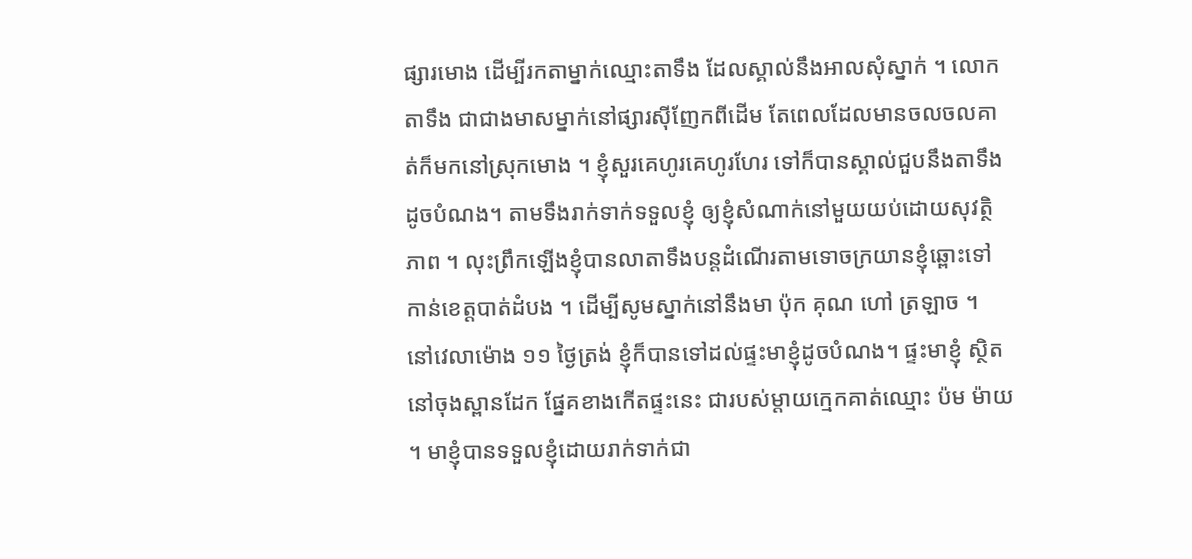ផ្សារមោង ដើម្បីរកតាម្នាក់ឈ្មោះតាទឹង ដែលស្គាល់នឹងអាលសុំស្នាក់ ។ លោកតាទឹង ជាជាងមាសម្នាក់នៅផ្សារស៊ីញែកពីដើម តែពេលដែលមានចលចលគាត់ក៏មកនៅស្រុកមោង ។ ខ្ញុំសួរគេហូរគេហូរហែរ ទៅក៏បានស្គាល់ជួបនឹងតាទឹងដូចបំណង។ តាមទឹងរាក់ទាក់ទទួលខ្ញុំ ឲ្យខ្ញុំសំណាក់នៅមួយយប់ដោយសុវត្ថិភាព ។ លុះព្រឹកឡើងខ្ញុំបានលាតាទឹងបន្តដំណើរតាមទោចក្រយានខ្ញុំឆ្ពោះទៅកាន់ខេត្តបាត់ដំបង ។ ដើម្បីសូមស្នាក់នៅនឹងមា ប៉ុក គុណ ហៅ ត្រឡាច ។
នៅវេលាម៉ោង ១១ ថ្ងៃត្រង់ ខ្ញុំក៏បានទៅដល់ផ្ទះមាខ្ញុំដូចបំណង។ ផ្ទះមាខ្ញុំ ស្ថិតនៅចុងស្ពានដែក ផ្នែគខាងកើតផ្ទះនេះ ជារបស់ម្តាយក្មេកគាត់ឈ្មោះ ប៉ម ម៉ាយ ។ មាខ្ញុំបានទទួលខ្ញុំដោយរាក់ទាក់ជា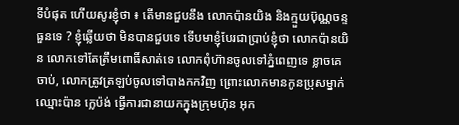ទីបំផុត ហើយសូរខ្ញុំថា ៖ តើមានជួបនឹង លោកប៉ានយិង និងក្មួយប៊ុណ្ណចន្ទ ធួនទេ ? ខ្ញុំឆ្លើយថា មិនបានជួបទេ ទើបមាខ្ញុំបែរជាប្រាប់ខ្ញុំថា លោកប៉ានយិន លោកទៅតែត្រឹមពោធិ៍សាត់ទេ លោកពុំហ៊ានចូលទៅភ្នំពេញទេ ខ្លាចគេចាប់, លោកត្រូវត្រឡប់ចូលទៅបាងកកវិញ ព្រោះលោកមានកូនប្រុសម្នាក់ឈ្មោះប៉ាន ក្លេប៉ង់ ធ្វើការជានាយកក្នុងក្រុមហ៊ុន អុក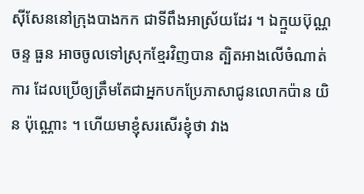ស៊ីសែននៅក្រុងបាងកក ជាទីពឹងអាស្រ័យដែរ ។ ឯក្មួយប៊ុណ្ណចន្ទ ធួន អាចចូលទៅស្រុកខ្មែរវិញបាន ត្បិតអាងលើចំណាត់ការ ដែលប្រើឲ្យត្រឹមតែជាអ្នកបកប្រែភាសាជូនលោកប៉ាន យិន ប៉ុណ្ណោះ ។ ហើយមាខ្ញុំសរសើរខ្ញុំថា វាង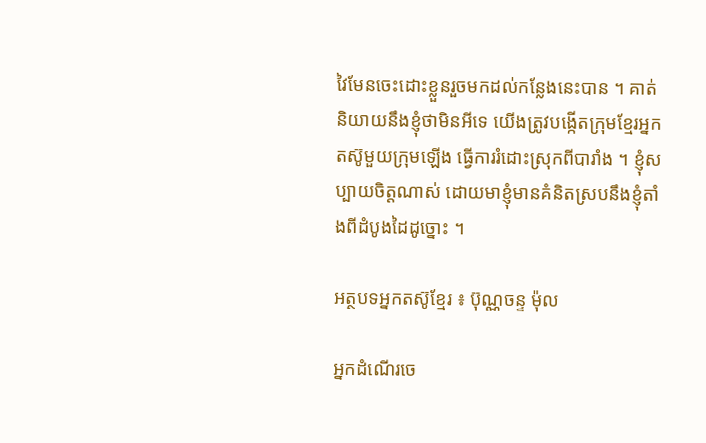វៃមែនចេះដោះខ្លួនរួចមកដល់កន្លែងនេះបាន ។ គាត់និយាយនឹងខ្ញុំថាមិនអីទេ យើងត្រូវបង្កើតក្រុមខ្មែរអ្នកតស៊ូមួយក្រុមឡើង ធ្វើការរំដោះស្រុកពីបារាំង ។ ខ្ញុំសប្បាយចិត្តណាស់ ដោយមាខ្ញុំមានគំនិតស្របនឹងខ្ញុំតាំងពីដំបូងដៃដូច្នោះ ។

អត្ថបទអ្នកតស៊ូខ្មែរ ៖ ប៊ុណ្ណចន្ទ ម៉ុល

អ្នកដំណើរចេ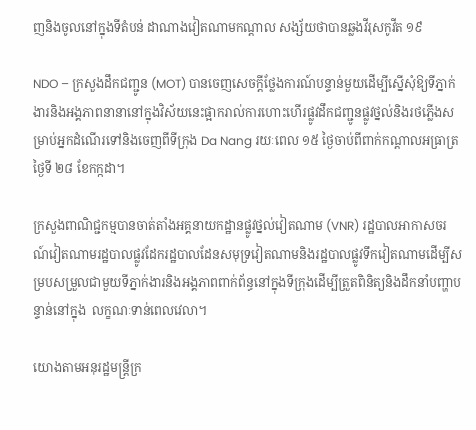ញនិងចូលនៅក្នុងទីតំបន់ ដាណាងវៀតណាមកណ្តាល សង្ស័យថាបានឆ្លងវីរុសកូវីត ១៩

NDO – ក្រសួងដឹកជញ្ជូន (MOT) បានចេញសេចក្តីថ្លែងការណ៍បន្ទាន់មួយដើម្បីស្នើសុំឱ្យទីភ្នាក់ងារនិងអង្គភាពនានានៅក្នុងវិស័យនេះផ្អាករាល់ការហោះហើរផ្លូវដឹកជញ្ជូនផ្លូវថ្នល់និងរថភ្លើងសម្រាប់អ្នកដំណើរទៅនិងចេញពីទីក្រុង Da Nang រយៈពេល ១៥ ថ្ងៃចាប់ពីពាក់កណ្តាលអធ្រាត្រថ្ងៃទី ២៨ ខែកក្កដា។

ក្រសួងពាណិជ្ជកម្មបានចាត់តាំងអគ្គនាយកដ្ឋានផ្លូវថ្នល់វៀតណាម (VNR) រដ្ឋបាលអាកាសចរណ៍វៀតណាមរដ្ឋបាលផ្លូវដែករដ្ឋបាលដែនសមុទ្រវៀតណាមនិងរដ្ឋបាលផ្លូវទឹកវៀតណាមដើម្បីសម្របសម្រួលជាមួយទីភ្នាក់ងារនិងអង្គភាពពាក់ព័ន្ធនៅក្នុងទីក្រុងដើម្បីត្រួតពិនិត្យនិងដឹកនាំបញ្ហាបន្ទាន់នៅក្នុង  លក្ខណៈទាន់ពេលវេលា។

យោងតាមអនុរដ្ឋមន្រ្តីក្រ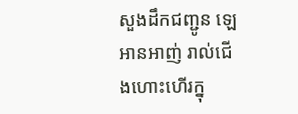សួងដឹកជញ្ជូន ឡេអានអាញ់ រាល់ជើងហោះហើរក្នុ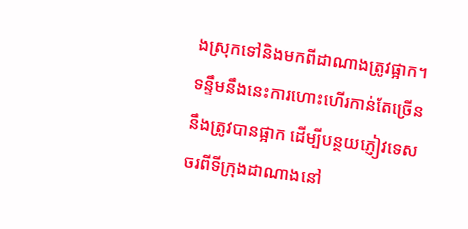ងស្រុកទៅនិងមកពីដាណាងត្រូវផ្អាក។  ទន្ទឹមនឹងនេះការហោះហើរកាន់តែច្រើននឹងត្រូវបានផ្អាក ដើម្បីបន្ថយភ្ញៀវទេសចរពីទីក្រុងដាណាងនៅ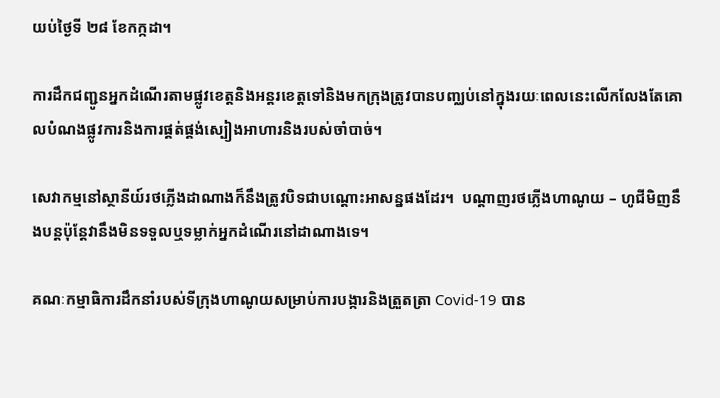យប់ថ្ងៃទី ២៨ ខែកក្កដា។

ការដឹកជញ្ជូនអ្នកដំណើរតាមផ្លូវខេត្តនិងអន្តរខេត្តទៅនិងមកក្រុងត្រូវបានបញ្ឈប់នៅក្នុងរយៈពេលនេះលើកលែងតែគោលបំណងផ្លូវការនិងការផ្គត់ផ្គង់ស្បៀងអាហារនិងរបស់ចាំបាច់។

សេវាកម្មនៅស្ថានីយ៍រថភ្លើងដាណាងក៏នឹងត្រូវបិទជាបណ្តោះអាសន្នផងដែរ។  បណ្តាញរថភ្លើងហាណូយ – ហូជីមិញនឹងបន្តប៉ុន្តែវានឹងមិនទទួលឬទម្លាក់អ្នកដំណើរនៅដាណាងទេ។

គណៈកម្មាធិការដឹកនាំរបស់ទីក្រុងហាណូយសម្រាប់ការបង្ការនិងត្រួតត្រា Covid-19 បាន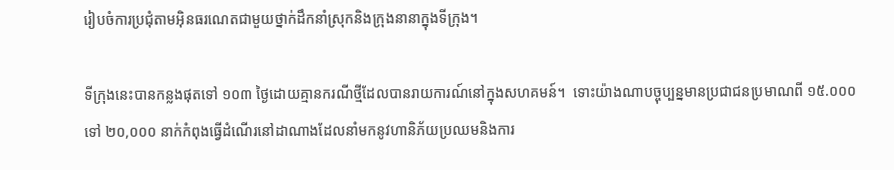រៀបចំការប្រជុំតាមអ៊ិនធរណេតជាមួយថ្នាក់ដឹកនាំស្រុកនិងក្រុងនានាក្នុងទីក្រុង។

ទីក្រុងនេះបានកន្លងផុតទៅ ១០៣ ថ្ងៃដោយគ្មានករណីថ្មីដែលបានរាយការណ៍នៅក្នុងសហគមន៍។  ទោះយ៉ាងណាបច្ចុប្បន្នមានប្រជាជនប្រមាណពី ១៥.០០០ ទៅ ២០,០០០ នាក់កំពុងធ្វើដំណើរនៅដាណាងដែលនាំមកនូវហានិភ័យប្រឈមនិងការ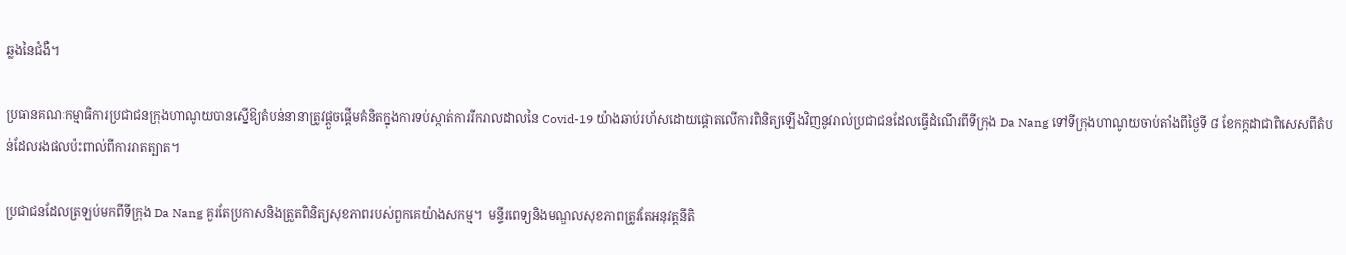ឆ្លងនៃជំងឺ។

ប្រធានគណៈកម្មាធិការប្រជាជនក្រុងហាណូយបានស្នើឱ្យតំបន់នានាត្រូវផ្តួចផ្តើមគំនិតក្នុងការទប់ស្កាត់ការរីករាលដាលនៃ Covid-19 យ៉ាងឆាប់រហ័សដោយផ្តោតលើការពិនិត្យឡើងវិញនូវរាល់ប្រជាជនដែលធ្វើដំណើរពីទីក្រុង Da Nang ទៅទីក្រុងហាណូយចាប់តាំងពីថ្ងៃទី ៨ ខែកក្កដាជាពិសេសពីតំបន់ដែលរងផលប៉ះពាល់ពីការរាតត្បាត។

ប្រជាជនដែលត្រឡប់មកពីទីក្រុង Da Nang គួរតែប្រកាសនិងត្រួតពិនិត្យសុខភាពរបស់ពួកគេយ៉ាងសកម្ម។  មន្ទីរពេទ្យនិងមណ្ឌលសុខភាពត្រូវតែអនុវត្តនីតិ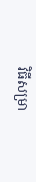វិធីសម្រា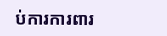ប់ការការពារ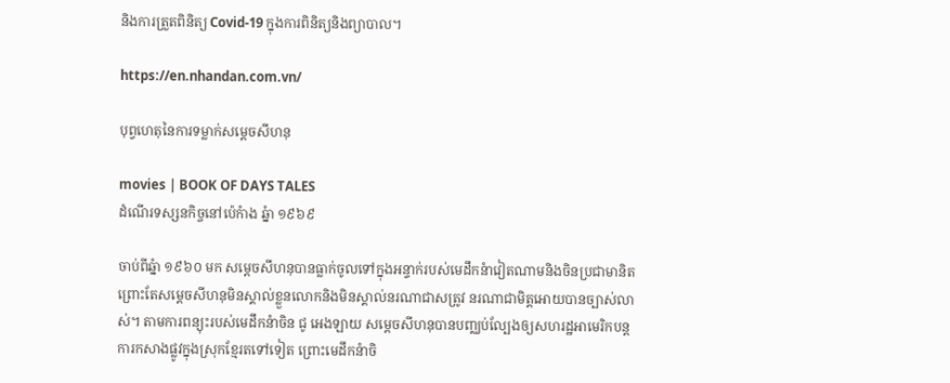និងការត្រួតពិនិត្យ Covid-19 ក្នុងការពិនិត្យនិងព្យាបាល។

https://en.nhandan.com.vn/

បុព្វហេតុនៃការទម្លាក់សម្តេចសីហនុ

movies | BOOK OF DAYS TALES
ដំណើរទស្សនកិច្ចនៅប៉េកំាង ឆ្នំា ១៩៦៩

ចាប់ពីឆ្នំា ១៩៦០ មក សម្តេចសីហនុបានធ្លាក់ចូលទៅក្នុងអន្ទាក់របស់មេដឹកនំាវៀតណាមនិងចិនប្រជាមានិត ព្រោះតែសម្តេចសីហនុមិនស្គាល់ខ្លួនលោកនិងមិនស្គាល់នរណាជាសត្រូវ នរណាជាមិត្តអោយបានច្បាស់លាស់។ តាមការពន្យុះរបស់មេដឹកនំាចិន ជូ អេងឡាយ សម្តេចសីហនុបានបញ្ឈប់ល្បែងឲ្យសហរដ្ឋអាមេរិកបន្តការកសាងផ្លូវក្នុងស្រុកខ្មែរតទៅទៀត ព្រោះមេដឹកនំាចិ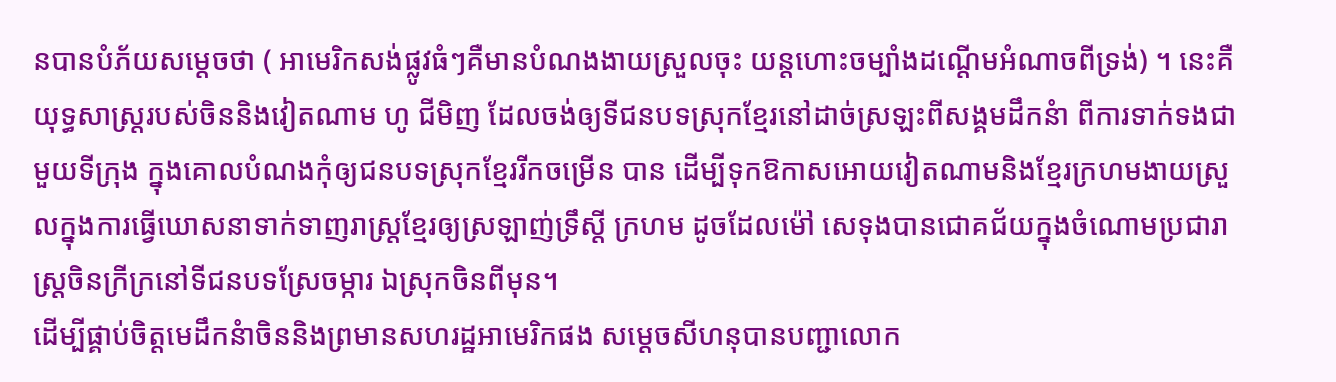នបានបំភ័យសម្តេចថា ( អាមេរិកសង់ផ្លូវធំៗគឺមានបំណងងាយស្រួលចុះ យន្តហោះចម្បំាងដណ្តើមអំណាចពីទ្រង់) ។ នេះគឺយុទ្ធសាស្រ្តរបស់ចិននិងវៀតណាម ហូ ជីមិញ ដែលចង់ឲ្យទីជនបទស្រុកខ្មែរនៅដាច់ស្រឡះពីសង្គមដឹកនំា ពីការទាក់ទងជាមួយទីក្រុង ក្នុងគោលបំណងកុំឲ្យជនបទស្រុកខ្មែររីកចម្រើន បាន ដើម្បីទុកឱកាសអោយវៀតណាមនិងខ្មែរក្រហមងាយស្រួលក្នុងការធ្វើឃោសនាទាក់ទាញរាស្រ្តខ្មែរឲ្យស្រឡាញ់ទ្រឹស្តី ក្រហម ដូចដែលម៉ៅ សេទុងបានជោគជ័យក្នុងចំណោមប្រជារាស្រ្តចិនក្រីក្រនៅទីជនបទស្រែចម្ការ ឯស្រុកចិនពីមុន។
ដើម្បីផ្គាប់ចិត្តមេដឹកនំាចិននិងព្រមានសហរដ្ឋអាមេរិកផង សម្តេចសីហនុបានបញ្ជាលោក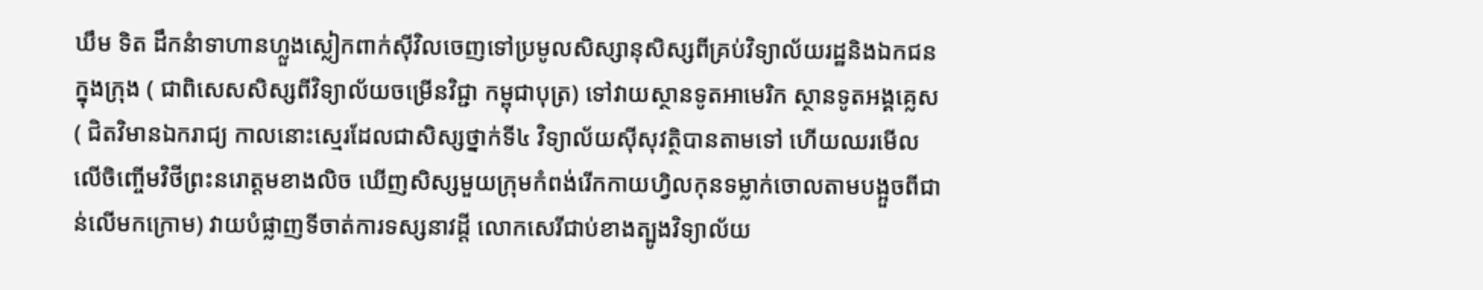ឃឹម ទិត ដឹកនំាទាហានហ្លួងស្លៀកពាក់ស៊ីវិលចេញទៅប្រមូលសិស្សានុសិស្សពីគ្រប់វិទ្យាល័យរដ្ឋនិងឯកជនក្នុងក្រុង ( ជាពិសេសសិស្សពីវិទ្យាល័យចម្រើនវិជ្ជា កម្ពុជាបុត្រ) ទៅវាយស្ថានទូតអាមេរិក ស្ថានទូតអង្គគ្លេស ( ជិតវិមានឯករាជ្យ កាលនោះស្មេរដែលជាសិស្សថ្នាក់ទី៤ វិទ្យាល័យស៊ីសុវត្ថិបានតាមទៅ ហើយឈរមើលលើចិញ្ចើមវិថីព្រះនរោត្តមខាងលិច ឃើញសិស្សមួយក្រុមកំពង់រើកកាយហ្វិលកុនទម្លាក់ចោលតាមបង្អួចពីជាន់លើមកក្រោម) វាយបំផ្លាញទីចាត់ការទស្សនាវដ្តី លោកសេរីជាប់ខាងត្បូងវិទ្យាល័យ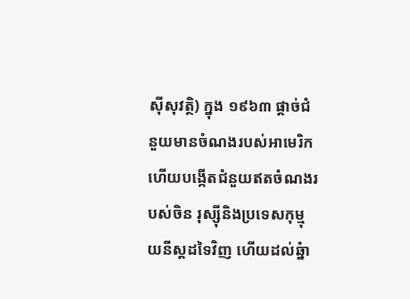ស៊ីសុវត្ថិ) ក្នុង ១៩៦៣ ផ្តាច់ជំនួយមានចំណងរបស់អាមេរិក ហើយបង្កើតជំនួយឥតចំណងរបស់ចិន រុស្ស៊ីនិងប្រទេសកុម្មុយនីស្តដទៃវិញ ហើយដល់ឆ្នំា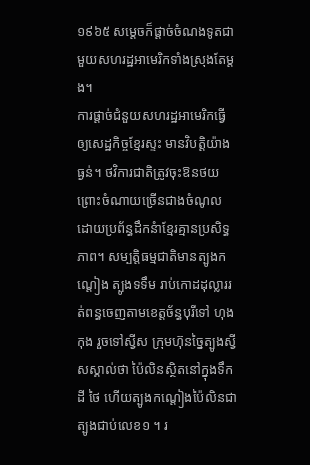១៩៦៥ សម្តេចក៏ផ្តាច់ចំណងទូតជាមួយសហរដ្ឋអាមេរិកទាំងស្រុងតែម្តង។
ការផ្តាច់ជំនួយសហរដ្ឋអាមេរិកធ្វើឲ្យសេដ្ឋកិច្ចខ្មែរស្ទះ មានវិបត្តិយ៉ាងធ្ងន់។ ថវិការជាតិត្រូវចុះឱនថយ ព្រោះចំណាយច្រើនជាងចំណូល ដោយប្រព័ន្ធដឹកនំាខ្មែរគ្មានប្រសិទ្ធភាព។ សម្បត្តិធម្មជាតិមានត្បូងកណ្តៀង ត្បូងទទឹម រាប់កោដដុល្លាររត់ពន្ធចេញតាមខេត្តច័ន្ធបុរីទៅ ហុងកុង រួចទៅស្វីស ក្រុមហ៊ុនច្នៃត្បូងស្វីសស្គាល់ថា ប៉ៃលិនស្ថិតនៅក្នុងទឹកដី ថៃ ហើយត្បូងកណ្តៀងប៉ៃលិនជាត្បូងជាប់លេខ១ ។ រ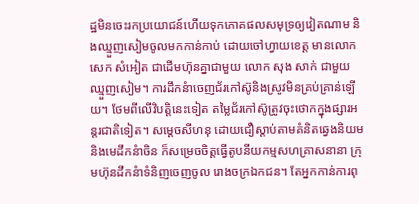ដ្ឋមិនចេះរកប្រយោជន៍ហើយទុកភោគផលសមុទ្រឲ្យវៀតណាម និងឈ្មួញសៀមចូលមកកាន់កាប់ ដោយចៅហ្វាយខេត្ត មានលោក សេក សំអៀត ជាដើមហ៊ុនគ្នាជាមួយ លោក សុង សាក់ ជាមួយឈ្មួញសៀម។ ការដឹកនំាចេញជ័រកៅស៊ូនិងស្រូវមិនគ្រប់គ្រាន់ឡើយ។ ថែមពីលើវិបត្តិនេះទៀត តម្លៃជ័រកៅស៊ូត្រូវចុះថោកក្នុងផ្សារអន្តរជាតិទៀត។ សម្តេចសីហនុ ដោយជឿស្តាប់តាមគំនិតឆ្វេងនិយមនិងមេដឹកនំាចិន ក៏សម្រេចចិត្តធ្វើតូបនីយកម្មសហគ្រាសនានា ក្រុមហ៊ុនដឹកនំាទំនិញចេញចូល រោងចក្រឯកជន។ តែអ្នកកាន់ការពុ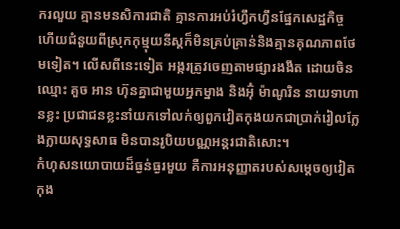ករលួយ គ្មានមនសិការជាតិ គ្មានការអប់រំហ្វឹកហ្វឹនផ្នែកសេដ្ឋកិច្ច ហើយជំនួយពីស្រុកកុម្មុយនីស្តក៏មិនគ្រប់គ្រាន់និងគ្មានគុណភាពថែមទៀត។ លើសពីនេះទៀត អង្ករត្រូវចេញតាមផ្សារងងឹត ដោយចិនឈ្មោះ គួច អាន ហ៊ុនគ្នាជាមួយអ្នកម្នាង និងអ៊ុំ ម៉ាណូរិន នាយទាហានខ្លះ ប្រជាជនខ្លះនាំយកទៅលក់ឲ្យពួកវៀតកុងយកជាប្រាក់រៀលក្លែងក្លាយសុទ្ធសាធ មិនបានរូបិយបណ្ណអន្តរជាតិសោះ។
កំហុសនយោបាយដ៏ធ្ងន់ធ្ងរមួយ គឺការអនុញ្ញាតរបស់សម្តេចឲ្យវៀតកុង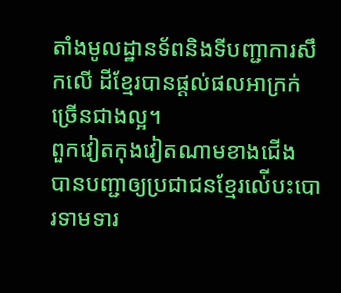តាំងមូលដ្ឋានទ័ពនិងទីបញ្ជាការសឹកលើ ដីខ្មែរបានផ្តល់ផលអាក្រក់ច្រើនជាងល្អ។
ពួកវៀតកុងវៀតណាមខាងជើង បានបញ្ជាឲ្យប្រជាជនខ្មែរល់ើបះបោរទាមទារ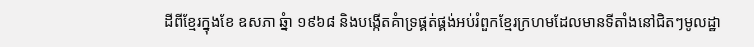ដីពីខ្មែរក្នុងខែ ឧសភា ឆ្នំា ១៩៦៨ និងបង្កើតគំាទ្រផ្គត់ផ្គង់អប់រំពួកខ្មែរក្រហមដែលមានទីតាំងនៅជិតៗមូលដ្ឋា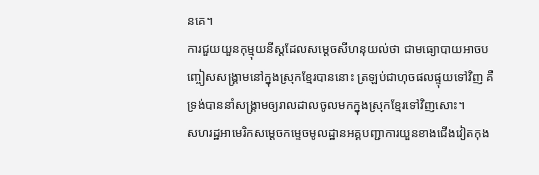នគេ។
ការជួយយួនកុម្មុយនីស្តដែលសម្តេចសីហនុយល់ថា ជាមធ្យោបាយអាចបញ្ចៀសសង្រ្គាមនៅក្នុងស្រុកខ្មែរបាននោះ ត្រឡប់ជាហុចផលផ្ទុយទៅវិញ គឺទ្រង់បាននាំសង្រ្គាមឲ្យរាលដាលចូលមកក្នុងស្រុកខ្មែរទៅវិញសោះ។
សហរដ្ឋអាមេរិកសម្តេចកម្ទេចមូលដ្ឋានអគ្គបញ្ជាការយួនខាងជើងវៀតកុង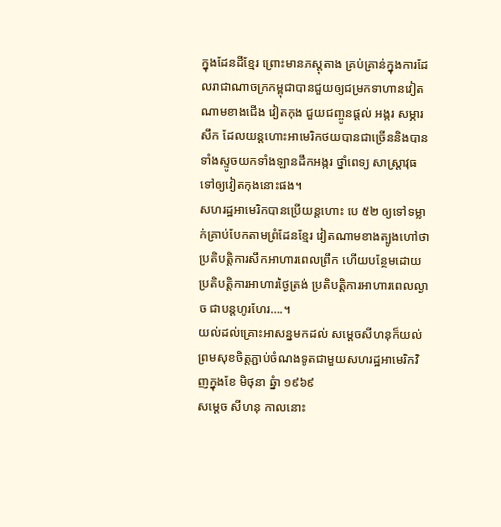ក្នុងដែនដីខ្មែរ ព្រោះមានភស្តុតាង គ្រប់គ្រាន់ក្នុងការដែលរាជាណាចក្រកម្ពុជាបានជួយឲ្យជម្រកទាហានវៀតណាមខាងជើង វៀតកុង ជួយជញ្ចូនផ្តល់ អង្ករ សម្ភារសឹក ដែលយន្តហោះអាមេរិកថយបានជាច្រើននិងបានទាំងស្ទូចយកទាំងឡានដឹកអង្ករ ថ្នាំពេទ្យ សាស្រ្តាវុធទៅឲ្យវៀតកុងនោះផង។
សហរដ្ឋអាមេរិកបានប្រើយន្តហោះ បេ ៥២ ឲ្យទៅទម្លាក់គ្រាប់បែកតាមព្រំដែនខ្មែរ វៀតណាមខាងត្បូងហៅថា ប្រតិបត្តិការសឹកអាហារពេលព្រឹក ហើយបន្ថែមដោយ ប្រតិបត្តិការអាហារថ្ងៃត្រង់ ប្រតិបត្តិការអាហារពេលល្ងាច ជាបន្តហូរហែរ….។
យល់ដល់គ្រោះអាសន្នមកដល់ សម្តេចសីហនុក៏យល់ព្រមសុខចិត្តភ្ជាប់ចំណងទូតជាមួយសហរដ្ឋអាមេរិកវិញក្នុងខែ មិថុនា ឆ្នំា ១៩៦៩
សម្តេច សីហនុ កាលនោះ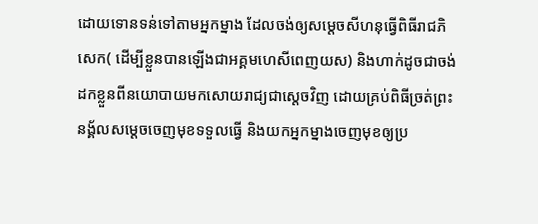ដោយទោនទន់ទៅតាមអ្នកម្នាង ដែលចង់ឲ្យសម្តេចសីហនុធ្វើពិធីរាជភិសេក( ដើម្បីខ្លួនបានឡើងជាអគ្គមហេសីពេញយស) និងហាក់ដូចជាចង់ដកខ្លួនពីនយោបាយមកសោយរាជ្យជាស្តេចវិញ ដោយគ្រប់ពិធីច្រត់ព្រះនង្គ័លសម្តេចចេញមុខទទួលធ្វើ និងយកអ្នកម្នាងចេញមុខឲ្យប្រ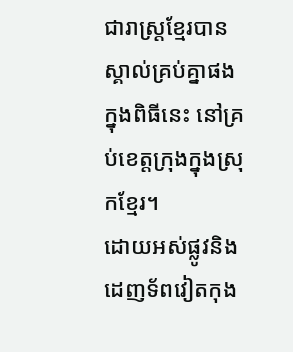ជារាស្រ្តខ្មែរបានស្គាល់គ្រប់គ្នាផង ក្នុងពិធីនេះ នៅគ្រប់ខេត្តក្រុងក្នុងស្រុកខ្មែរ។
ដោយអស់ផ្លូវនិងដេញទ័ពវៀតកុង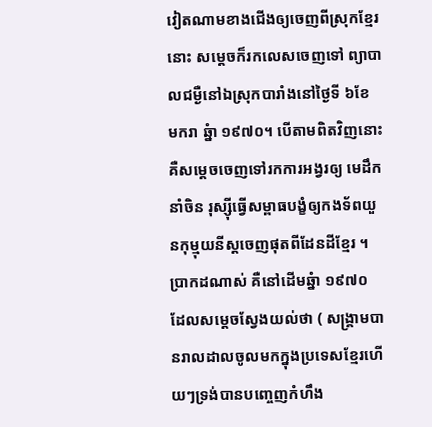វៀតណាមខាងជើងឲ្យចេញពីស្រុកខ្មែរនោះ សម្តេចក៏រកលេសចេញទៅ ព្យាបាលជម្ងឺនៅឯស្រុកបារាំងនៅថ្ងៃទី ៦ខែ មករា ឆ្នំា ១៩៧០។ បើតាមពិតវិញនោះ គឺសម្តេចចេញទៅរកការអង្វរឲ្យ មេដឹកនាំចិន រុស្ស៊ីធ្វើសម្ពាធបង្ខំឲ្យកងទ័ពយួនកុម្មុយនីស្តចេញផុតពីដែនដីខ្មែរ ។ ប្រាកដណាស់ គឺនៅដើមឆ្នំា ១៩៧០ ដែលសម្តេចស្វែងយល់ថា ( សង្រ្គាមបានរាលដាលចូលមកក្នុងប្រទេសខ្មែរហើយៗទ្រង់បានបញ្ចេញកំហឹង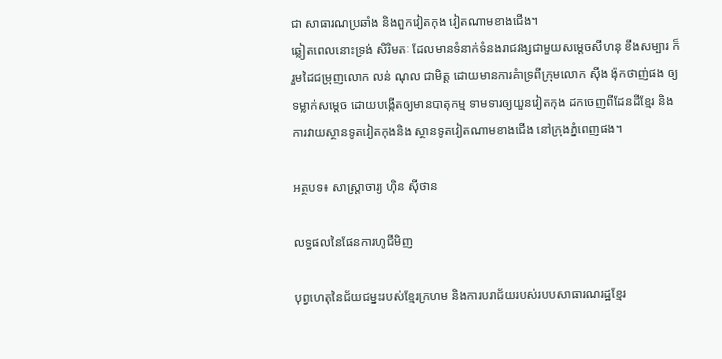ជា សាធារណប្រឆាំង និងពួកវៀតកុង វៀតណាមខាងជើង។
ឆ្លៀតពេលនោះទ្រង់ សិរិមតៈ ដែលមានទំនាក់ទំនងរាជវង្សជាមួយសម្តេចសីហនុ ខឹងសម្បារ ក៏រួមដៃជម្រុញលោក លន់ ណុល ជាមិត្ត ដោយមានការគំាទ្រពីក្រុមលោក ស៊ីង ង៉ុកថាញ់ផង ឲ្យទម្លាក់សម្តេច ដោយបង្កើតឲ្យមានបាតុកម្ម ទាមទារឲ្យយួនវៀតកុង ដកចេញពីដែនដីខ្មែរ និងការវាយស្ថានទូតវៀតកុងនិង ស្ថានទូតវៀតណាមខាងជើង នៅក្រុងភ្នំពេញផង។

អត្ថបទ៖ សាស្រ្តាចារ្យ ហ៊ិន ស៊ីថាន

លទ្ធផលនៃផែនការហូជីមិញ

បុព្វហេតុនៃជ័យជម្នះរបស់ខ្មែរក្រហម និងការបរាជ័យរបស់របបសាធារណរដ្ឋខ្មែរ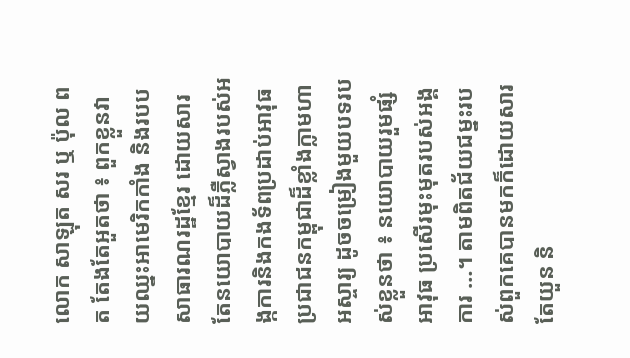លោក សាឡុត សរ ឬ ប៉ុល ពត តែងតែអួតថា ៖ ពួកខ្លួនវាយឈ្នះអាមេរិកកាំង និងរបបសាធារណរដ្ឋខ្មែរ ដោយសារតែនយោបាយដ៏ភ្លឺស្វាងរបស់អង្កការនិងកងទ័ពប្រដាប់អាវុធប្រជាជនកម្ពុជាដ៏ខ្លាំងក្លាមហាអស្ចារ្យ ដូចចម្រៀងមួយបទរបស់ខ្លួនថា ៖ នយោបាយរួមផ្សំអាវុធ ប្រសើរមុះមុតរបស់អង្គការ …។ តាមពិតជ័យជម្នះរបស់ពួកគេបានមកក៏ដោយសារតែយួន និ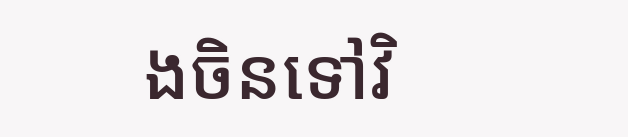ងចិនទៅវិ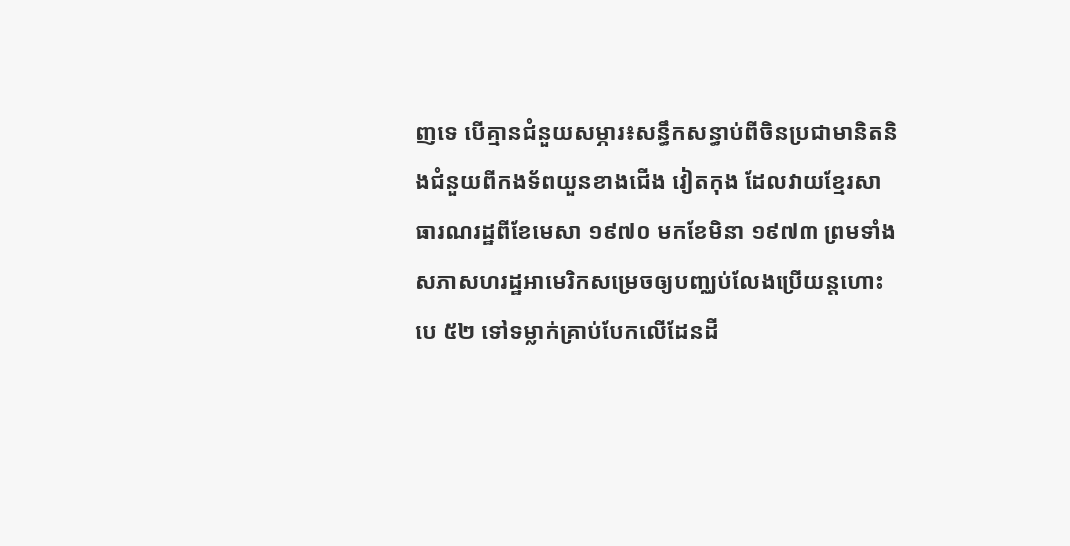ញទេ បើគ្មានជំនួយសម្ភារ៖សន្ធឹកសន្ធាប់ពីចិនប្រជាមានិតនិងជំនួយពីកងទ័ពយួនខាងជើង វៀតកុង ដែលវាយខ្មែរសាធារណរដ្ឋពីខែមេសា ១៩៧០ មកខែមិនា ១៩៧៣ ព្រមទាំងសភាសហរដ្ឋអាមេរិកសម្រេចឲ្យបញ្ឈប់លែងប្រើយន្តហោះ បេ ៥២ ទៅទម្លាក់គ្រាប់បែកលើដែនដី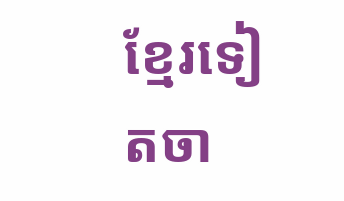ខ្មែរទៀតចា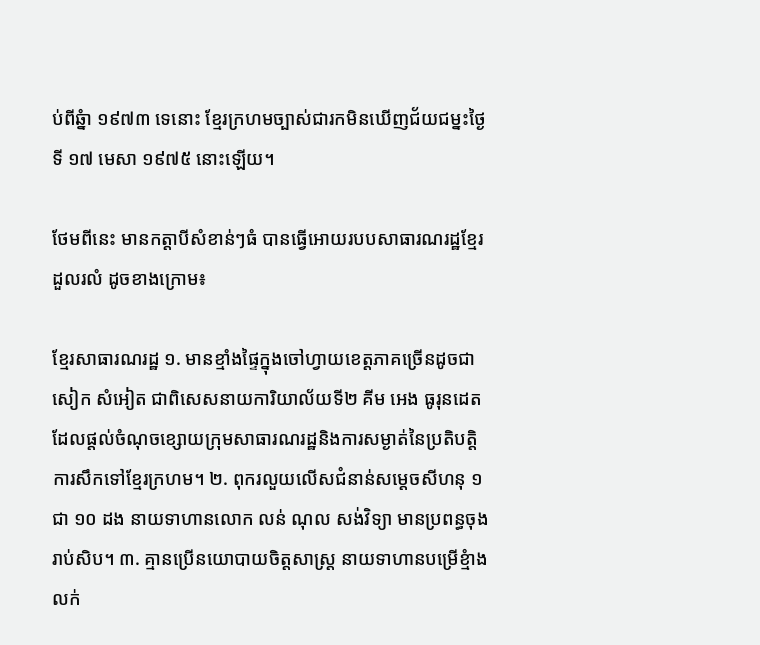ប់ពីឆ្នំា ១៩៧៣ ទេនោះ ខ្មែរក្រហមច្បាស់ជារកមិនឃើញជ័យជម្នះថ្ងៃទី ១៧ មេសា ១៩៧៥ នោះឡើយ។

ថែមពីនេះ មានកត្តាបីសំខាន់ៗធំ បានធ្វើអោយរបបសាធារណរដ្ឋខ្មែរដួលរលំ ដូចខាងក្រោម៖

ខ្មែរសាធារណរដ្ឋ ១. មានខ្មាំងផ្ទៃក្នុងចៅហ្វាយខេត្តភាគច្រើនដូចជា សៀក សំអៀត ជាពិសេសនាយការិយាល័យទី២ គីម អេង ធូរុនដេត ដែលផ្តល់ចំណុចខ្សោយក្រុមសាធារណរដ្ឋនិងការសម្ងាត់នៃប្រតិបត្តិការសឹកទៅខ្មែរក្រហម។ ២. ពុករលួយលើសជំនាន់សម្តេចសីហនុ ១ ជា ១០ ដង នាយទាហានលោក លន់ ណុល សង់វិទ្យា មានប្រពន្ធចុងរាប់សិប។ ៣. គ្មានប្រើនយោបាយចិត្តសាស្រ្ត នាយទាហានបម្រើខ្មំាង លក់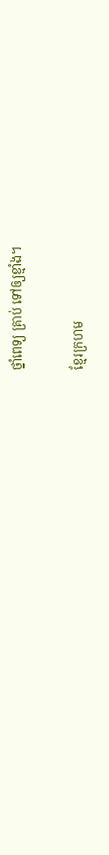ថ្នាំពេទ្យ គ្រាប់ ទៅឲ្យខ្មាំង។

ខ្មែរក្រហម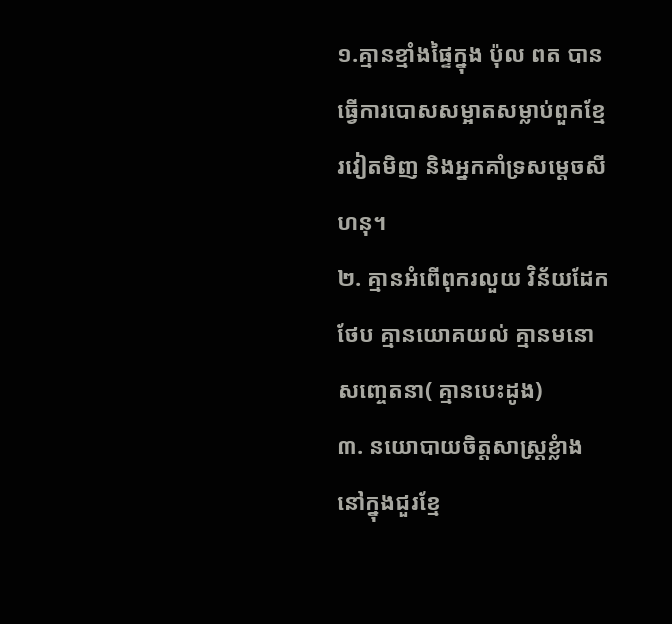១.គ្មានខ្មាំងផ្ទៃក្នុង ប៉ុល ពត បានធ្វើការបោសសម្អាតសម្លាប់ពួកខ្មែរវៀតមិញ និងអ្នកគាំទ្រសម្តេចសីហនុ។
២. គ្មានអំពើពុករលួយ វិន័យដែកថែប គ្មានយោគយល់ គ្មានមនោសញ្ចេតនា( គ្មានបេះដូង)
៣. នយោបាយចិត្តសាស្រ្តខ្លំាង
នៅក្នុងជួរខ្មែ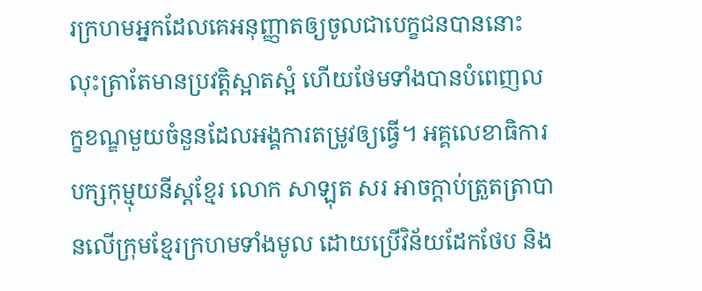រក្រហមអ្នកដែលគេអនុញ្ញាតឲ្យចូលជាបេក្ខជនបាននោះ លុះត្រាតែមានប្រវត្តិស្អាតស្អំ ហើយថែមទាំងបានបំពេញលក្ខខណ្ឌមួយចំនួនដែលអង្គការតម្រូវឲ្យធ្វើ។ អគ្គលេខាធិការបក្សកុម្មុយនីស្តខ្មែរ លោក សាឡុត សរ អាចក្តាប់ត្រួតត្រាបានលើក្រុមខ្មែរក្រហមទាំងមូល ដោយប្រើវិន័យដែកថែប និង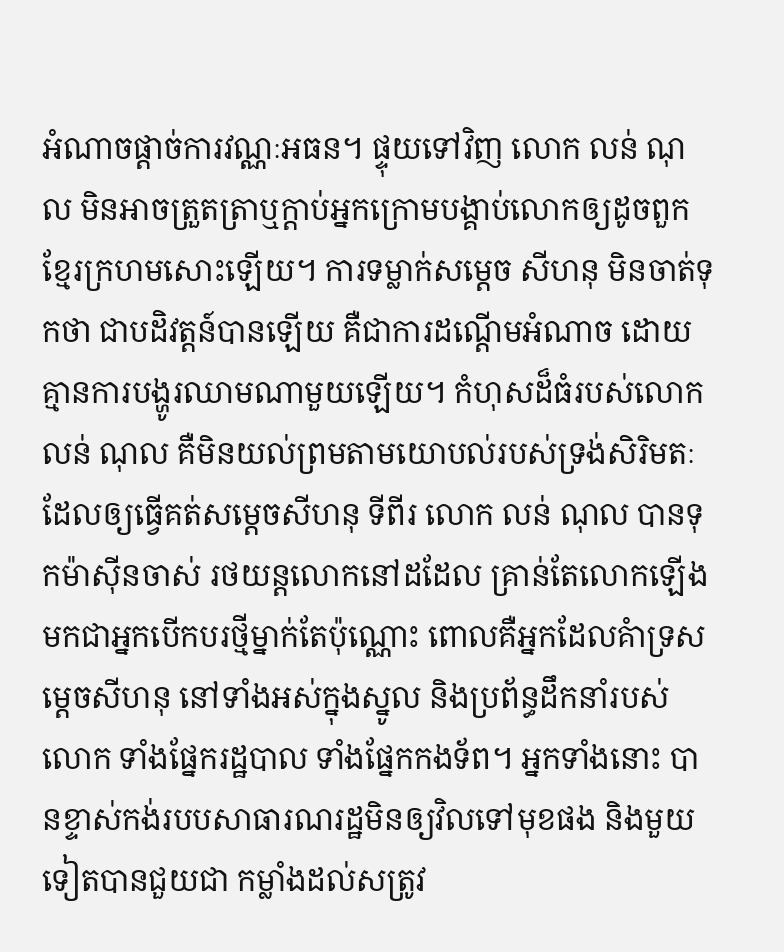អំណាចផ្តាច់ការវណ្ណៈអធន។ ផ្ទុយទៅវិញ លោក លន់ ណុល មិនអាចត្រួតត្រាឬក្តាប់អ្នកក្រោមបង្គាប់លោកឲ្យដូចពួកខ្មែរក្រហមសោះឡើយ។ ការទម្លាក់សម្តេច សីហនុ មិនចាត់ទុកថា ជាបដិវត្តន៍បានឡើយ គឺជាការដណ្តើមអំណាច ដោយគ្មានការបង្ហូរឈាមណាមួយឡើយ។ កំហុសដ៏ធំរបស់លោក លន់ ណុល គឺមិនយល់ព្រមតាមយោបល់របស់ទ្រង់សិរិមតៈ ដែលឲ្យធ្វើគត់សម្តេចសីហនុ ទីពីរ លោក លន់ ណុល បានទុកម៉ាស៊ីនចាស់ រថយន្តលោកនៅដដែល គ្រាន់តែលោកឡើងមកជាអ្នកបើកបរថ្មីម្នាក់តែប៉ុណ្ណោះ ពោលគឺអ្នកដែលគំាទ្រសម្តេចសីហនុ នៅទាំងអស់ក្នុងស្នូល និងប្រព័ន្ធដឹកនាំរបស់លោក ទាំងផ្នែករដ្ឋបាល ទាំងផ្នែកកងទ័ព។ អ្នកទាំងនោះ បានខ្ទាស់កង់របបសាធារណរដ្ឋមិនឲ្យវិលទៅមុខផង និងមួយទៀតបានជួយជា កម្លាំងដល់សត្រូវ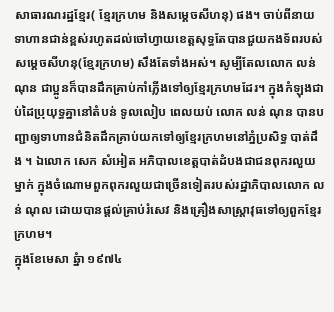សាធារណរដ្ឋខ្មែរ( ខ្មែរក្រហម និងសម្តេចសីហនុ) ផង។ ចាប់ពីនាយទាហានជាន់ខ្ពស់រហូតដល់ចៅហ្វាយខេត្តសុទ្ធតែបានជួយកងទ័ពរបស់សម្តេចសីហនុ(ខ្មែរក្រហម) សឹងតែទាំងអស់។ សូម្បីតែលលោក លន់ ណុន ជាប្អូនក៏បានដឹកគ្រាប់កាំភ្លើងទៅឲ្យខ្មែរក្រហមដែរ។ ក្នុងកំឡុងជាប់ដៃប្រុយុទ្ធគ្នានៅតំបន់ ទូលលៀប ពេលយប់ លោក លន់ ណុន បានបញ្ជាឲ្យទាហានជំនិតដឹកគ្រាប់យកទៅឲ្យខ្មែរក្រហមនៅភ្នំប្រសិទ្ធ បាត់ដឹង ។ ឯលោក សេក សំអៀត អភិបាលខេត្តបាត់ដំបងជាជនពុករលួយម្នាក់ ក្នុងចំណោមពួកពុករលួយជាច្រើនទៀតរបស់រដ្ឋាភិបាលលោក លន់ ណុល ដោយបានផ្តល់គ្រាប់រំសេវ និងគ្រឿងសាស្រ្តាវុធទៅឲ្យពួកខ្មែរក្រហម។
ក្នុងខែមេសា ឆ្នំា ១៩៧៤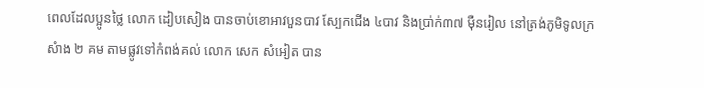ពេលដែលប្អូនថ្លៃ លោក ដៀបសៀង បានចាប់ខោអាវបួនបាវ ស្បែកជើង ៤បាវ និងប្រា់ក់៣៧ ម៉ឺនរៀល នៅត្រង់ភូមិទូលក្រសំាង ២ គម តាមផ្លូវទៅកំពង់គល់ លោក សេក សំអៀត បាន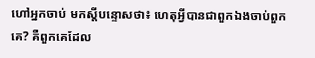ហៅអ្នកចាប់ មកស្តីបន្ទោសថា៖ ហេតុអ្វីបានជាពួកឯងចាប់ពួកគេ? គឺពួកគេដែល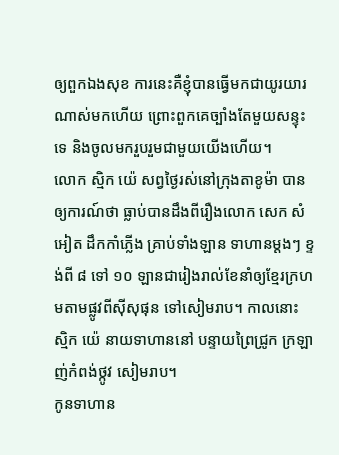ឲ្យពួកឯងសុខ ការនេះគឺខ្ញុំបានធ្វើមកជាយូរយារណាស់មកហើយ ព្រោះពួកគេច្បាំងតែមួយសន្ទុះទេ និងចូលមករួបរួមជាមួយយើងហើយ។
លោក ស្មិក យ៉េ សព្វថ្ងៃរស់នៅក្រុងតាខូម៉ា បានឲ្យការណ៍ថា ធ្លាប់បានដឹងពីរឿងលោក សេក សំអៀត ដឹកកាំភ្លើង គ្រាប់ទាំងឡាន ទាហានម្តងៗ ខ្ទង់ពី ៨ ទៅ ១០ ឡានជារៀងរាល់ខែនាំឲ្យខ្មែរក្រហមតាមផ្លូវពីស៊ីសុផុន ទៅសៀមរាប។ កាលនោះ ស្មិក យ៉េ នាយទាហាននៅ បន្ទាយព្រៃជ្រូក ក្រឡាញ់កំពង់ថ្កូវ សៀមរាប។
កូនទាហាន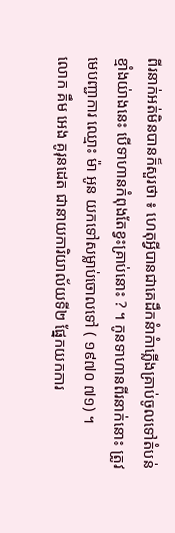ពីរនាក់អត់មិនបានក៏សួរថា ៖ ហេតុអ្វីបានជាគេដឹកនំាកំាភ្លើងគ្រាប់ចូលទៅតំបន់ខ្មាំងយ់ាងនេះ បើទាហានកំពុងតែខ្វះគ្រាប់នោះ ? ។ កូនទាហានពីរនាក់នោះ ត្រូវមេបញ្ជាការ ឈ្មោះ ម៉ា អូន យកទៅសម្លាប់ចោលទៅ ( ១៩៧០ ៧១) ។
លោក គឹម អេង គូរុនដេត ជានាយការិយាល័យទី២ ផ្នែកយកការ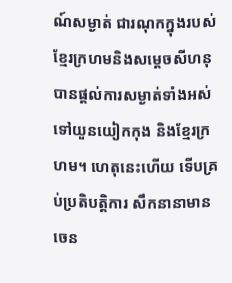ណ៍សម្ងាត់ ជារណុកក្នុងរបស់ខ្មែរក្រហមនិងសម្តេចសីហនុ បានផ្តល់ការសម្ងាត់ទាំងអស់ទៅយួនយៀកកុង និងខ្មែរក្រហម។ ហេតុនេះហើយ ទើបគ្រប់ប្រតិបត្តិការ សឹកនានាមានចេន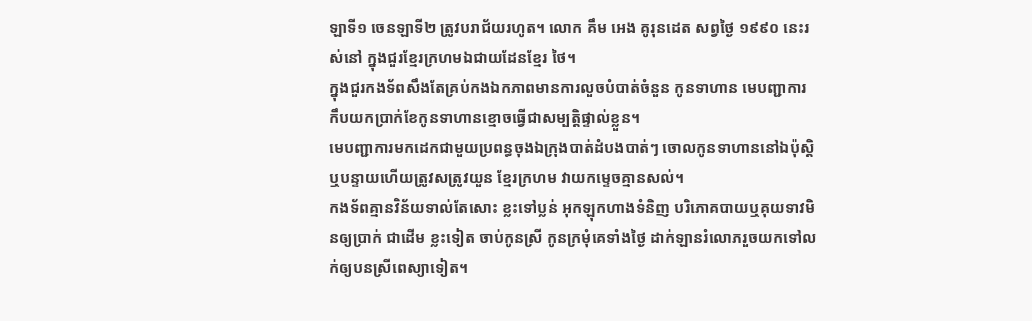ឡាទី១ ចេនឡាទី២ ត្រូវបរាជ័យរហូត។ លោក គឹម អេង គូរុនដេត សព្វថ្ងៃ ១៩៩០ នេះរស់នៅ ក្នុងជួរខ្មែរក្រហមឯជាយដែនខ្មែរ ថៃ។
ក្នុងជួរកងទ័ពសឹងតែគ្រប់កងឯកភាពមានការលួចបំបាត់ចំនួន កូនទាហាន មេបញ្ជាការកឹបយកប្រាក់ខែកូនទាហានខ្មោចធ្វើជាសម្បត្តិផ្ទាល់ខ្លួន។
មេបញ្ជាការមកដេកជាមួយប្រពន្ធចុងឯក្រុងបាត់ដំបងបាត់ៗ ចោលកូនទាហាននៅឯប៉ុស្តិ ឬបន្ទាយហើយត្រូវសត្រូវយួន ខ្មែរក្រហម វាយកម្ទេចគ្មានសល់។
កងទ័ពគ្មានវិន័យទាល់តែសោះ ខ្លះទៅប្លន់ អុកឡុកហាងទំនិញ បរិភោគបាយឬគុយទាវមិនឲ្យប្រាក់ ជាដើម ខ្លះទៀត ចាប់កូនស្រី កូនក្រមុំគេទាំងថ្ងៃ ដាក់ឡានរំលោភរួចយកទៅលក់ឲ្យបនស្រីពេស្យាទៀត។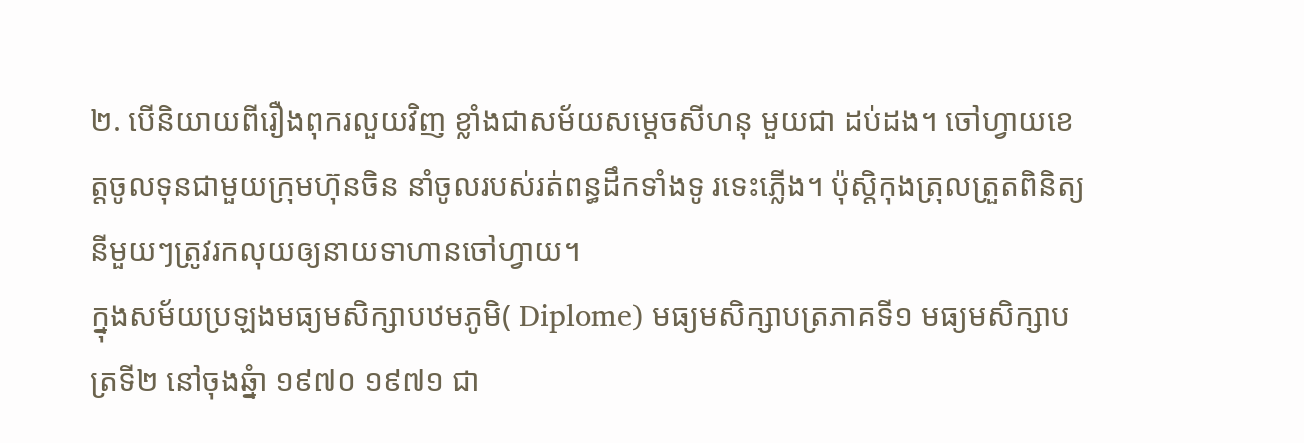២. បើនិយាយពីរឿងពុករលួយវិញ ខ្លាំងជាសម័យសម្តេចសីហនុ មួយជា ដប់ដង។ ចៅហ្វាយខេត្តចូលទុនជាមួយក្រុមហ៊ុនចិន នាំចូលរបស់រត់ពន្ធដឹកទាំងទូ រទេះភ្លើង។ ប៉ុស្តិកុងត្រុលត្រួតពិនិត្យនីមួយៗត្រូវរកលុយឲ្យនាយទាហានចៅហ្វាយ។
ក្នុងសម័យប្រឡងមធ្យមសិក្សាបឋមភូមិ( Diplome) មធ្យមសិក្សាបត្រភាគទី១ មធ្យមសិក្សាបត្រទី២ នៅចុងឆ្នំា ១៩៧០ ១៩៧១ ជា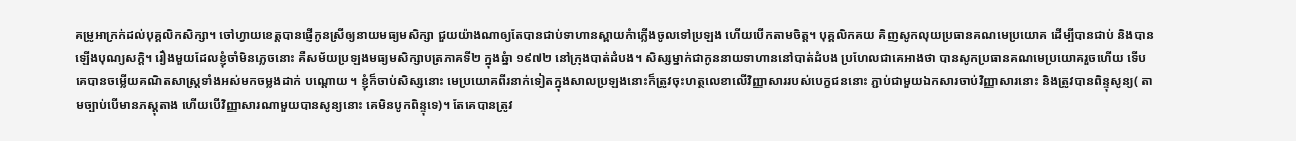គម្រូអាក្រក់ដល់បុគ្គលិកសិក្សា។ ចៅហ្វាយខេត្តបានផ្ញើកូនស្រីឲ្យនាយមធ្យមសិក្សា ជួយយ៉ាងណាឲ្យតែបានជាប់ទាហានស្ពាយកំាភ្លើងចូលទៅប្រឡង ហើយបើកតាមចិត្ត។ បុគ្គលិកគយ គិញសូកលុយប្រធានគណមេប្រយោគ ដើម្បីបានជាប់ និងបានឡើងបុណ្យសក្តិ។ រឿងមួយដែលខ្ញុំចាំមិនភ្លេចនោះ គឺសម័យប្រឡងមធ្យមសិក្សាបត្រភាគទី២ ក្នុងឆ្នំា ១៩៧២ នៅក្រុងបាត់ដំបង។ សិស្សម្នាក់ជាកូននាយទាហាននៅបាត់ដំបង ប្រហែលជាគេអាងថា បានសូកប្រធានគណមេប្រយោគរួចហើយ ទើបគេបានចម្លើយគណិតសាស្រ្តទាំងអស់មកចម្លងដាក់ បណ្តោយ ។ ខ្ញុំក៏ចាប់សិស្សនោះ មេប្រយោគពីរនាក់ទៀតក្នុងសាលប្រឡងនោះក៏ត្រូវចុះហត្ថលេខាលើវិញ្ញាសាររបស់បេក្ខជននោះ ភ្ជាប់ជាមួយឯកសារចាប់វិញ្ញាសារនោះ និងត្រូវបានពិន្ទុសូន្យ( តាមច្បាប់បើមានភស្តុតាង ហើយបើវិញ្ញាសារណាមួយបានសូន្យនោះ គេមិនបូកពិន្ទុទេ)។ តែគេបានត្រូវ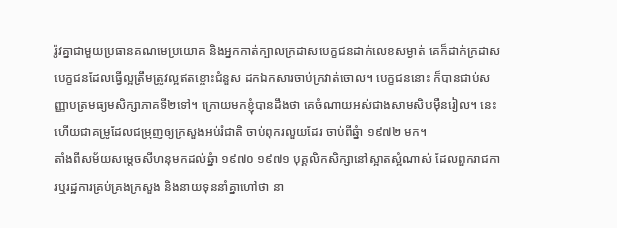រ៉ូវគ្នាជាមួយប្រធានគណមេប្រយោគ និងអ្នកកាត់ក្បាលក្រដាសបេក្ខជនដាក់លេខសម្ងាត់ គេក៏ដាក់ក្រដាសបេក្ខជនដែលធ្វើល្អត្រឹមត្រូវល្អឥតខ្ចោះជំនួស ដកឯកសារចាប់ក្រវាត់ចោល។ បេក្ខជននោះ ក៏បានជាប់សញ្ញាបត្រមធ្យមសិក្សាភាគទី២ទៅ។ ក្រោយមកខ្ញុំបានដឹងថា គេចំណាយអស់ជាងសាមសិបម៉ឺនរៀល។ នេះហើយជាគម្រូដែលជម្រុញឲ្យក្រសួងអប់រំជាតិ ចាប់ពុករលួយដែរ ចាប់ពីឆ្នំា ១៩៧២ មក។
តាំងពីសម័យសម្តេចសីហនុមកដល់ឆ្នំា ១៩៧០ ១៩៧១ បុគ្គលិកសិក្សានៅស្អាតស្អំណាស់ ដែលពួករាជការឬរដ្ឋការគ្រប់គ្រងក្រសួង និងនាយទុននាំគ្នាហៅថា នា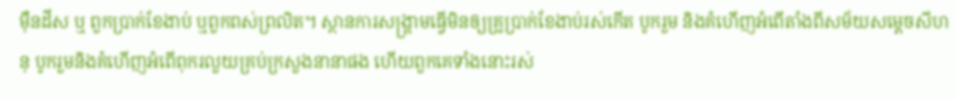ម៉ឺនដីស ឬ ពួកប្រាក់ខែងាប់ ឬពួកពស់ព្រលិត។ ស្ថានការសង្រ្គាមធ្វើមិនឲ្យគ្រូប្រាក់ខែងាប់រស់កើត បូករួម និងគំហើញអំពើតាំងពីសម័យសម្តេចសីហនុ បូករួមនិងគំហើញអំពើពុករលួយគ្រប់ក្រសួងនានាផង ហើយពួកគេទាំងនោះរស់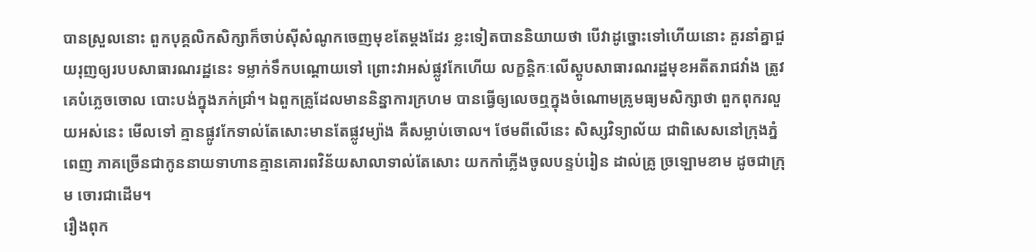បានស្រួលនោះ ពួកបុគ្គលិកសិក្សាក៏ចាប់ស៊ីសំណូកចេញមុខតែម្តងដែរ ខ្លះទៀតបាននិយាយថា បើវាដូច្នោះទៅហើយនោះ គួរនាំគ្នាជួយរុញឲ្យរបបសាធារណរដ្ឋនេះ ទម្លាក់ទឹកបណ្តោយទៅ ព្រោះវាអស់ផ្លូវកែហើយ លក្ខន្តិកៈលើស្តូបសាធារណរដ្ឋមុខអតីតរាជវាំង ត្រូវគេបំភ្លេចចោល បោះបង់ក្នុងភក់ជ្រាំ។ ឯពួកគ្រូដែលមាននិន្នាការក្រហម បានធ្វើឲ្យលេចឮក្នុងចំណោមគ្រូមធ្យមសិក្សាថា ពួកពុករលួយអស់នេះ មើលទៅ គ្មានផ្លូវកែទាល់តែសោះមានតែផ្លូវម្យ៉ាង គឺសម្លាប់ចោល។ ថែមពីលើនេះ សិស្សវិទ្យាល័យ ជាពិសេសនៅក្រុងភ្នំពេញ ភាគច្រើនជាកូននាយទាហានគ្មានគោរពវិន័យសាលាទាល់តែសោះ យកកាំភ្លើងចូលបន្ទប់រៀន ដាល់គ្រូ ច្រឡោមខាម ដូចជាក្រុម ចោរជាដើម។
រឿងពុក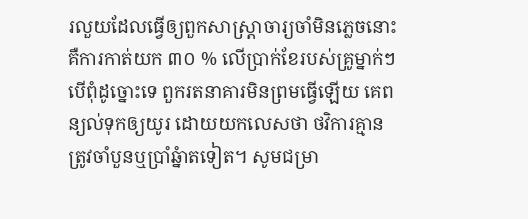រលួយដែលធ្វើឲ្យពួកសាស្រ្តាចារ្យចាំមិនភ្លេចនោះ គឺការកាត់យក ៣០ % លើប្រាក់ខែរបស់គ្រូម្នាក់ៗ បើពុំដូច្នោះទេ ពួករតនាគារមិនព្រមធ្វើឡើយ គេពន្យល់ទុកឲ្យយូរ ដោយយកលេសថា ថវិការគ្មានត្រូវចាំបួនឬប្រាំឆ្នំាតទៀត។ សូមជម្រា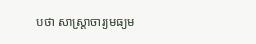បថា សាស្រ្តាចារ្យមធ្យម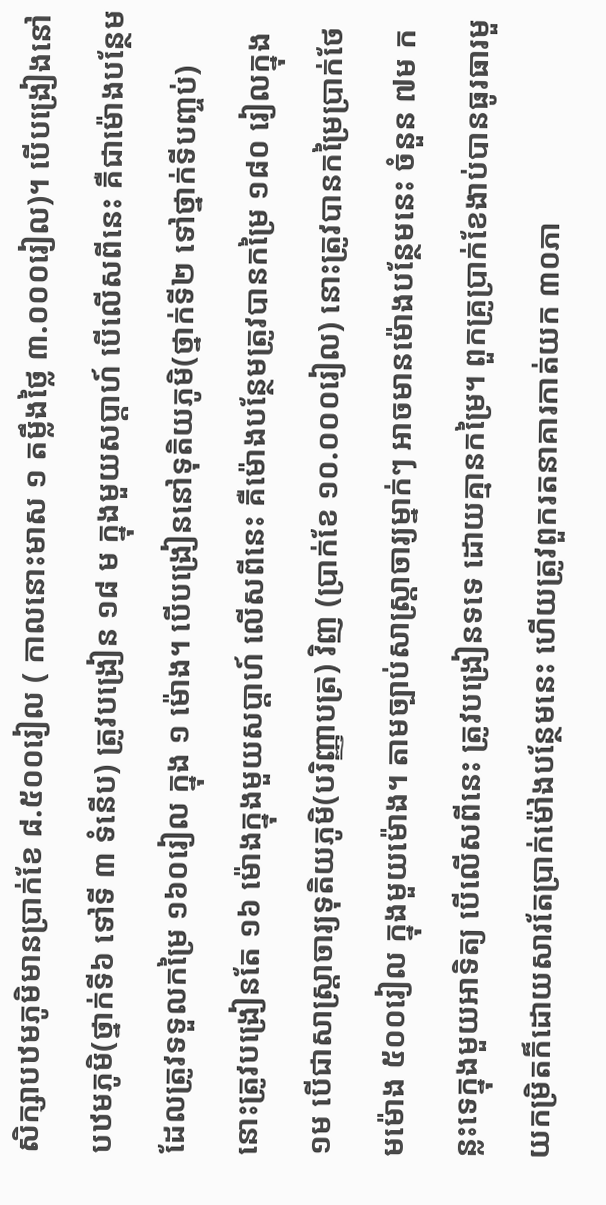សិក្សាបឋមភូមិមានប្រាក់ខែ ៨.៥០០រៀល ( កាលនោះមាស ១ តម្លឹងថ្លៃ ៣.០០០រៀល)។ បើបង្រៀងនៅបឋមភូមិ(ថ្នាក់ទី៦ ទៅទី ៣ ទំនើប) ត្រូវបង្រៀន ១៨ ម ក្នុងមួយសប្តាហ៍ បើលើសពីនេះ គឺជាម៉ោងបន្ថែមដែលត្រូវទទួលកម្រៃ ១៦០រៀល ក្នុង ១ ម៉ោង។ បើបង្រៀននៅទុតិយភូមិ(ថ្នាក់ទី២ ទៅថ្នាក់ទីបញ្ចប់) នោះត្រូវបង្រៀនតែ ១៦ ម៉ោងក្នុងមួយសប្តាហ៍ លើសពីនេះ គឺម៉ោងបន្ថែមត្រូវបានកម្រៃ ១៨០ រៀលក្នុង ១ម បើជាសាស្រ្តាចារ្យទុតិយភូមិ(បរិញ្ញាបត្រ) វិញ (ប្រាក់ខែ ១០.០០០រៀល) នោះត្រូវបានកម្រៃប្រាក់ថែមម៉ោង ៥០០រៀល ក្នុងមួយម៉ោង។ តាមច្បាប់សាស្រ្តាចារ្យម្នាក់ៗ អាចមានម៉ោងបន្ថែមនេះ ចំនួន ៧ម កន្លះទេក្នុងមួយអាទិត្យ បើលើសពីនេះ ត្រូវបង្រៀនទទេ ដោយគ្មានកម្រៃ។ ពួកគ្រូប្រាក់ខែងាប់បានធូរធារមួយកម្រិតក៏ដោយសារតែប្រាក់ម៉ៅងបន្ថែមនេះ ហើយត្រូវពួករតនាគារកាត់យក ៣០ភា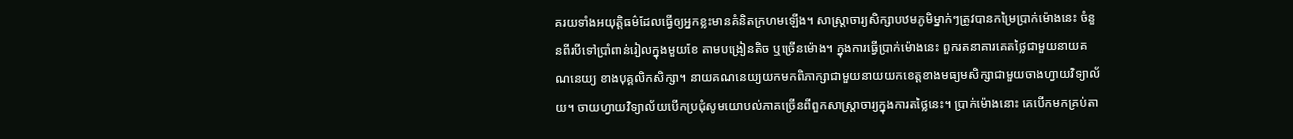គរយទាំងអយុត្តិធម៌ដែលធ្វើឲ្យអ្នកខ្លះមានគំនិតក្រហមឡើង។ សាស្រ្តាចារ្យសិក្សាបឋមភូមិម្នាក់ៗត្រូវបានកម្រៃប្រាក់ម៉ោងនេះ ចំនួនពីរបីទៅប្រាំពាន់រៀលក្នុងមួយខែ តាមបង្រៀនតិច ឬច្រើនម៉ោង។ ក្នុងការធ្វើប្រាក់ម៉ោងនេះ ពួករតនាគារគេតថ្លៃជាមួយនាយគណនេយ្យ ខាងបុគ្គលិកសិក្សា។ នាយគណនេយ្យយកមកពិភាក្សាជាមួយនាយយកខេត្តខាងមធ្យមសិក្សាជាមួយចាងហ្វាយវិទ្យាល័យ។ ចាយហ្វាយវិទ្យាល័យបើកប្រជុំសូមយោបល់ភាគច្រើនពីពួកសាស្រ្តាចារ្យក្នុងការតថ្លៃនេះ។ ប្រាក់ម៉ោងនោះ គេបើកមកគ្រប់តា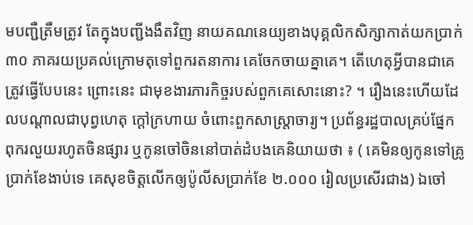មបញ្ជឺត្រឹមត្រូវ តែក្នុងបញ្ជីងងឹតវិញ នាយគណនេយ្យខាងបុគ្គលិកសិក្សាកាត់យកប្រាក់ ៣០ ភាគរយប្រគល់ក្រោមតុទៅពួករតនាការ គេចែកចាយគ្នាគេ។ តើហេតុអ្វីបានជាគេត្រូវធ្វើបែបនេះ ព្រោះនេះ ជាមុខងារភារកិច្ចរបស់ពួកគេសោះនោះ? ។ រឿងនេះហើយដែលបណ្តាលជាបុព្វហេតុ ក្តៅក្រហាយ ចំពោះពួកសាស្រ្តាចារ្យ។ ប្រព័ន្ធរដ្ឋបាលគ្រប់ផ្នែក ពុករលួយរហូតចិនផ្សារ ឬកូនចៅចិននៅបាត់ដំបងគេនិយាយថា ៖ ( គេមិនឲ្យកូនទៅគ្រូប្រាក់ខែងាប់ទេ គេសុខចិត្តលើកឲ្យប៉ូលីសប្រាក់ខែ ២.០០០ រៀលប្រសើរជាង) ឯចៅ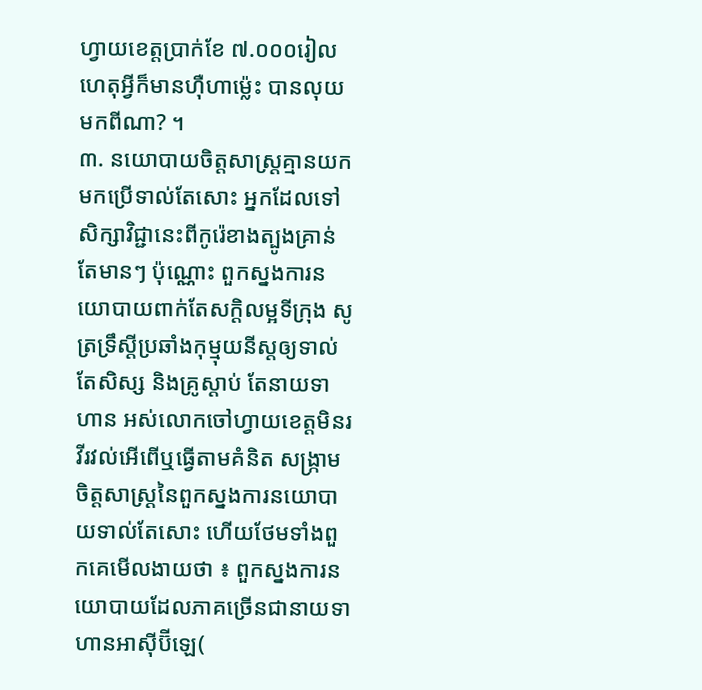ហ្វាយខេត្តប្រាក់ខែ ៧.០០០រៀល ហេតុអ្វីក៏មានហ៊ឺហាម្ល៉េះ បានលុយមកពីណា? ។
៣. នយោបាយចិត្តសាស្រ្តគ្មានយកមកប្រើទាល់តែសោះ អ្នកដែលទៅសិក្សាវិជ្ជានេះពីកូរ៉េខាងត្បូងគ្រាន់តែមានៗ ប៉ុណ្ណោះ ពួកស្នងការនយោបាយពាក់តែសក្តិលម្អទីក្រុង សូត្រទ្រឹស្តីប្រឆាំងកុម្មុយនីស្តឲ្យទាល់តែសិស្ស និងគ្រូស្តាប់ តែនាយទាហាន អស់លោកចៅហ្វាយខេត្តមិនរវីរវល់អើពើឬធ្វើតាមគំនិត សង្រ្កាមចិត្តសាស្រ្តនៃពួកស្នងការនយោបាយទាល់តែសោះ ហើយថែមទាំងពួកគេមើលងាយថា ៖ ពួកស្នងការនយោបាយដែលភាគច្រើនជានាយទាហានអាស៊ីប៊ីឡេ(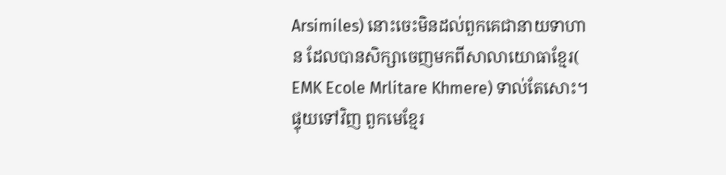Arsimiles) នោះចេះមិនដល់ពួកគេជានាយទាហាន ដែលបានសិក្សាចេញមកពីសាលាយោធាខ្មែរ( EMK Ecole Mrlitare Khmere) ទាល់តែសោះ។ ផ្ទុយទៅវិញ ពួកមេខ្មែរ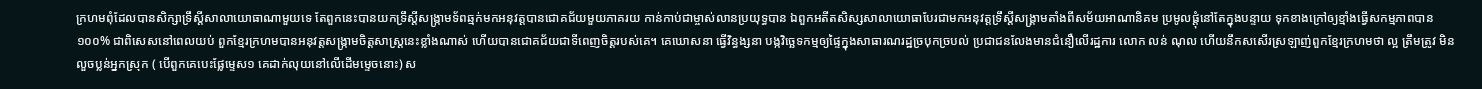ក្រហមពុំដែលបានសិក្សាទ្រឹស្តីសាលាយោធាណាមួយទេ តែពួកនេះបានយកទ្រឹស្តីសង្រ្កាមទ័ពឆ្មក់មកអនុវត្តបានជោគជ័យមួយភាគរយ កាន់កាប់ជាម្ចាស់លានប្រយុទ្ធបាន ឯពួកអតីតសិស្សសាលាយោធាបែរជាមកអនុវត្តទ្រឹស្តីសង្រ្គាមតាំងពីសម័យអាណានិគម ប្រមូលផ្តុំនៅតែក្នុងបន្ទាយ ទុកខាងក្រៅឲ្យខ្មាំងធ្វើសកម្មភាពបាន ១០០% ជាពិសេសនៅពេលយប់ ពួកខ្មែរក្រហមបានអនុវត្តសង្រ្កាមចិត្តសាស្រ្តនេះខ្លាំងណាស់ ហើយបានជោគជ័យជាទីពេញចិត្តរបស់គេ។ គេឃោសនា ធ្វើវិន្ធង្សនា បង្កវិច្ឆេទកម្មឲ្យផ្ទៃក្នុងសាធារណរដ្ឋច្របុកច្របល់ ប្រជាជនលែងមានជំនឿលើរដ្ឋការ លោក លន់ ណុល ហើយនឹកសសើរស្រឡាញ់ពួកខ្មែរក្រហមថា ល្អ ត្រឹមត្រូវ មិនលួចប្លន់អ្នកស្រុក ( បើពួកគេបេះផ្លែម្ទេស១ គេដាក់លុយនៅលើដើមម្ទេចនោះ) ស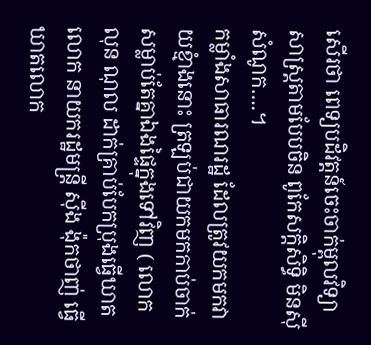សើរថា ពេទ្យបដិវត្តន៍ចេះចាក់ម្ពុលវិទ្យាសាស្រ្តតាមបែបចិន ពូកែសក្តិសិទ្ធិ មិនស៊ីសំណូក….។
កម្លាំងសាធារណរដ្ឋ ដែលត្រូវយកមកវាយខ្មំាងនោះ ត្រឡប់ជាយកមកកាប់ចាក់សម្លាប់តែគ្នាឯងផ្ទៃក្នុងទៅវិញ ( លោក លុន ណុល ដាក់គ្រាប់បែកប្រុងធ្វើឃាតលោក នាយករដ្ឋមន្រ្តី ស៊ីង ង៉ុកថាញ់ ធ្វើឃាតលោក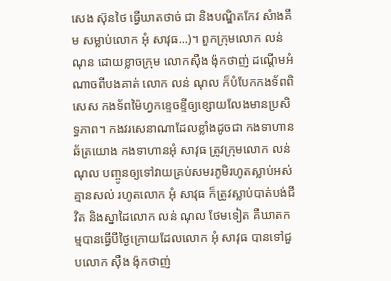សេង ស៊ុនថៃ ធ្វើឃាតថាច់ ជា និងបណ្ឌិតកែវ សំាងគឹម សម្លាប់លោក អុំ សាវុធ...)។ ពួកក្រុមលោក លន់ ណុន ដោយខ្លាចក្រុម លោកស៊ឺង ង៉ុកថាញ់ ដណ្តើមអំណាចពីបងគាត់ លោក លន់ ណុល ក៏បំបែកកងទ័ពពិសេស កងទ័ពម៉ៃហ្វកខ្ទេចខ្ទីឲ្យខ្សោយលែងមានប្រសិទ្ធភាព។ កងវរសេនាណាដែលខ្លាំងដូចជា កងទាហានឆ័ត្រយោង កងទាហានអុំ សាវុធ ត្រូវក្រុមលោក លន់ ណុល បញ្ចូនឲ្យទៅវាយគ្រប់សមរភូមិរហូតស្លាប់អស់គ្មានសល់ រហូតលោក អុំ សាវុធ ក៏ត្រូវស្លាប់បាត់បង់ជីវិត និងស្នាដៃលោក លន់ ណុល ថែមទៀត គឺឃាតកម្មបានធ្វើបីថ្ងៃក្រោយដែលលោក អុំ សាវុធ បានទៅជួបលោក ស៊ឺង ង៉ុកថាញ់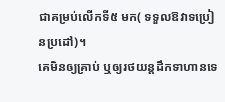ជាគម្រប់លើកទី៥ មក( ទទួលឱវាទប្រៀនប្រដៅ)។
គេមិនឲ្យគ្រាប់ ឬឲ្យរថយន្តដឹកទាហានទេ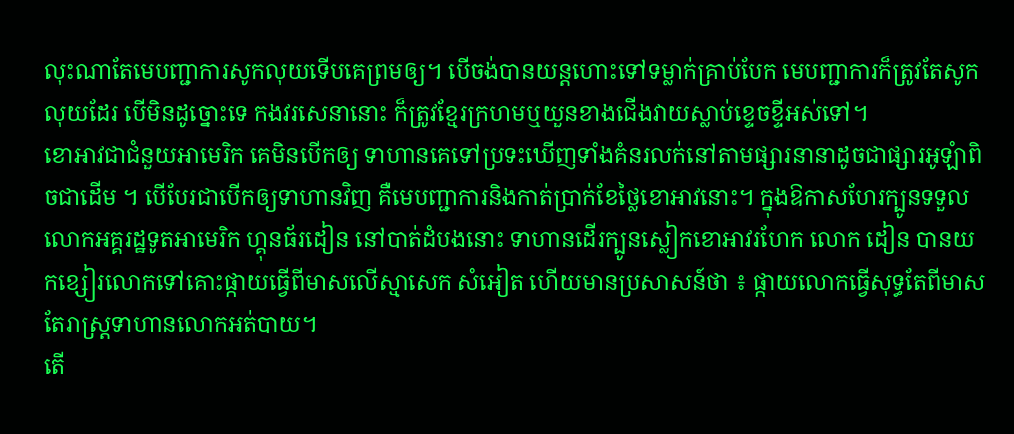លុះណាតែមេបញ្ជាការសូកលុយទើបគេព្រមឲ្យ។ បើចង់បានយន្តហោះទៅទម្លាក់គ្រាប់បែក មេបញ្ជាការក៏ត្រូវតែសូកលុយដែរ បើមិនដូច្នោះទេ កងវរសេនានោះ ក៏ត្រូវខ្មែរក្រហមឬយួនខាងជើងវាយស្លាប់ខ្ទេចខ្ទីអស់ទៅ។
ខោអាវជាជំនួយអាមេរិក គេមិនបើកឲ្យ ទាហានគេទៅប្រទះឃើញទាំងគំនរលក់នៅតាមផ្សារនានាដូចជាផ្សារអូឡំាពិចជាដើម ។ បើបែរជាបើកឲ្យទាហានវិញ គឺមេបញ្ជាការនិងកាត់ប្រាក់ខែថ្លៃខោអាវនោះ។ ក្នុងឱកាសហែរក្បូនទទួលលោកអគ្គរដ្ឋទូតអាមេរិក ហ្គុនធ័រដៀន នៅបាត់ដំបងនោះ ទាហានដើរក្បូនស្លៀកខោអាវរហែក លោក ដៀន បានយកខ្សៀរលោកទៅគោះផ្កាយធ្វើពីមាសលើស្មាសេក សំអៀត ហើយមានប្រសាសន៍ថា ៖ ផ្កាយលោកធ្វើសុទ្ធតែពីមាស តែរាស្រ្តទាហានលោកអត់បាយ។
តើ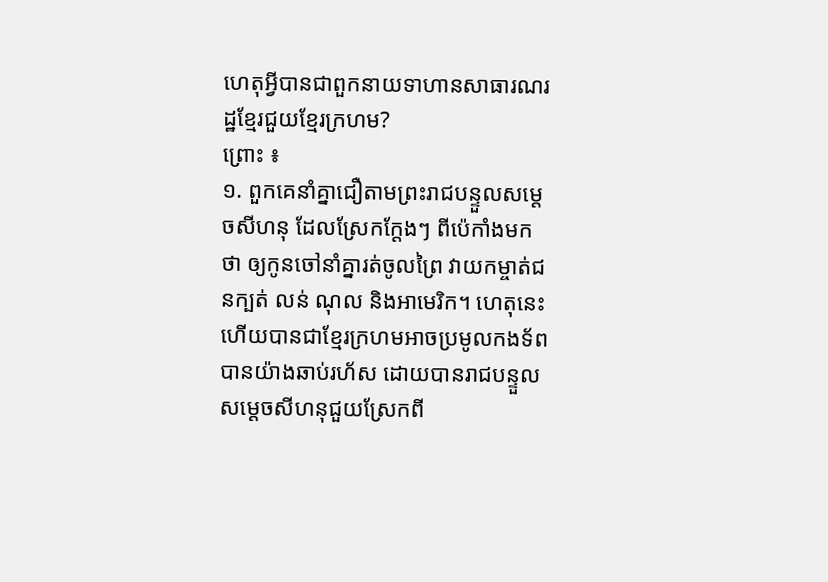ហេតុអ្វីបានជាពួកនាយទាហានសាធារណរដ្ឋខ្មែរជួយខ្មែរក្រហម?
ព្រោះ ៖
១. ពួកគេនាំគ្នាជឿតាមព្រះរាជបន្ទួលសម្តេចសីហនុ ដែលស្រែកក្តែងៗ ពីប៉េកាំងមកថា ឲ្យកូនចៅនាំគ្នារត់ចូលព្រៃ វាយកម្ចាត់ជនក្បត់ លន់ ណុល និងអាមេរិក។ ហេតុនេះ ហើយបានជាខ្មែរក្រហមអាចប្រមូលកងទ័ពបានយ៉ាងឆាប់រហ័ស ដោយបានរាជបន្ទួលសម្តេចសីហនុជួយស្រែកពី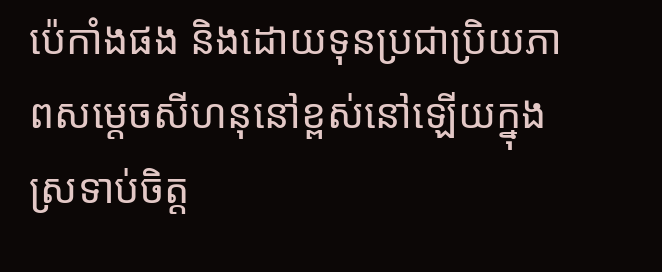ប៉េកាំងផង និងដោយទុនប្រជាប្រិយភាពសម្តេចសីហនុនៅខ្ពស់នៅឡើយក្នុងស្រទាប់ចិត្ត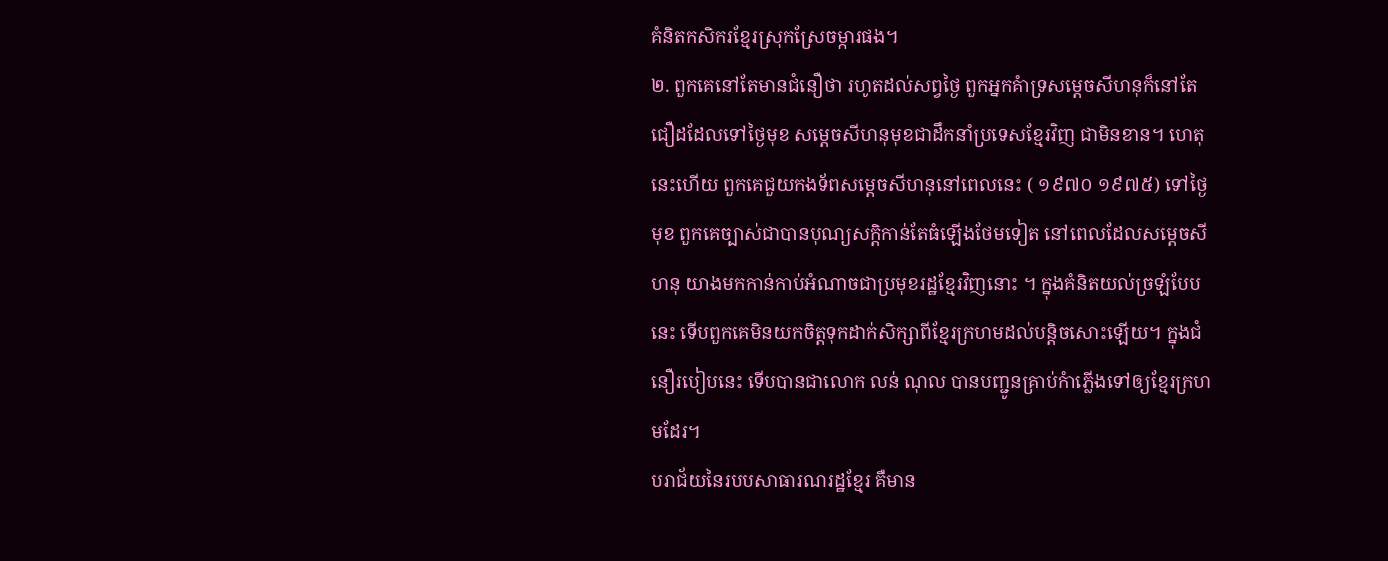គំនិតកសិករខ្មែរស្រុកស្រែចម្ការផង។
២. ពួកគេនៅតែមានជំនឿថា រហូតដល់សព្វថ្ងៃ ពួកអ្នកគំាទ្រសម្តេចសីហនុក៏នៅតែជឿដដែលទៅថ្ងៃមុខ សម្តេចសីហនុមុខជាដឹកនាំប្រទេសខ្មែរវិញ ជាមិនខាន។ ហេតុនេះហើយ ពួកគេជួយកងទ័ពសម្តេចសីហនុនៅពេលនេះ ( ១៩៧០ ១៩៧៥) ទៅថ្ងៃមុខ ពួកគេច្បាស់ជាបានបុណ្យសក្តិកាន់តែធំឡើងថែមទៀត នៅពេលដែលសម្តេចសីហនុ យាងមកកាន់កាប់អំណាចជាប្រមុខរដ្ឋខ្មែរវិញនោះ ។ ក្នុងគំនិតយល់ច្រឡំបែបនេះ ទើបពួកគេមិនយកចិត្តទុកដាក់សិក្សាពីខ្មែរក្រហមដល់បន្តិចសោះឡើយ។ ក្នុងជំនឿរបៀបនេះ ទើបបានជាលោក លន់ ណុល បានបញ្ជូនគ្រាប់កំាភ្លើងទៅឲ្យខ្មែរក្រហមដែរ។
បរាជ័យនៃរបបសាធារណរដ្ឋខ្មែរ គឺមាន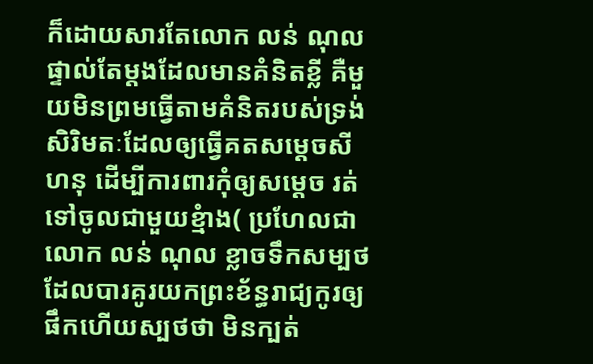ក៏ដោយសារតែលោក លន់ ណុល ផ្ទាល់តែម្តងដែលមានគំនិតខ្លី គឺមួយមិនព្រមធ្វើតាមគំនិតរបស់ទ្រង់សិរិមតៈដែលឲ្យធ្វើគតសម្តេចសីហនុ ដើម្បីការពារកុំឲ្យសម្តេច រត់ទៅចូលជាមួយខ្មំាង( ប្រហែលជា លោក លន់ ណុល ខ្លាចទឹកសម្បថ ដែលបារគូរយកព្រះខ័ន្ធរាជ្យកូរឲ្យផឹកហើយស្បថថា មិនក្បត់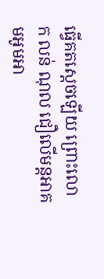ធ្វើគតស្តេចឡើយ ព្រោះលោក លន់ ណុល ជឿលើមន្តអាគមអូមអា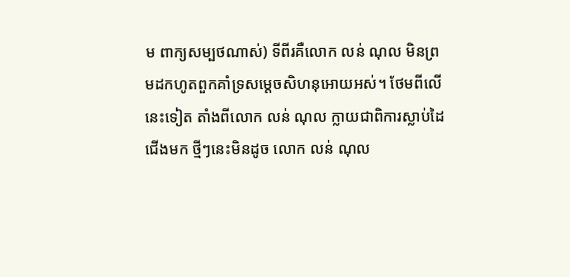ម ពាក្យសម្បថណាស់) ទីពីរគឺលោក លន់ ណុល មិនព្រមដកហូតពួកគាំទ្រសម្តេចសិហនុអោយអស់។ ថែមពីលើនេះទៀត តាំងពីលោក លន់ ណុល ក្លាយជាពិការស្លាប់ដៃជើងមក ថ្មីៗនេះមិនដូច លោក លន់ ណុល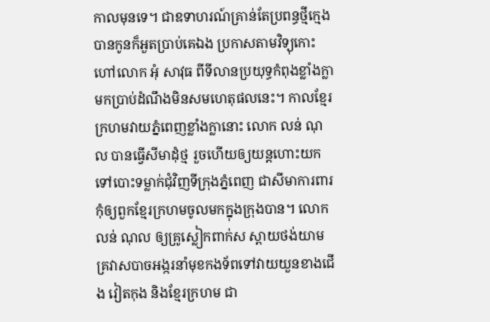កាលមុនទេ។ ជាឧទាហរណ៍គ្រាន់តែប្រពន្ធថ្មីក្មេងបានកូនក៏អួតប្រាប់គេឯង ប្រកាសតាមវិទ្យុកោះហៅលោក អុំ សាវុធ ពីទីលានប្រយុទ្ធកំពុងខ្លាំងក្លាមកប្រាប់ដំណឹងមិនសមហេតុផលនេះ។ កាលខ្មែរក្រហមវាយភ្នំពេញខ្លាំងក្លានោះ លោក លន់ ណុល បានធ្វើសីមាដុំថ្ម រួចហើយឲ្យយន្តហោះយកទៅបោះទម្លាក់ជុំវិញទីក្រុងភ្នំពេញ ជាសីមាការពារកុំឲ្យពួកខ្មែរក្រហមចូលមកក្នុងក្រុងបាន។ លោក លន់ ណុល ឲ្យគ្រូស្លៀកពាក់ស ស្ពាយថង់យាមគ្រវាសបាចអង្ករនាំមុខកងទ័ពទៅវាយយួនខាងជើង វៀតកុង និងខ្មែរក្រហម ជា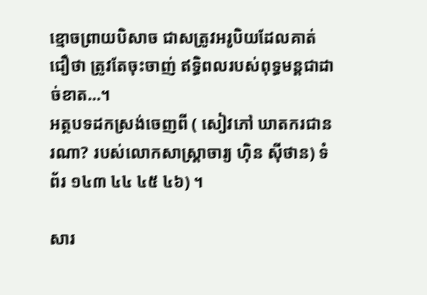ខ្មោចព្រាយបិសាច ជាសត្រូវអរូបិយដែលគាត់ជឿថា ត្រូវតែចុះចាញ់ ឥទ្ធិពលរបស់ពុទ្ធមន្តជាដាច់ខាត…។
អត្ថបទដកស្រង់ចេញពី ( សៀវភៅ ឃាតករជានរណា? របស់លោកសាស្រ្តាចារ្យ ហ៊ិន ស៊ីថាន) ទំព័រ ១៤៣ ៤៤ ៤៥ ៤៦) ។

សារ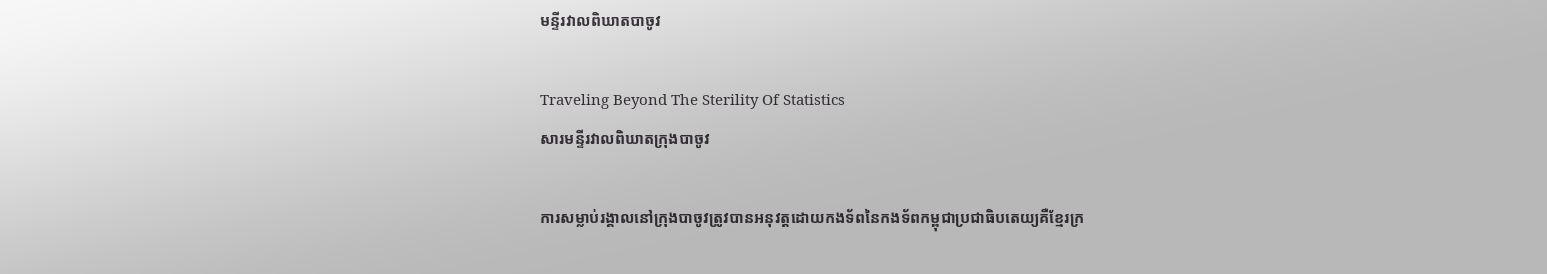មន្ទីរវាលពិឃាតបាចូវ

Traveling Beyond The Sterility Of Statistics
សារមន្ទីរវាលពិឃាតក្រុងបាចូវ

ការសម្លាប់រង្គាលនៅក្រុងបាចូវត្រូវបានអនុវត្តដោយកងទ័ពនៃកងទ័ពកម្ពុជាប្រជាធិបតេយ្យគឺខ្មែរក្រ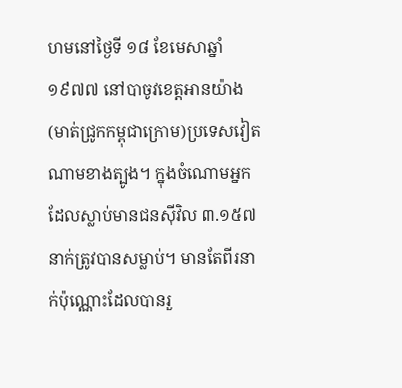ហមនៅថ្ងៃទី ១៨ ខែមេសាឆ្នាំ ១៩៧៧ នៅបាចូវខេត្តអានយ៉ាង(មាត់ជ្រូកកម្ពុជាក្រោម)ប្រទេសវៀតណាមខាងត្បូង។ ក្នុងចំណោមអ្នកដែលស្លាប់មានជនស៊ីវិល ៣.១៥៧ នាក់ត្រូវបានសម្លាប់។ មានតែពីរនាក់ប៉ុណ្ណោះដែលបានរួ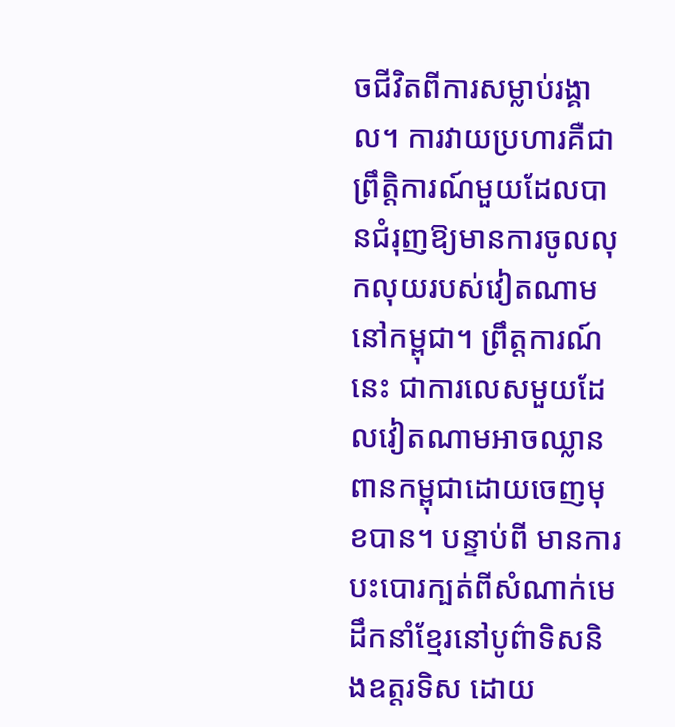ចជីវិតពីការសម្លាប់រង្គាល។ ការវាយប្រហារគឺជាព្រឹត្តិការណ៍មួយដែលបានជំរុញឱ្យមានការចូលលុកលុយរបស់វៀតណាមនៅកម្ពុជា។ ព្រឹត្តការណ៍នេះ ជាការលេសមួយដែលវៀតណាមអាចឈ្លានពានកម្ពុជាដោយចេញមុខបាន។ បន្ទាប់ពី មានការបះបោរក្បត់ពីសំណាក់មេដឹកនាំខ្មែរនៅបូព៌ាទិសនិងឧត្តរទិស ដោយ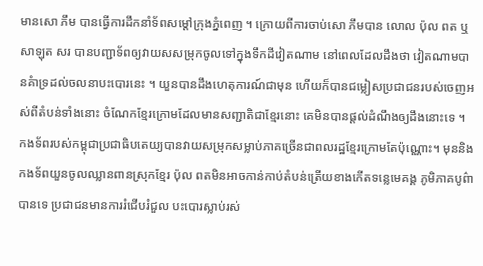មានសោ ភឹម បានធ្វើការដឹកនាំទ័ពសម្តៅក្រុងភ្នំពេញ ។ ក្រោយពីការចាប់សោ ភឹមបាន លោល ប៉ុល ពត ឬសាឡុត សរ បានបញ្ជាទ័ពឲ្យវាយសសម្រុកចូលទៅក្នុងទឹកដីវៀតណាម នៅពេលដែលដឹងថា វៀតណាមបានគំាទ្រដល់ចលនាបះបោរនេះ ។ យួនបានដឹងហេតុការណ៍ជាមុន ហើយក៏បានជម្លៀសប្រជាជនរបស់ចេញអស់ពីតំបន់ទាំងនោះ ចំណែកខ្មែរក្រោមដែលមានសញ្ជាតិជាខ្មែរនោះ គេមិនបានផ្តល់ដំណឹងឲ្យដឹងនោះទេ ។ កងទ័ពរបស់កម្ពុជាប្រជាធិបតេយ្យបានវាយសម្រុកសម្លាប់ភាគច្រើនជាពលរដ្ឋខ្មែរក្រោមតែប៉ុណ្ណោះ។ មុននិងកងទ័ពយួនចូលឈ្លានពានស្រុកខ្មែរ ប៉ុល ពតមិនអាចកាន់កាប់តំបន់ត្រើយខាងកើតទន្លេមេគង្គ ភូមិភាគបូព៌ាបានទេ ប្រជាជនមានការរំជើបរំជួល បះបោរស្លាប់រស់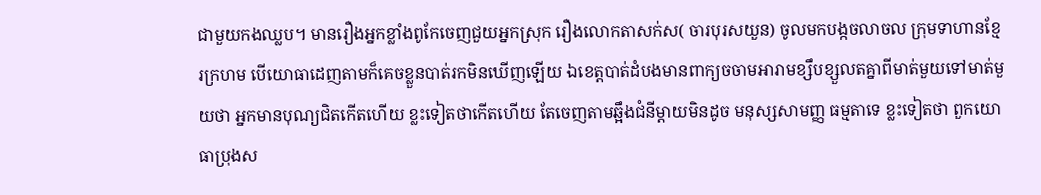ជាមួយកងឈ្លប។ មានរឿងអ្នកខ្លាំងពូកែចេញជួយអ្នកស្រុក រឿងលោកតាសក់ស( ចារបុរសយួន) ចូលមកបង្កចលាចល ក្រុមទាហានខ្មែរក្រហម បើយោធាដេញតាមក៏គេចខ្លួនបាត់រកមិនឃើញឡើយ ឯខេត្តបាត់ដំបងមានពាក្យចចាមអារាមខ្សឹបខ្សួលតគ្នាពីមាត់មួយទៅមាត់មួយថា អ្នកមានបុណ្យជិតកើតហើយ ខ្លះទៀតថាកើតហើយ តែចេញតាមឆ្អឹងជំនីម្តាយមិនដូច មនុស្សសាមញ្ញ ធម្មតាទេ ខ្លះទៀតថា ពួកយោធាប្រុងស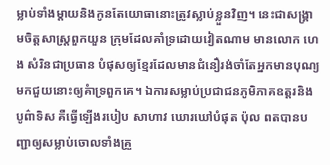ម្លាប់ទាំងម្តាយនិងកូនតែយោធានោះត្រូវស្លាប់ខ្លួនវិញ។ នេះជាសង្រ្គាមចិត្តសាស្រ្តពួកយួន ក្រុមដែលគាំទ្រដោយវៀតណាម មានលោក ហេង សំរិនជាប្រធាន បំផុសឲ្យខ្មែរដែលមានជំនឿរង់ចាំតែអ្នកមានបុណ្យមកជួយនោះឲ្យគំាទ្រពួកគេ។ ឯការសម្លាប់ប្រជាជនភូមិភាគឧត្តរនិងបូព៌ាទិស គឺធ្វើឡើងរបៀប សាហាវ ឃោរឃៅបំផុត ប៉ុល ពតបានបញ្ជាឲ្យសម្លាប់ចោលទាំងគ្រួ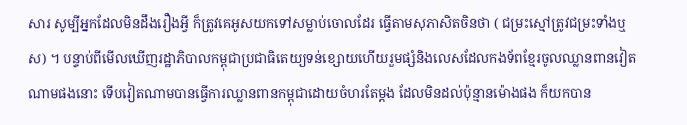សារ សូម្បីអ្នកដែលមិនដឹងរឿងអ្វី ក៏ត្រូវគេអូសយកទៅសម្លាប់ចោលដែរ ធ្វើតាមសុភាសិតចិនថា ( ជម្រះស្មៅត្រូវជម្រះទាំងឬស) ។ បន្ទាប់ពីមើលឃើញរដ្ឋាភិបាលកម្ពុជាប្រជាធិតេយ្យទន់ខ្សោយហើយរួមផ្សំនិងលេសដែលកងទ័ពខ្មែរចូលឈ្លានពានវៀតណាមផងនោះ ទើបវៀតណាមបានធ្វើការឈ្លានពានកម្ពុជាដោយចំហរតែម្តង ដែលមិនដល់ប៉ុន្មានម៉ោងផង ក៏យកបាន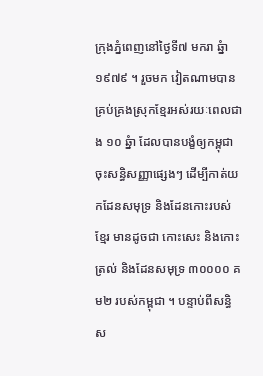ក្រុងភ្នំពេញនៅថ្ងៃទី៧ មករា ឆ្នំា ១៩៧៩ ។ រួចមក វៀតណាមបានគ្រប់គ្រងស្រុកខ្មែរអស់រយៈពេលជាង ១០ ឆ្នំា ដែលបានបង្ខំឲ្យកម្ពុជាចុះសន្ធិសញ្ញាផ្សេងៗ ដើម្បីកាត់យកដែនសមុទ្រ និងដែនកោះរបស់ខ្មែរ មានដូចជា កោះសេះ និងកោះត្រល់ និងដែនសមុទ្រ ៣០០០០ គម២ របស់កម្ពុជា ។ បន្ទាប់ពីសន្ធិស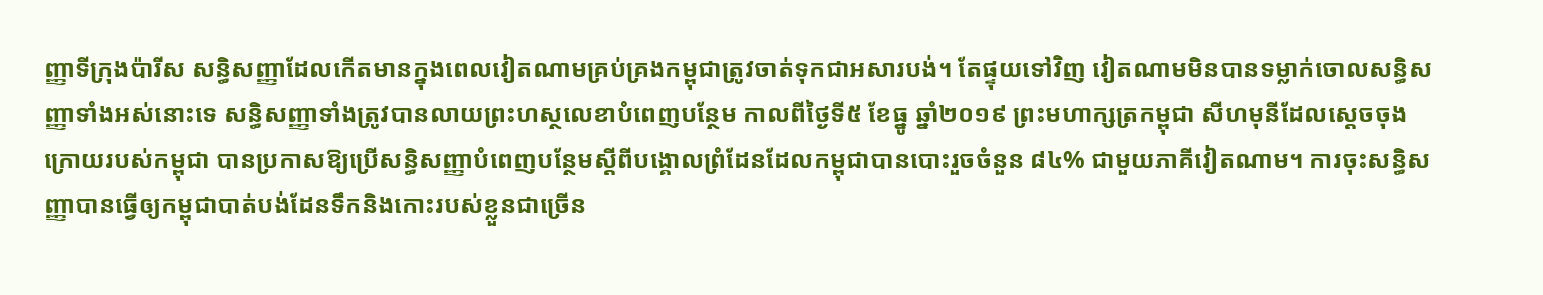ញ្ញាទីក្រុងប៉ារីស សន្ធិសញ្ញាដែលកើតមានក្នុងពេលវៀតណាមគ្រប់គ្រងកម្ពុជាត្រូវចាត់ទុកជាអសារបង់។ តែផ្ទុយទៅវិញ វៀតណាមមិនបានទម្លាក់ចោលសន្ធិសញ្ញាទាំងអស់នោះទេ សន្ធិសញ្ញាទាំងត្រូវបានលាយព្រះហស្ថលេខាបំពេញបន្ថែម កាលពីថ្ងៃទី៥ ខែធ្នូ ឆ្នាំ២០១៩ ព្រះមហាក្សត្រកម្ពុជា សីហមុនីដែលស្តេចចុងក្រោយរបស់កម្ពុជា បានប្រកាសឱ្យប្រើសន្ធិសញ្ញាបំពេញបន្ថែមស្ដីពីបង្គោលព្រំដែនដែលកម្ពុជាបានបោះរួចចំនួន ៨៤% ជាមួយភាគីវៀតណាម។ ការចុះសន្ធិសញ្ញាបានធ្វើឲ្យកម្ពុជាបាត់បង់ដែនទឹកនិងកោះរបស់ខ្លួនជាច្រើន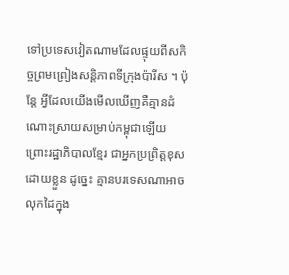ទៅប្រទេសវៀតណាមដែលផ្ទុយពីសកិច្ចព្រមព្រៀងសន្តិភាពទីក្រុងប៉ារីស ។ ប៉ុន្តែ អ្វីដែលយើងមើលឃើញគឺគ្មានដំណោះស្រាយសម្រាប់កម្ពុជាឡើយ ព្រោះរដ្ឋាភិបាលខ្មែរ ជាអ្នកប្រព្រិត្តខុសដោយខ្លួន ដូច្នេះ គ្មានបរទេសណាអាចលុកដៃក្នុង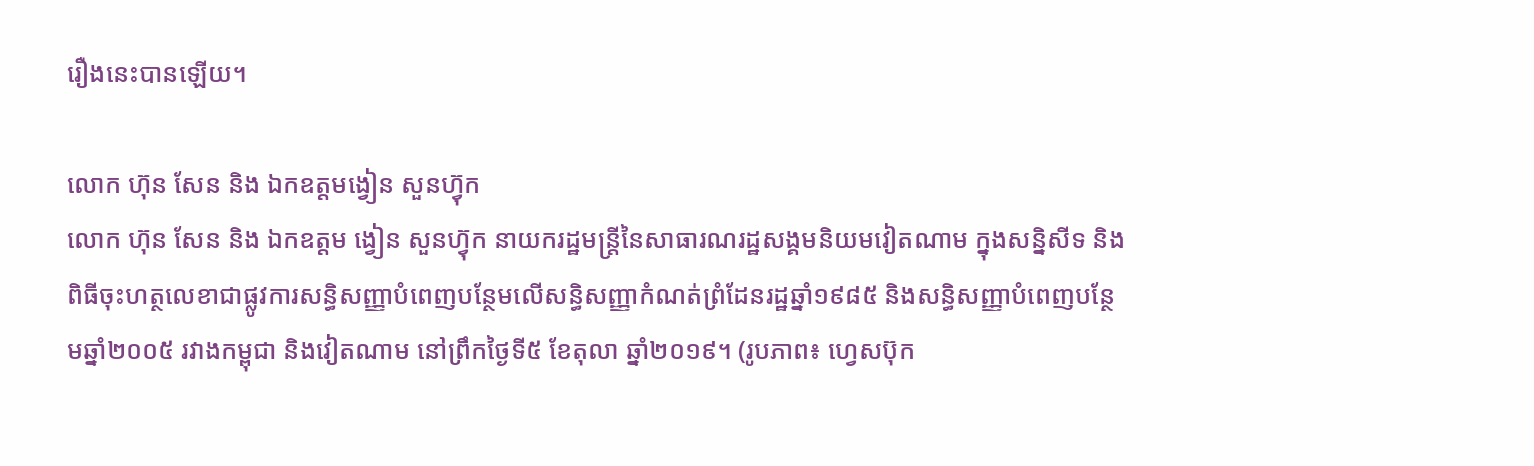រឿងនេះបានឡើយ។

លោក ហ៊ុន សែន និង ឯកឧត្តមង្វៀន សួនហ៊្វុក
លោក ហ៊ុន សែន និង ឯកឧត្តម ង្វៀន សួនហ៊្វុក នាយករដ្ឋមន្ត្រីនៃសាធារណរដ្ឋសង្គមនិយមវៀតណាម ក្នុងសន្និសីទ និងពិធីចុះហត្ថលេខាជាផ្លូវការសន្ធិសញ្ញាបំពេញបន្ថែមលើសន្ធិសញ្ញាកំណត់ព្រំដែនរដ្ឋឆ្នាំ១៩៨៥ និងសន្ធិសញ្ញាបំពេញបន្ថែមឆ្នាំ២០០៥ រវាងកម្ពុជា និងវៀតណាម នៅព្រឹកថ្ងៃទី៥ ខែតុលា ឆ្នាំ២០១៩។ (រូបភាព៖ ហ្វេសប៊ុក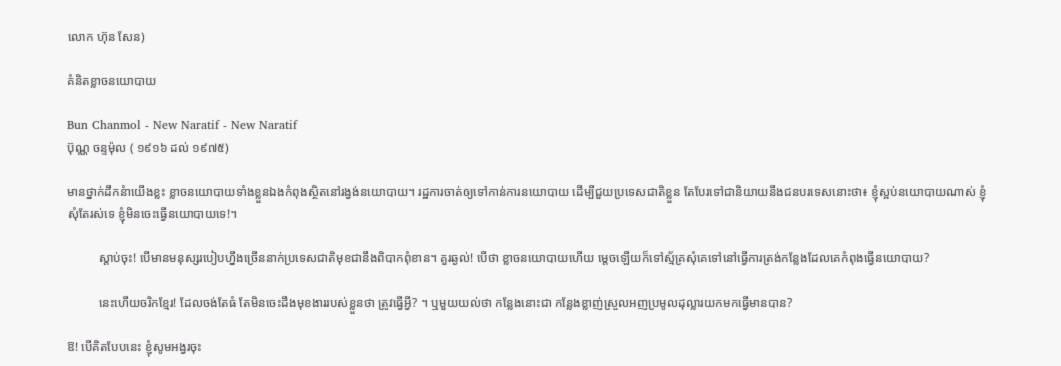លោក ហ៊ុន សែន)

គំនិតខ្លាចនយោបាយ

Bun Chanmol - New Naratif - New Naratif
ប៊ុណ្ណ ចន្ទម៉ុល ( ១៩១៦ ដល់ ១៩៧៥)

មានថ្នាក់ដឹកនំាយើងខ្លះ ខ្លាចនយោបាយទាំងខ្លួនឯងកំពុងស្ថិតនៅរង្វង់នយោបាយ។ រដ្ឋការចាត់ឲ្យទៅកាន់ការនយោបាយ ដើម្បីជួយប្រទេសជាតិខ្លួន តែបែរទៅជានិយាយនឹងជនបរទេសនោះថា៖ ខ្ញុំស្អប់នយោបាយណាស់ ខ្ញុំសុំតែរស់ទេ ខ្ញុំមិនចេះធ្វើនយោបាយទេ!។

          ស្តាប់ចុះ! បើមានមនុស្សរបៀបហ្នឹងច្រើននាក់ប្រទេសជាតិមុខជានឹងពិបាកពុំខាន។ គួរឆ្ងល់! បើថា ខ្លាចនយោបាយហើយ ម្តេចឡើយក៏ទៅស្ម័គ្រសុំគេទៅនៅធ្វើការត្រង់កន្លែងដែលគេកំពុងធ្វើនយោបាយ?

          នេះហើយចរិកខ្មែរ! ដែលចង់តែធំ តែមិនចេះដឹងមុខងាររបស់ខ្លួនថា ត្រូវធ្វើអ្វី? ។ ឬមួយយល់ថា កន្លែងនោះជា កន្លែងខ្លាញ់ស្រួលអញប្រមូលដុល្លារយកមកធ្វើមានបាន?

ឱ! បើគិតបែបនេះ ខ្ញុំសូមអង្វរចុះ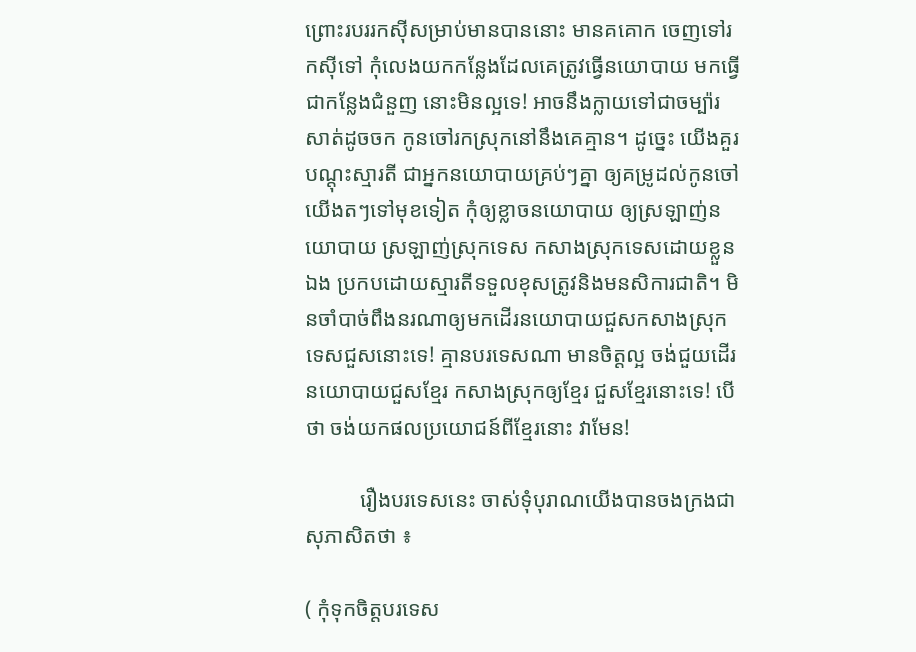ព្រោះរបររកស៊ីសម្រាប់មានបាននោះ មានគគោក ចេញទៅរកស៊ីទៅ កុំលេងយកកន្លែងដែលគេត្រូវធ្វើនយោបាយ មកធ្វើជាកន្លែងជំនួញ នោះមិនល្អទេ! អាចនឹងក្លាយទៅជាចម្ប៉ារសាត់ដូចចក កូនចៅរកស្រុកនៅនឹងគេគ្មាន។ ដូច្នេះ យើងគួរបណ្តុះស្មារតី ជាអ្នកនយោបាយគ្រប់ៗគ្នា ឲ្យគម្រូដល់កូនចៅយើងតៗទៅមុខទៀត កុំឲ្យខ្លាចនយោបាយ ឲ្យស្រឡាញ់នយោបាយ ស្រឡាញ់ស្រុកទេស កសាងស្រុកទេសដោយខ្លួនឯង ប្រកបដោយស្មារតីទទួលខុសត្រូវនិងមនសិការជាតិ។ មិនចាំបាច់ពឹងនរណាឲ្យមកដើរនយោបាយជួសកសាងស្រុកទេសជួសនោះទេ! គ្មានបរទេសណា មានចិត្តល្អ ចង់ជួយដើរនយោបាយជួសខ្មែរ កសាងស្រុកឲ្យខ្មែរ ជួសខ្មែរនោះទេ! បើថា ចង់យកផលប្រយោជន៍ពីខ្មែរនោះ វាមែន!

          រឿងបរទេសនេះ ចាស់ទុំបុរាណយើងបានចងក្រងជាសុភាសិតថា ៖

( កុំទុកចិត្តបរទេស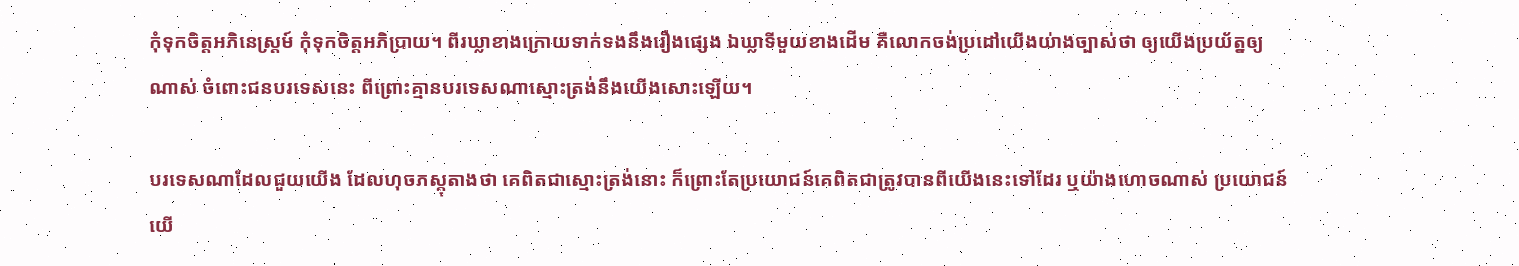កុំទុកចិត្តអភិនេស្រ្តម៍ កុំទុកចិត្តអភិប្រាយ។ ពីរឃ្លាខាងក្រោយទាក់ទងនឹងរឿងផ្សេង ឯឃ្លាទីមួយខាងដើម គឺលោកចង់ប្រដៅយើងយ់ាងច្បាស់ថា ឲ្យយើងប្រយ័ត្នឲ្យណាស់ ចំពោះជនបរទេសនេះ ពីព្រោះគ្មានបរទេសណាស្មោះត្រង់នឹងយើងសោះឡើយ។

បរទេសណាដែលជួយយើង ដែលហុចភស្តុតាងថា គេពិតជាស្មោះត្រង់នោះ ក៏ព្រោះតែប្រយោជន៍គេពិតជាត្រូវបានពីយើងនេះទៅដែរ ឬយ៉ាងហោចណាស់ ប្រយោជន៍យើ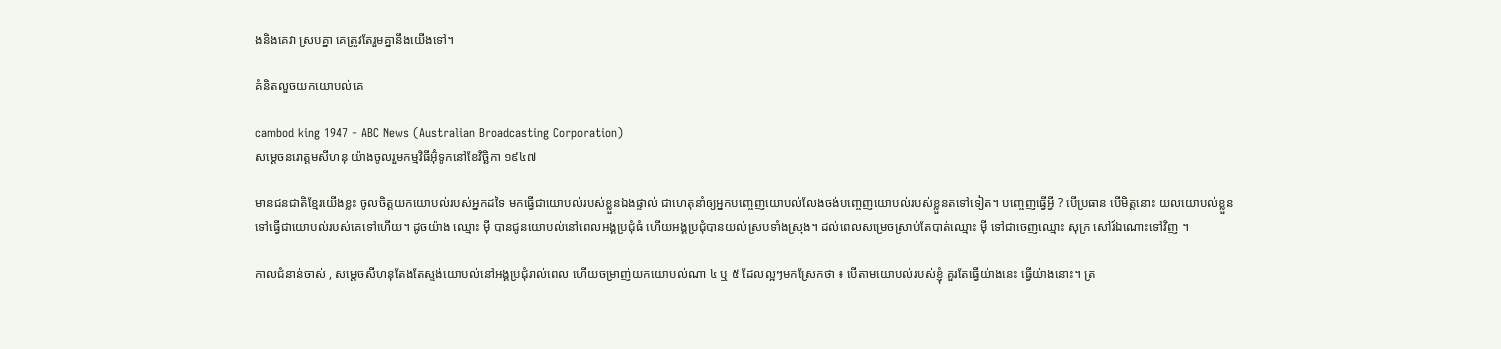ងនិងគេវា ស្របគ្នា គេត្រូវតែរួមគ្នានឹងយើងទៅ។

គំនិតលួចយកយោបល់គេ

cambod king 1947 - ABC News (Australian Broadcasting Corporation)
សម្តេចនរោត្តមសីហនុ យ៉ាងចូលរួមកម្មវិធីអ៊ុំទូកនៅខែវិច្ឆិកា ១៩៤៧

មានជនជាតិខ្មែរយើងខ្លះ ចូលចិត្តយកយោបល់របស់អ្នកដទៃ មកធ្វើជាយោបល់របស់ខ្លួនឯងផ្ទាល់ ជាហេតុនាំឲ្យអ្នកបញ្ចេញយោបល់លែងចង់បញ្ចេញយោបល់របស់ខ្លួនតទៅទៀត។ បញ្ចេញធ្វើអ្វី ? បើប្រធាន បើមិត្តនោះ យលយោបល់ខ្លួនទៅធ្វើជាយោបល់របស់គេទៅហើយ។ ដូចយ៉ាង ឈ្មោះ ម៉ី បានជូនយោបល់នៅពេលអង្គប្រជុំធំ ហើយអង្គប្រជុំបានយល់ស្របទាំងស្រុង។ ដល់ពេលសម្រេចស្រាប់តែបាត់ឈ្មោះ ម៉ី ទៅជាចេញឈ្មោះ សុក្រ សៅរ៍ឯណោះទៅវិញ ។

កាលជំនាន់ចាស់ , សម្តេចសីហនុតែងតែស្ទង់យោបល់នៅអង្គប្រជុំរាល់ពេល ហើយចម្រាញ់យកយោបល់ណា ៤ ឬ ៥ ដែលល្អៗមកស្រែកថា ៖ បើតាមយោបល់របស់ខ្ញុំ គួរតែធ្វើយ់ាងនេះ ធ្វើយ់ាងនោះ។ ត្រ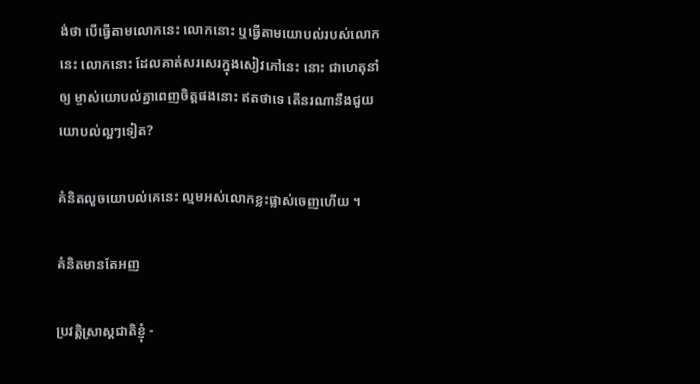ង់ថា បើធ្វើតាមលោកនេះ លោកនោះ ឬធ្វើតាមយោបល់របស់លោកនេះ លោកនោះ ដែលគាត់សរសេរក្នុងសៀវភៅនេះ នោះ ជាហេតុនាំឲ្យ ម្ចាស់យោបល់គ្នាពេញចិត្តផងនោះ ឥតថាទេ តើនរណានឹងជួយយោបល់ល្អៗទៀត?

គំនិតលួចយោបល់គេនេះ ល្មមអស់លោកខ្លះផ្លាស់ចេញហើយ ។

គំនិតមានតែអញ

ប្រវត្តិសា្រស្តជាតិខ្ញុំ -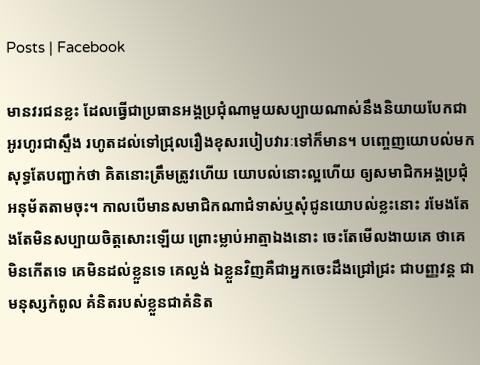Posts | Facebook

មានវរជនខ្លះ ដែលធ្វើជាប្រធានអង្គប្រជុំណាមួយសប្បាយណាស់នឹងនិយាយបែកជាអូរហូរជាស្ទឹង រហូតដល់ទៅជ្រុលរឿងខុសរបៀបវារៈទៅក៏មាន។ បញ្ចេញយោបល់មក សុទ្ធតែបញ្ជាក់ថា គិតនោះត្រឹមត្រូវហើយ យោបល់នោះល្អហើយ ឲ្យសមាជិកអង្គប្រជុំអនុម័តតាមចុះ។ កាលបើមានសមាជិកណាជំទាស់ឬសុំជូនយោបល់ខ្លះនោះ រមែងតែងតែមិនសប្បាយចិត្តសោះឡើយ ព្រោះម្លាប់អាត្មាឯងនោះ ចេះតែមើលងាយគេ ថាគេមិនកើតទេ គេមិនដល់ខ្លួនទេ គេល្ងង់ ឯខ្លួនវិញគឺជាអ្នកចេះដឹងជ្រៅជ្រះ ជាបញ្ញវន្ត ជាមនុស្សកំពូល គំនិតរបស់ខ្លួនជាគំនិត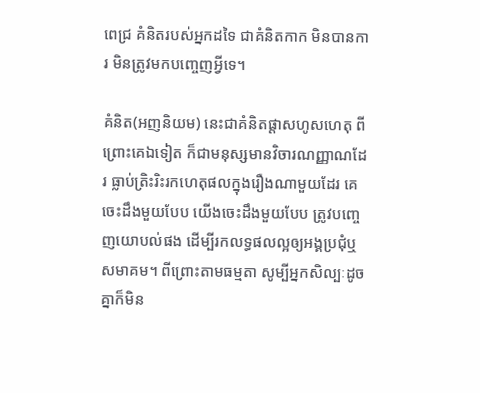ពេជ្រ គំនិតរបស់អ្នកដទៃ ជាគំនិតកាក មិនបានការ មិនត្រូវមកបញ្ចេញអ្វីទេ។

គំនិត(អញនិយម) នេះជាគំនិតផ្តាសហូសហេតុ ពីព្រោះគេឯទៀត ក៏ជាមនុស្សមានវិចារណញ្ញាណដែរ ធ្លាប់ត្រិះរិះរកហេតុផលក្នុងរឿងណាមួយដែរ គេចេះដឹងមួយបែប យើងចេះដឹងមួយបែប ត្រូវបញ្ចេញយោបល់ផង ដើម្បីរកលទ្ធផលល្អឲ្យអង្គប្រជុំឬសមាគម។ ពីព្រោះតាមធម្មតា សូម្បីអ្នកសិល្បៈដូចគ្នាក៏មិន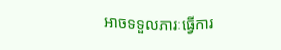អាចទទួលភារៈធ្វើការ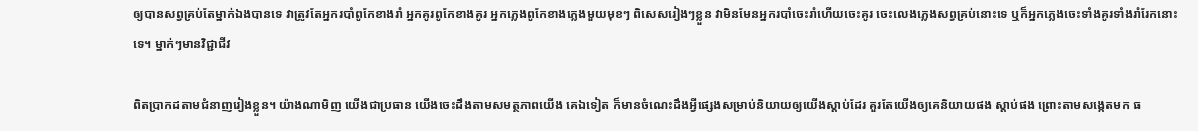ឲ្យបានសព្វគ្រប់តែម្នាក់ឯងបានទេ វាត្រូវតែអ្នករបាំពូកែខាងរាំ អ្នកគូរពូកែខាងគូរ អ្នកភ្លេងពូកែខាងភ្លេងមួយមុខៗ ពិសេសរៀងៗខ្លួន វាមិនមែនអ្នករបាំចេះរាំហើយចេះគូរ ចេះលេងភ្លេងសព្វគ្រប់នោះទេ ឬក៏អ្នកភ្លេងចេះទាំងគូរទាំងរាំរែកនោះទេ។ ម្នាក់ៗមានវិជ្ជាជីវ

ពិតប្រាកដតាមជំនាញរៀងខ្លួន។ យ៉ាងណាមិញ យើងជាប្រធាន យើងចេះដឹងតាមសមត្ថភាពយើង គេឯទៀត ក៏មានចំណេះដឹងអ្វីផ្សេងសម្រាប់និយាយឲ្យយើងស្តាប់ដែរ គួរតែយើងឲ្យគេនិយាយផង ស្តាប់ផង ព្រោះតាមសង្កេតមក ធ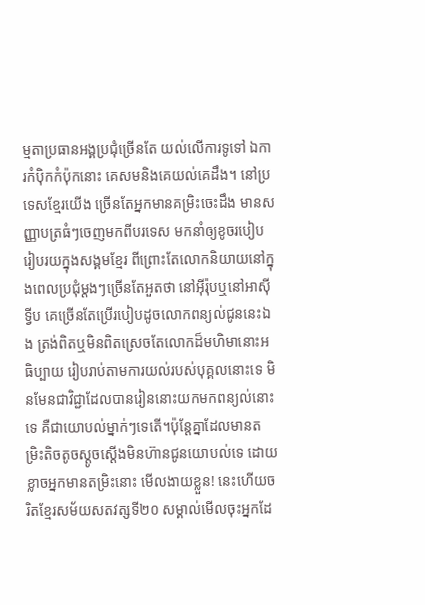ម្មតាប្រធានអង្គប្រជុំច្រើនតែ យល់លើការទូទៅ ឯការកំប៉ិកកំប៉ុកនោះ គេសមនិងគេយល់គេដឹង។ នៅប្រទេសខ្មែរយើង ច្រើនតែអ្នកមានគម្រិះចេះដឹង មានសញ្ញាបត្រធំៗចេញមកពីបរទេស មកនាំឲ្យខូចរបៀបរៀបរយក្នុងសង្គមខ្មែរ ពីព្រោះតែលោកនិយាយនៅក្នុងពេលប្រជុំម្តងៗច្រើនតែអួតថា នៅអ៊ីរ៉ុបឬនៅអាស៊ីទ្វីប គេច្រើនតែប្រើរបៀបដូចលោកពន្យល់ជូននេះឯង ត្រង់ពិតឬមិនពិតស្រេចតែលោកដ៏មហិមានោះអធិប្បាយ រៀបរាប់តាមការយល់របស់បុគ្គលនោះទេ មិនមែនជាវិជ្ជាដែលបានរៀននោះយកមកពន្យល់នោះទេ គឺជាយោបល់ម្នាក់ៗទេតើ។ប៉ុន្តែគ្នាដែលមានតម្រិះតិចតូចស្តូចស្តើងមិនហ៊ានជូនយោបល់ទេ ដោយខ្លាចអ្នកមានតម្រិះនោះ មើលងាយខ្លួន! នេះហើយចរិតខ្មែរសម័យសតវត្សទី២០ សម្គាល់មើលចុះអ្នកដែ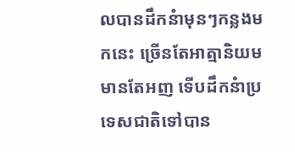លបានដឹកនំាមុនៗកន្លងមកនេះ ច្រើនតែអាត្មានិយម មានតែអញ ទើបដឹកនំាប្រទេសជាតិទៅបាន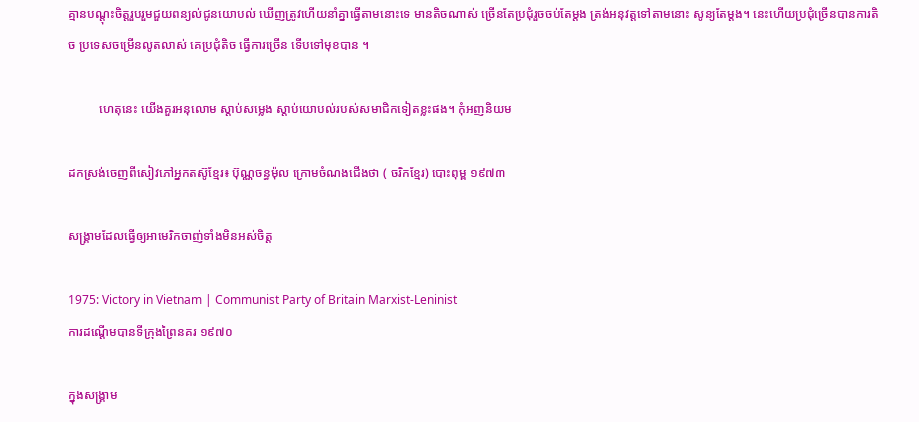គ្មានបណ្តុះចិត្តរួបរួមជួយពន្យល់ជូនយោបល់ ឃើញត្រូវហើយនាំគ្នាធ្វើតាមនោះទេ មានតិចណាស់ ច្រើនតែប្រជុំរួចចប់តែម្តង ត្រង់អនុវត្តទៅតាមនោះ សូន្យតែម្តង។ នេះហើយប្រជុំច្រើនបានការតិច ប្រទេសចម្រើនលូតលាស់ គេប្រជុំតិច ធ្វើការច្រើន ទើបទៅមុខបាន ។

          ហេតុនេះ យើងគួរអនុលោម ស្តាប់សម្លេង ស្តាប់យោបល់របស់សមាជិកទៀតខ្លះផង។ កុំអញនិយម

ដកស្រង់ចេញពីសៀវភៅអ្នកតស៊ូខ្មែរ៖ ប៊ុណ្ណចន្ធម៉ុល ក្រោមចំណងជើងថា ( ចរិកខ្មែរ) បោះពុម្ព ១៩៧៣

សង្រ្គាមដែលធ្វើឲ្យអាមេរិកចាញ់ទាំងមិនអស់ចិត្ត

1975: Victory in Vietnam | Communist Party of Britain Marxist-Leninist
ការដណ្តើមបានទីក្រុងព្រៃនគរ ១៩៧០

ក្នុងសង្រ្គាម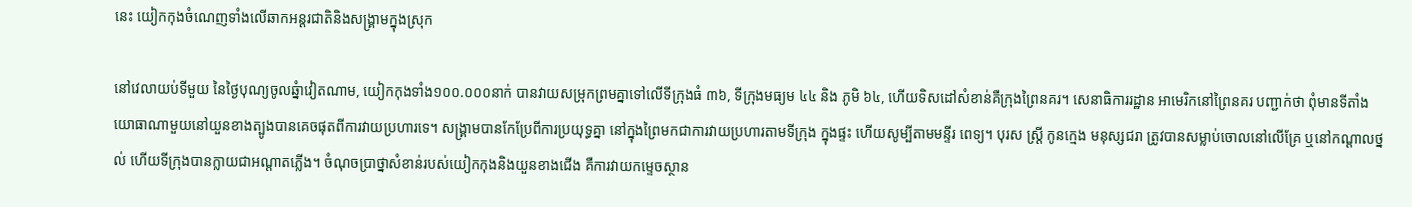នេះ យៀកកុងចំណេញទាំងលើឆាកអន្តរជាតិនិងសង្រ្គាមក្នុងស្រុក

នៅវេលាយប់ទីមួយ នៃថ្ងៃបុណ្យចូលឆ្នំាវៀតណាម, យៀកកុងទាំង១០០.០០០នាក់ បានវាយសម្រុកព្រមគ្នាទៅលើទីក្រុងធំ ៣៦, ទីក្រុងមធ្យម ៤៤ និង ភូមិ ៦៤, ហើយទិសដៅសំខាន់គឺក្រុងព្រៃនគរ។ សេនាធិការរដ្ឋាន អាមេរិកនៅព្រៃនគរ បញ្ជាក់ថា ពុំមានទីតាំងយោធាណាមួយនៅយួនខាងត្បូងបានគេចផុតពីការវាយប្រហារទេ។ សង្រ្គាមបានកែប្រែពីការប្រយុទ្ធគ្នា នៅក្នុងព្រៃមកជាការវាយប្រហារតាមទីក្រុង ក្នុងផ្ទះ ហើយសូម្បីតាមមន្ទីរ ពេទ្យ។ បុរស ស្រី្ត កូនក្មេង មនុស្សជរា ត្រូវបានសម្លាប់ចោលនៅលើគ្រែ ឬនៅកណ្តាលថ្នល់ ហើយទីក្រុងបានក្លាយជាអណ្តាតភ្លើង។ ចំណុចប្រាថ្នាសំខាន់របស់យៀកកុងនិងយួនខាងជើង គឺការវាយកម្ទេចស្ថាន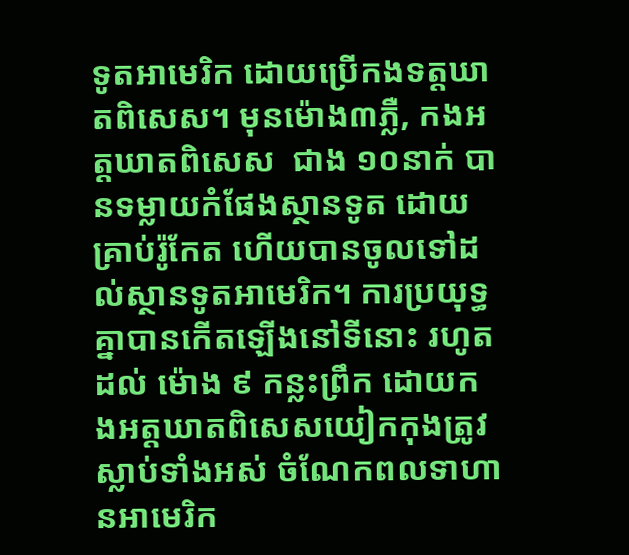ទូតអាមេរិក ដោយប្រើកងទត្តឃាតពិសេស។ មុនម៉ោង៣ភ្លឺ, កងអត្តឃាតពិសេស  ជាង ១០នាក់ បានទម្លាយកំផែងស្ថានទូត ដោយគ្រាប់រ៉ូកែត ហើយបានចូលទៅដល់ស្ថានទូតអាមេរិក។ ការប្រយុទ្ធគ្នាបានកើតឡើងនៅទីនោះ រហូតដល់ ម៉ោង ៩ កន្លះព្រឹក ដោយកងអត្តឃាតពិសេសយៀកកុងត្រូវស្លាប់ទាំងអស់ ចំណែកពលទាហានអាមេរិក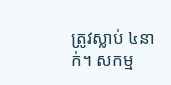ត្រូវស្លាប់ ៤នាក់។ សកម្ម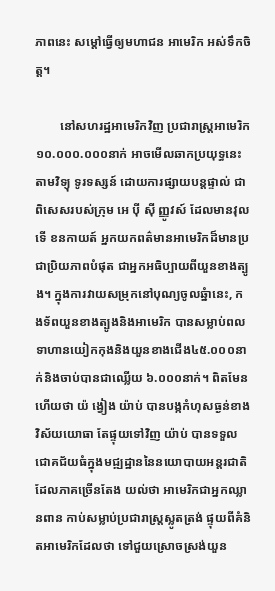ភាពនេះ សម្តៅធ្វើឲ្យមហាជន អាមេរិក អស់ទឹកចិត្ត។

        នៅសហរដ្ឋអាមេរិកវិញ ប្រជារាស្រ្តអាមេរិក ១០.០០០.០០០នាក់ អាចមើលឆាកប្រយុទ្ធនេះ តាមវិទ្យុ ទូរទស្សន៍ ដោយការផ្សាយបន្តផ្ទាល់ ជាពិសេសរបស់ក្រុម អេ ប៉ី ស៊ី ញ្ញូវស៍ ដែលមានវុលទើ ខនកាយត៍ អ្នកយកពត៌មានអាមេរិកដ៏មានប្រជាប្រិយភាពបំផុត ជាអ្នកអធិប្បាយពីយួនខាងត្បូង។ ក្នុងការវាយសម្រុកនៅបុណ្យចូលឆ្នំានេះ, កងទ័ពយួនខាងត្បូងនិងអាមេរិក បានសម្លាប់ពលទាហានយៀកកុងនិងយួនខាងជើង៤៥.០០០នាក់និងចាប់បានជាឈ្លើយ ៦.០០០នាក់។ ពិតមែនហើយថា យ៉ ង្វៀង យ៉ាប់ បានបង្កកំហុសធ្ងន់ខាងវិស័យយោធា តែផ្ទុយទៅវិញ យ៉ាប់ បានទទួលជោគជ័យធំក្នុងមជ្ឍដ្ឋាននៃនយោបាយអន្តរជាតិ ដែលភាគច្រើនតែង យល់ថា អាមេរិកជាអ្នកឈ្លានពាន កាប់សម្លាប់ប្រជារាស្រ្តស្លូតត្រង់ ផ្ទុយពីគំនិតអាមេរិកដែលថា ទៅជួយស្រោចស្រង់យួន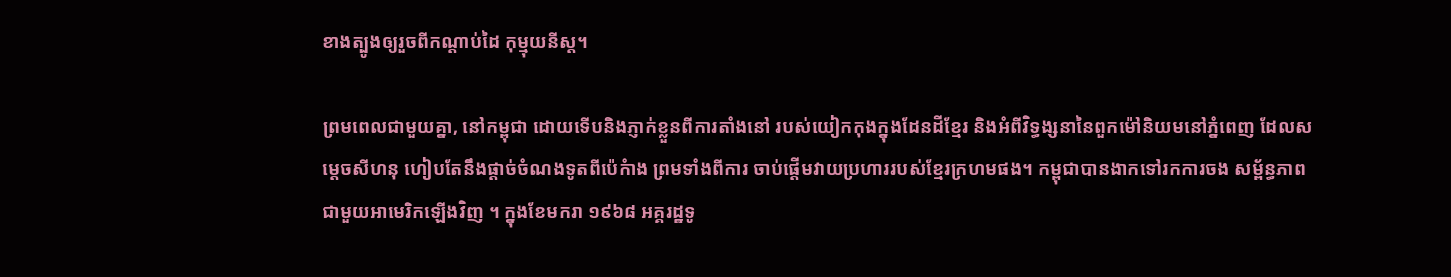ខាងត្បូងឲ្យរួចពីកណ្តាប់ដៃ កុម្មុយនីស្ត។

ព្រមពេលជាមួយគ្នា, នៅកម្ពុជា ដោយទើបនិងភ្ញាក់ខ្លួនពីការតាំងនៅ របស់យៀកកុងក្នុងដែនដីខ្មែរ និងអំពីវិទ្ធង្សនានៃពួកម៉ៅនិយមនៅភ្នំពេញ ដែលសម្តេចសីហនុ ហៀបតែនឹងផ្តាច់ចំណងទូតពីប៉េកំាង ព្រមទាំងពីការ ចាប់ផ្តើមវាយប្រហាររបស់ខ្មែរក្រហមផង។ កម្ពុជាបានងាកទៅរកការចង សម្ព័ន្ធភាពជាមួយអាមេរិកឡើងវិញ ។ ក្នុងខែមករា ១៩៦៨ អគ្គរដ្ឋទូ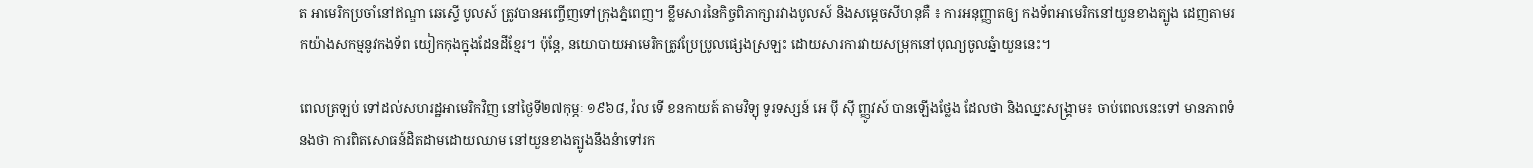ត អាមេរិកប្រចាំនៅឥណ្ឌា ឆេស្ទើ បូលស៍ ត្រូវបានអញ្ចើញទៅក្រុងភ្នំពេញ។ ខ្លឹមសារនៃកិច្ចពិភាក្សារវាងបូលស៍ និងសម្តេចសីហនុគឺ ៖ ការអនុញ្ញាតឲ្យ កងទ័ពអាមេរិកនៅយួនខាងត្បូង ដេញតាមរកយ៉ាងសកម្មនូវកងទ័ព យៀកកុងក្នុងដែនដីខ្មែរ។ ប៉ុន្តែ, នយោបាយអាមេរិកត្រូវប្រែប្រូលផ្សេងស្រឡះ ដោយសារការវាយសម្រុកនៅបុណ្យចូលឆ្នំាយួននេះ។

ពេលត្រឡប់ ទៅដល់សហរដ្ឋអាមេរិកវិញ នៅថ្ងៃទី២៧កុម្ភៈ ១៩៦៨, វ៉ល ទើ ខនកាយត៍ តាមវិទ្យុ ទូរទស្សន៍ អេ ប៉ី ស៊ី ញ្ញូវស៍ បានឡើងថ្លែង ដែលថា និងឈ្នះសង្រ្គាម៖ ចាប់ពេលនេះទៅ មានភាពទំនងថា ការពិតសោធន៍ដិតដាមដោយឈាម នៅយួនខាងត្បូងនឹងនំាទៅរក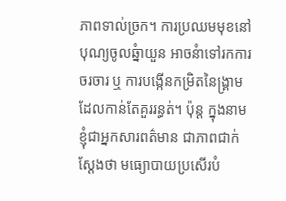ភាពទាល់ច្រក។ ការប្រឈមមុខនៅបុណ្យចូលឆ្នំាយួន អាចនំាទៅរកការចរចារ ឬ ការបង្កើនកម្រិតនៃង្រ្គាមដែលកាន់តែគួររន្ធត់។ ប៉ុន្ត ក្នុងនាមខ្ញុំជាអ្នកសារពត៌មាន ជាភាពជាក់ស្តែងថា មធ្យោបាយប្រសើរបំ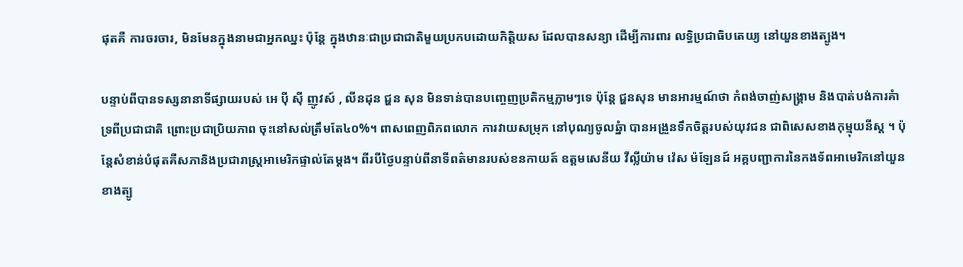ផុតគឺ ការចរចារ, មិនមែនក្នុងនាមជាអ្នកឈ្នះ ប៉ុន្តែ ក្នុងឋានៈជាប្រជាជាតិមួយប្រកបដោយកិត្តិយស ដែលបានសន្យា ដើម្បីការពារ លទ្ធិប្រជាធិបតេយ្យ នៅយួនខាងត្បូង។

បន្ទាប់ពីបានទស្សនានាទីផ្សាយរបស់ អេ ប៉ី ស៊ី ញូវស៍ , លីនដុន ជ្ហន សុន មិនទាន់បានបញ្ចេញប្រតិកម្មភ្លាមៗទេ ប៉ុន្តែ ជ្ហនសុន មានអារម្មណ៍ថា កំពង់ចាញ់សង្រ្គាម និងបាត់បង់ការគំាទ្រពីប្រជាជាតិ ព្រោះប្រជាប្រិយភាព ចុះនៅសល់ត្រឹមតែ៤០%។ ពាសពេញពិភពលោក ការវាយសម្រុក នៅបុណ្យចូលឆ្នំា បានអង្រួនទឹកចិត្តរបស់យុវជន ជាពិសេសខាងកុម្មុយនីស្ត ។ ប៉ុន្តែសំខាន់បំផុតគឺសភានិងប្រជារាស្រ្តអាមេរិកផ្ទាល់តែម្តង។ ពីរបីថ្ងៃបន្ទាប់ពីនាទីពត៌មានរបស់ខនកាយត៍ ឧត្តមសេនីយ វីល្លីយ៉ាម វ៉េស ម៉ឡែនដ៍ អគ្គបញ្ជាការនៃកងទ័ពអាមេរិកនៅយួនខាងត្បូ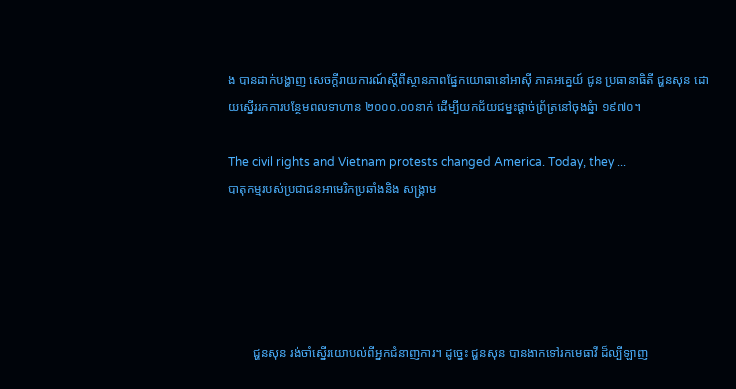ង បានដាក់បង្ហាញ សេចក្តីរាយការណ៍ស្តីពីស្ថានភាពផ្នែកយោធានៅអាស៊ី ភាគអគ្នេយ៍ ជូន ប្រធានាធិតី ជ្ហនសុន ដោយស្នើររកការបន្ថែមពលទាហាន ២០០០.០០នាក់ ដើម្បីយកជ័យជម្នះផ្តាច់ព្រ័ត្រនៅចុងឆ្នំា ១៩៧០។

The civil rights and Vietnam protests changed America. Today, they ...
បាតុកម្មរបស់ប្រជាជនអាមេរិកប្រឆាំងនិង សង្រ្គាម





        ជ្ហនសុន រង់ចាំស្នើរយោបល់ពីអ្នកជំនាញការ។ ដូច្នេះ ជ្ហនសុន បានងាកទៅរកមេធាវី ដ៏ល្បីឡាញ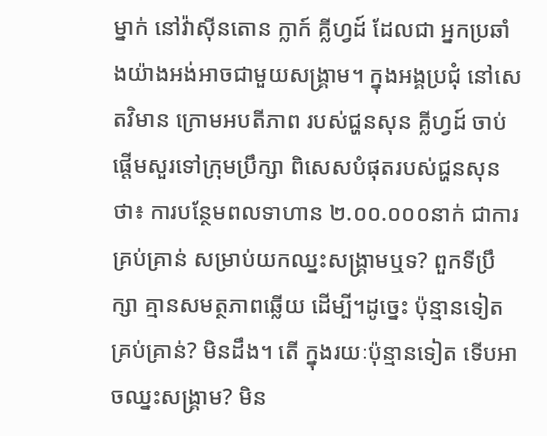ម្នាក់ នៅវ៉ាស៊ីនតោន ក្លាក៍ គ្លីហ្វដ៍ ដែលជា អ្នកប្រឆាំងយ៉ាងអង់អាចជាមួយសង្រ្គាម។ ក្នុងអង្គប្រជុំ នៅសេតវិមាន ក្រោមអបតីភាព របស់ជ្ហនសុន គ្លីហ្វដ៍ ចាប់ផ្តើមសួរទៅក្រុមប្រឹក្សា ពិសេសបំផុតរបស់ជ្ហនសុនថា៖ ការបន្ថែមពលទាហាន ២.០០.០០០នាក់ ជាការគ្រប់គ្រាន់ សម្រាប់យកឈ្នះសង្រ្គាមឬទ? ពួកទីប្រឹក្សា គ្មានសមត្ថភាពឆ្លើយ ដើម្បី។ដូច្នេះ ប៉ុន្មានទៀតគ្រប់គ្រាន់? មិនដឹង។ តើ ក្នុងរយៈប៉ុន្មានទៀត ទើបអាចឈ្នះសង្រ្គាម? មិន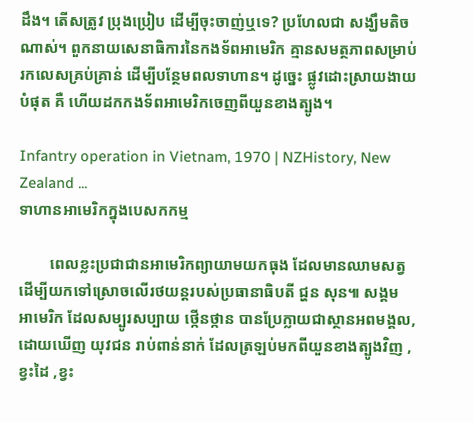ដឹង។ តើសត្រូវ ប្រុងប្រៀប ដើម្បីចុះចាញ់ឬទេ? ប្រហែលជា សង្ឃឹមតិចណាស់។ ពួកនាយសេនាធិការនៃកងទ័ពអាមេរិក គ្មានសមត្ថភាពសម្រាប់រកលេសគ្រប់គ្រាន់ ដើម្បីបន្ថែមពលទាហាន។ ដូច្នេះ ផ្លូវដោះស្រាយងាយបំផុត គឺ ហើយដកកងទ័ពអាមេរិកចេញពីយួនខាងត្បូង។

Infantry operation in Vietnam, 1970 | NZHistory, New Zealand ...
ទាហានអាមេរិកក្នុងបេសកកម្ម

        ពេលខ្លះប្រជាជានអាមេរិកព្យាយាមយកធុង ដែលមានឈាមសត្វ ដើម្បីយកទៅស្រោចលើរថយន្តរបស់ប្រធានាធិបតី ជ្ហន សុន៕ សង្គម អាមេរិក ដែលសម្បូរសប្បាយ ថ្កើនថ្កាន បានប្រែក្លាយជាស្ថានអពមង្គល, ដោយឃើញ យុវជន រាប់ពាន់នាក់ ដែលត្រឡប់មកពីយួនខាងត្បូងវិញ , ខ្វះដៃ ,ខ្វះ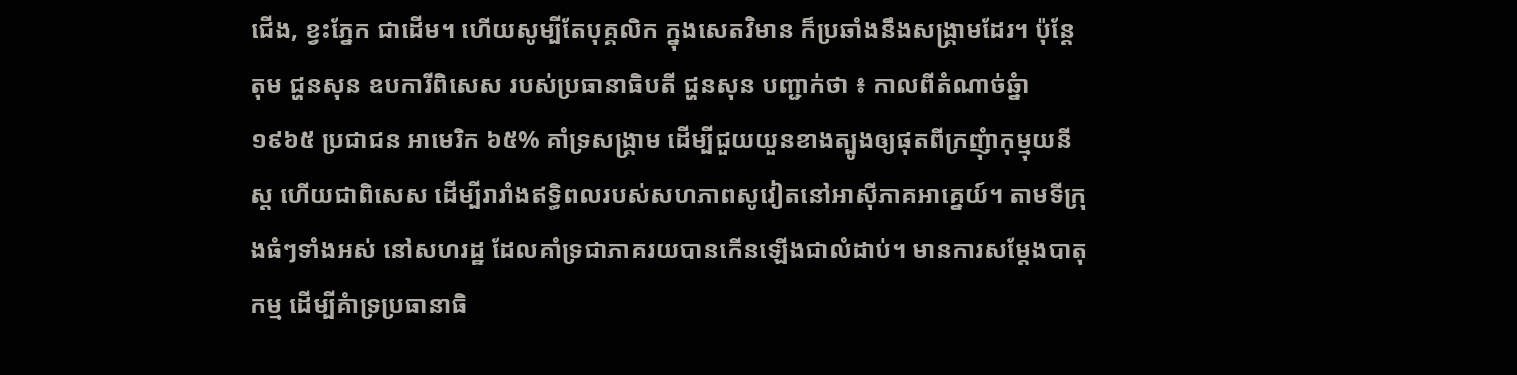ជើង, ខ្វះភ្នែក ជាដើម។ ហើយសូម្បីតែបុគ្គលិក ក្នុងសេតវិមាន ក៏ប្រឆាំងនឹងសង្រ្គាមដែរ។ ប៉ុន្តែ តុម ជ្ហនសុន ឧបការីពិសេស របស់ប្រធានាធិបតី ជ្ហនសុន បញ្ជាក់ថា ៖ កាលពីតំណាច់ឆ្នំា ១៩៦៥ ប្រជាជន អាមេរិក ៦៥% គាំទ្រសង្រ្គាម ដើម្បីជួយយួនខាងត្បូងឲ្យផុតពីក្រញុំាកុម្មុយនីស្ត ហើយជាពិសេស ដើម្បីរារាំងឥទ្ធិពលរបស់សហភាពសូវៀតនៅអាស៊ីភាគអាគ្នេយ៍។ តាមទីក្រុងធំៗទាំងអស់ នៅសហរដ្ឋ ដែលគាំទ្រជាភាគរយបានកើនឡើងជាលំដាប់។ មានការសម្តែងបាតុកម្ម ដើម្បីគំាទ្រប្រធានាធិ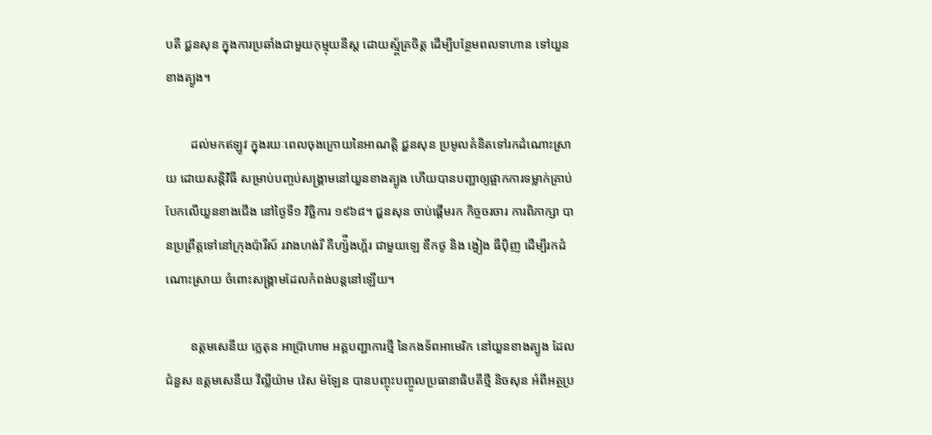បតី ជ្ហនសុន ក្នុងការប្រឆាំងជាមួយកុម្មុយនីស្ត ដោយស្ម័្គគ្រចិត្ត ដើម្បីបន្ថែមពលទាហាន ទៅយួនខាងត្បូង។

        ដល់មកឥឡូវ ក្នុងរយៈពេលចុងក្រោយនៃអាណត្តិ ជ្ហនសុន ប្រមូលគំនិតទៅរកដំណោះស្រាយ ដោយសន្តិវិធី សម្រាប់បញ្ចប់សង្រ្គាមនៅយួនខាងត្បូង ហើយបានបញ្ជាឲ្យផ្អាកការទម្លាក់គ្រាប់បែកលើយួនខាងជើង នៅថ្ងៃទី១ វិច្ឆិការ ១៩៦៨។ ជ្ហនសុន ចាប់ផ្តើមរក កិច្ចចរចារ ការពិភាក្សា បានប្រព្រឹត្តទៅនៅក្រុងប៉ារីស៍ រវាងហង់រី គីហ្ស៉ីងហ្គ័រ ជាមួយឡេ ឌឹកថូ និង ង្វៀង ធីប៉ិញ ដើម្បីរកដំណោះស្រាយ ចំពោះសង្រ្គាមដែលកំពង់បន្តនៅឡើយ។

        ឧត្តមសេនីយ ក្លេតុន អាប្រ៊ាហាម អគ្គបញ្ជាការថ្មី នៃកងទ័ពអាមេរិក នៅយួនខាងត្បូង ដែលជំនួស ឧត្តមសេនីយ វីល្លីយ៉ាម វ៉េស ម៉ឡែន បានបញ្ចុះបញ្ចូលប្រធានាធិបតីថ្មី និចសុន អំពីអត្ថប្រ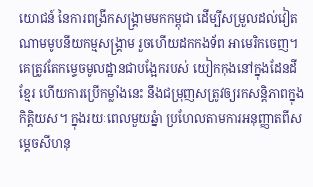យោជន៍ នៃការពង្រីកសង្រ្គាមមកកម្ពុជា ដើម្បីសម្រួលដល់វៀតណាមមូបនីយកម្មសង្រ្គាម រួចហើយដកកងទ័ព អាមេរិកចេញ។ គេត្រូវតែកម្ទេចមូលដ្ឋានជាបង្អែករបស់ យៀកកុងនៅក្នុងដែនដីខ្មែរ ហើយការប្រើកម្លាំងនេះ នឹងជម្រុញសត្រូវឲ្យរកសន្តិភាពក្នុងកិត្តិយស។ ក្នុងរយៈពេលមួយឆ្នំា ប្រហែលតាមការអនុញ្ញាតពីសម្តេចសីហនុ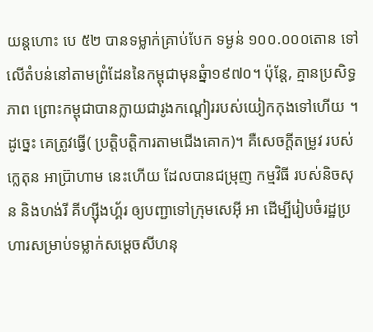យន្តហោះ បេ ៥២ បានទម្លាក់គ្រាប់បែក ទម្ងន់ ១០០.០០០តោន ទៅលើតំបន់នៅតាមព្រំដែននៃកម្ពុជាមុនឆ្នំា១៩៧០។ ប៉ុន្តែ, គ្មានប្រសិទ្ធភាព ព្រោះកម្ពុជាបានក្លាយជារូងកណ្តៀររបស់យៀកកុងទៅហើយ ។ ដូច្នេះ គេត្រូវធ្វើ( ប្រត្តិបត្តិការតាមជើងគោក)។ គឺសេចក្តីតម្រូវ របស់ក្លេតុន អាប៊្រាហាម នេះហើយ ដែលបានជម្រុញ កម្មវិធី របស់និចសុន និងហង់រី គីហ្ស៊ីងហ្គ័រ ឲ្យបញ្ជាទៅក្រុមសេអ៊ី អា ដើម្បីរៀបចំរដ្ឋប្រហារសម្រាប់ទម្លាក់សម្តេចសីហនុ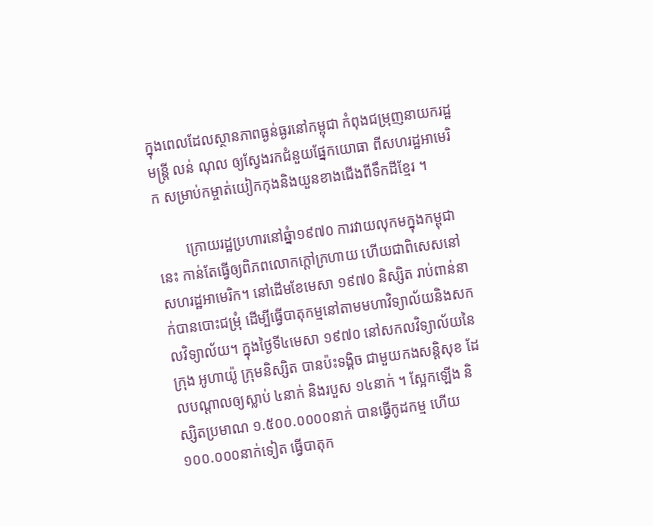ក្នុងពេលដែលស្ថានភាពធ្ងន់ធ្ងរនៅកម្ពុជា កំពុងជម្រុញនាយករដ្ឋមន្រ្តី លន់ ណុល ឲ្យស្វែងរកជំនួយផ្នែកយោធា ពីសហរដ្ឋអាមេរិក សម្រាប់កម្ចាត់យៀកកុងនិងយួនខាងជើងពីទឹកដីខ្មែរ ។

        ក្រោយរដ្ឋប្រហារនៅឆ្នំា១៩៧០ ការវាយលុកមក្នុងកម្ពុជានេះ កាន់តែធ្វើឲ្យពិភពលោកក្តៅក្រហាយ ហើយជាពិសេសនៅសហរដ្ឋអាមេរិក។ នៅដើមខែមេសា ១៩៧០ និស្សិត រាប់ពាន់នាក់បានបោះជម្រុំ ដើម្បីធ្វើបាតុកម្មនៅតាមមហាវិទ្យាល័យនិងសកលវិទ្យាល័យ។ ក្នុងថ្ងៃទី៤មេសា ១៩៧០ នៅសកលវិទ្យាល័យនៃក្រុង អូហាយ៉ូ ក្រុមនិស្សិត បានប៉ះទង្គិច ជាមួយកងសន្តិសុខ ដែលបណ្តាលឲ្យស្លាប់ ៤នាក់ និងរបួស ១៤នាក់ ។ ស្អែកឡើង និស្សិតប្រមាណ ១.៥០០.០០០០នាក់ បានធ្វើកូដកម្ម ហើយ ១០០.០០០នាក់ទៀត ធ្វើបាតុក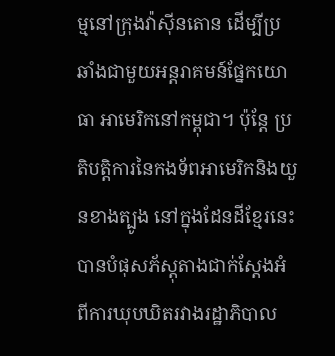ម្មនៅក្រុងវ៉ាស៊ីនតោន ដើម្បីប្រឆាំងជាមួយអន្តរាគមន៍ផ្នែកយោធា អាមេរិកនៅកម្ពុជា។ ប៉ុន្តែ ប្រតិបត្តិការនៃកងទ័ពអាមេរិកនិងយួនខាងត្បូង នៅក្នុងដែនដីខ្មែរនេះ បានបំផុសភ័ស្តុតាងជាក់ស្តែងអំពីការឃុបឃិតរវាងរដ្ឋាភិបាល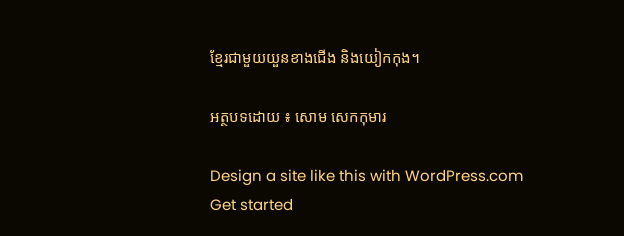ខ្មែរជាមួយយួនខាងជើង និងយៀកកុង។

អត្ថបទដោយ ៖ សោម សេកកុមារ

Design a site like this with WordPress.com
Get started